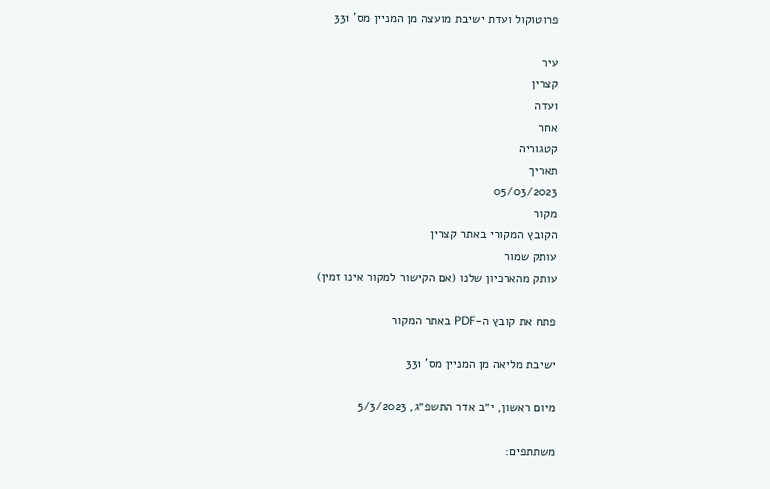פרוטוקול ועדת ישיבת מועצה מן המניין מס' 331

עיר
קצרין
ועדה
אחר
קטגוריה
תאריך
05/03/2023
מקור
הקובץ המקורי באתר קצרין
עותק שמור
עותק מהארכיון שלנו (אם הקישור למקור אינו זמין)

פתח את קובץ ה-PDF באתר המקור

ישיבת מליאה מן המניין מס' 331

מיום ראשון, י״ב אדר התשפ״ג, 5/3/2023

משתתפים: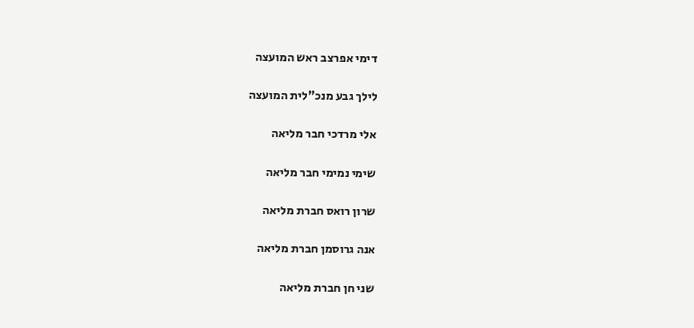דימי אפרצב ראש המועצה

לילך גבע מנכ"לית המועצה

אלי מרדכי חבר מליאה

שימי נמימי חבר מליאה

שרון רואס חברת מליאה

אנה גרוסמן חברת מליאה

שני חן חברת מליאה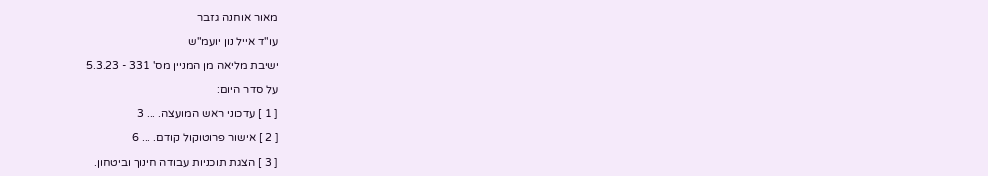מאור אוחנה גזבר

עו"ד אייל נון יועמ"ש

ישיבת מליאה מן המניין מס' 331 - 5.3.23

על סדר היום:

[ 1 ] עדכוני ראש המועצה. ... 3

[ 2 ] אישור פרוטוקול קודם. ... 6

[ 3 ] הצגת תוכניות עבודה חינוך וביטחון.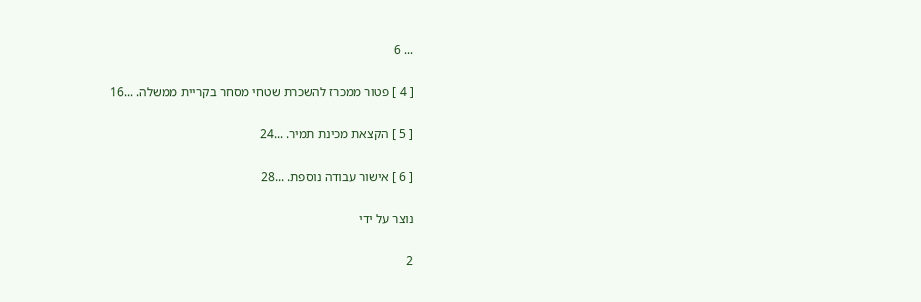... 6

[ 4 ] פטור ממכרז להשכרת שטחי מסחר בקריית ממשלה. ...16

[ 5 ] הקצאת מכינת תמיר. ...24

[ 6 ] אישור עבודה נוספת. ...28

נוצר על ידי

2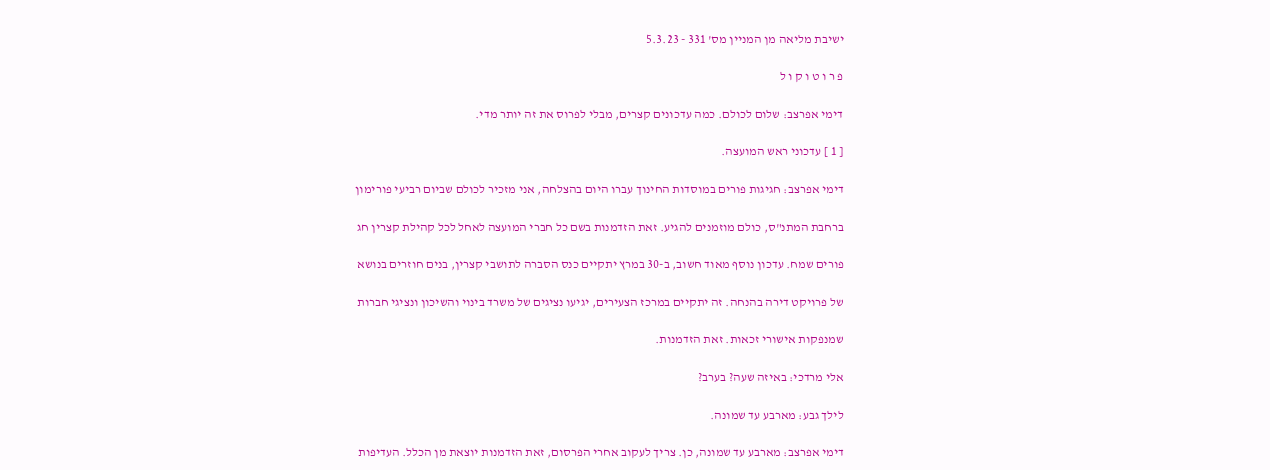ישיבת מליאה מן המניין מס' 331 - 5.3.23

פ ר ו ט ו ק ו ל

דימי אפרצב: שלום לכולם. כמה עדכונים קצרים, מבלי לפרוס את זה יותר מדי.

[ 1 ] עדכוני ראש המועצה.

דימי אפרצב: חגיגות פורים במוסדות החינוך עברו היום בהצלחה, אני מזכיר לכולם שביום רביעי פורימון

ברחבת המתנ"ס, כולם מוזמנים להגיע. זאת הזדמנות בשם כל חברי המועצה לאחל לכל קהילת קצרין חג

פורים שמח. עדכון נוסף מאוד חשוב, ב-30 במרץ יתקיים כנס הסברה לתושבי קצרין, בנים חוזרים בנושא

של פרויקט דירה בהנחה. זה יתקיים במרכז הצעירים, יגיעו נציגים של משרד בינוי והשיכון ונציגי חברות

שמנפקות אישורי זכאות. זאת הזדמנות.

אלי מרדכי: באיזה שעה? בערב?

לילך גבע: מארבע עד שמונה.

דימי אפרצב: מארבע עד שמונה, כן. צריך לעקוב אחרי הפרסום, זאת הזדמנות יוצאת מן הכלל. העדיפות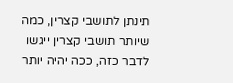תינתן לתושבי קצרין, כמה שיותר תושבי קצרין ייגשו לדבר כזה, ככה יהיה יותר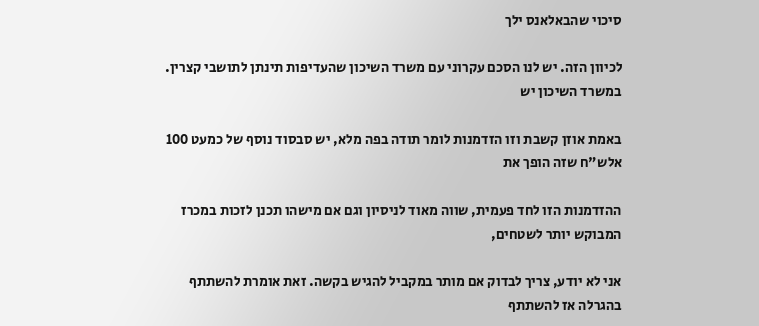סיכוי שהבאלאנס ילך

לכיוון הזה. יש לנו הסכם עקרוני עם משרד השיכון שהעדיפות תינתן לתושבי קצרין. במשרד השיכון יש

באמת אוזן קשבת וזו הזדמנות לומר תודה בפה מלא, יש סבסוד נוסף של כמעט 100 אלש"ח שזה הופך את

ההזדמנות הזו לחד פעמית, שווה מאוד לניסיון וגם אם מישהו תכנן לזכות במכרז המבוקש יותר לשטחים,

אני לא יודע, צריך לבדוק אם מותר במקביל להגיש בקשה. זאת אומרת להשתתף בהגרלה אז להשתתף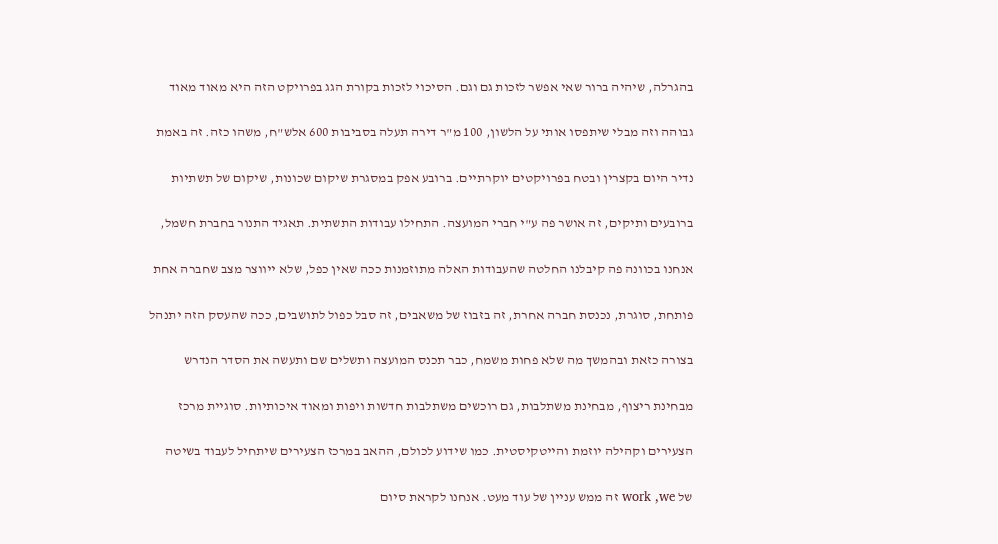בהגרלה, שיהיה ברור שאי אפשר לזכות גם וגם. הסיכוי לזכות בקורת הגג בפרויקט הזה היא מאוד מאוד

גבוהה וזה מבלי שיתפסו אותי על הלשון, 100 מ"ר דירה תעלה בסביבות 600 אלש"ח, משהו כזה. זה באמת

נדיר היום בקצרין ובטח בפרויקטים יוקרתיים. ברובע אפק במסגרת שיקום שכונות, שיקום של תשתיות

ברובעים ותיקים, זה אושר פה ע"י חברי המועצה. התחילו עבודות התשתית. תאגיד התנור בחברת חשמל,

אנחנו בכוונה פה קיבלנו החלטה שהעבודות האלה מתוזמנות ככה שאין כפל, שלא ייווצר מצב שחברה אחת

פותחת, סוגרת, נכנסת חברה אחרת, זה בזבוז של משאבים, זה סבל כפול לתושבים, ככה שהעסק הזה יתנהל

בצורה כזאת ובהמשך מה שלא פחות משמח, כבר תכנס המועצה ותשלים שם ותעשה את הסדר הנדרש

מבחינת ריצוף, מבחינת משתלבות, גם רוכשים משתלבות חדשות ויפות ומאוד איכותיות. סוגיית מרכז

הצעירים וקהילה יוזמת והייטקיסטית. כמו שידוע לכולם, ההאב במרכז הצעירים שיתחיל לעבוד בשיטה

של work ,we זה ממש עניין של עוד מעט. אנחנו לקראת סיום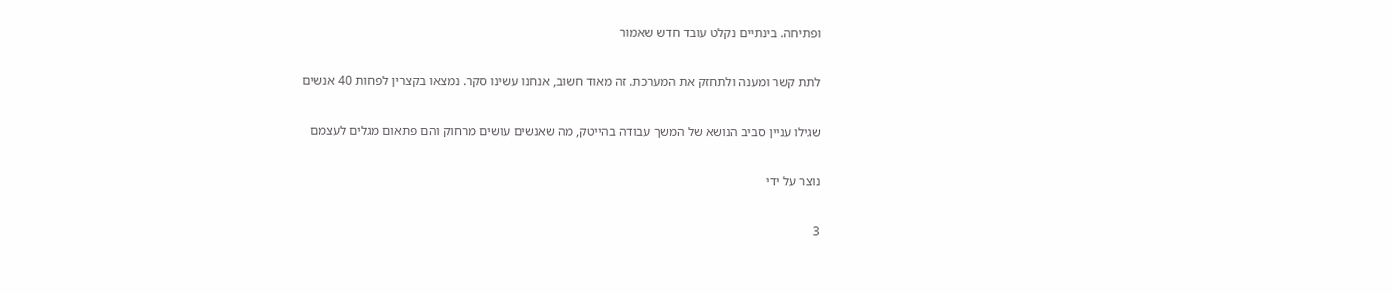ופתיחה. בינתיים נקלט עובד חדש שאמור

לתת קשר ומענה ולתחזק את המערכת. זה מאוד חשוב, אנחנו עשינו סקר. נמצאו בקצרין לפחות 40 אנשים

שגילו עניין סביב הנושא של המשך עבודה בהייטק, מה שאנשים עושים מרחוק והם פתאום מגלים לעצמם

נוצר על ידי

3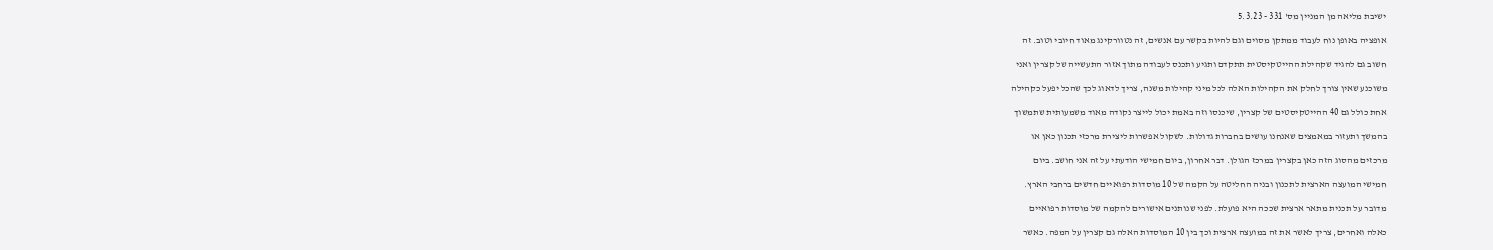ישיבת מליאה מן המניין מס' 331 - 5.3.23

אופציה באופן נוח לעבוד ממתקן מסוים וגם להיות בקשר עם אנשים, זה נטוורקינג מאוד חיובי וטוב. זה

חשוב גם להגיד שקהילת ההייטקיסטית תתקדם ותגיע ותכנס לעבודה מתוך אזור התעשייה של קצרין ואני

משוכנע שאין צורך לחלק את הקהילות האלה לכל מיני קהילות משנה, צריך לדאוג לכך שהכל יפעל כקהילה

אחת כולל גם 40 ההייטקיסטים של קצרין, שיכנסו וזה באמת יכול לייצר נקודה מאוד משמעותית שתמשוך

בהמשך ותעזור במאמצים שאנחנו עושים בחברות גדולות. לשקול אפשרות ליצירת מרכזי תכנון כאן או

מרכזים מהסוג הזה כאן בקצרין במרכז הגולן. דבר אחרון, ביום חמישי הודעתי על זה אני חושב. ביום

חמישי המועצה הארצית לתכנון ובניה החליטה על הקמה של 10 מוסדות רפואיים חדשים ברחבי הארץ.

מדובר על תכנית מתאר ארצית שככה היא פועלת. לפני שנותנים אישורים להקמה של מוסדות רפואיים

כאלה ואחרים, צריך לאשר את זה במועצה ארצית וכך בין 10 המוסדות האלה גם קצרין על המפה. כאשר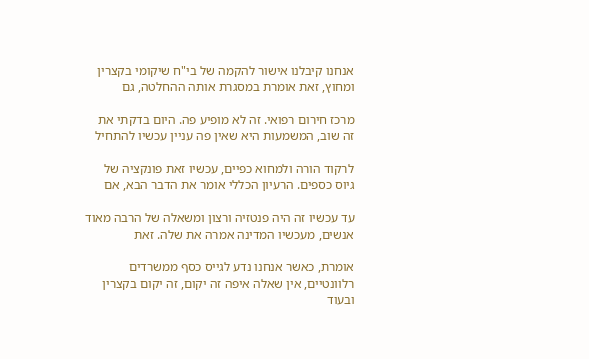אנחנו קיבלנו אישור להקמה של בי"ח שיקומי בקצרין ומחוץ, זאת אומרת במסגרת אותה ההחלטה, גם

מרכז חירום רפואי. זה לא מופיע פה. היום בדקתי את זה שוב, המשמעות היא שאין פה עניין עכשיו להתחיל

לרקוד הורה ולמחוא כפיים, עכשיו זאת פונקציה של גיוס כספים. הרעיון הכללי אומר את הדבר הבא, אם

עד עכשיו זה היה פנטזיה ורצון ומשאלה של הרבה מאוד אנשים, מעכשיו המדינה אמרה את שלה. זאת

אומרת, כאשר אנחנו נדע לגייס כסף ממשרדים רלוונטיים, אין שאלה איפה זה יקום, זה יקום בקצרין ובעוד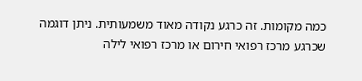כמה מקומות. זה כרגע נקודה מאוד משמעותית. ניתן דוגמה שכרגע מרכז רפואי חירום או מרכז רפואי לילה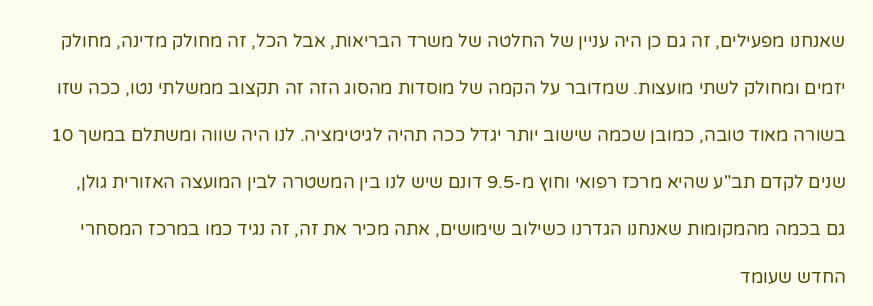שאנחנו מפעילים, זה גם כן היה עניין של החלטה של משרד הבריאות, אבל הכל, זה מחולק מדינה, מחולק

יזמים ומחולק לשתי מועצות. שמדובר על הקמה של מוסדות מהסוג הזה זה תקצוב ממשלתי נטו, ככה שזו

בשורה מאוד טובה, כמובן שכמה שישוב יותר יגדל ככה תהיה לגיטימציה. לנו היה שווה ומשתלם במשך 10

שנים לקדם תב"ע שהיא מרכז רפואי וחוץ מ-9.5 דונם שיש לנו בין המשטרה לבין המועצה האזורית גולן,

גם בכמה מהמקומות שאנחנו הגדרנו כשילוב שימושים, אתה מכיר את זה, זה נגיד כמו במרכז המסחרי

החדש שעומד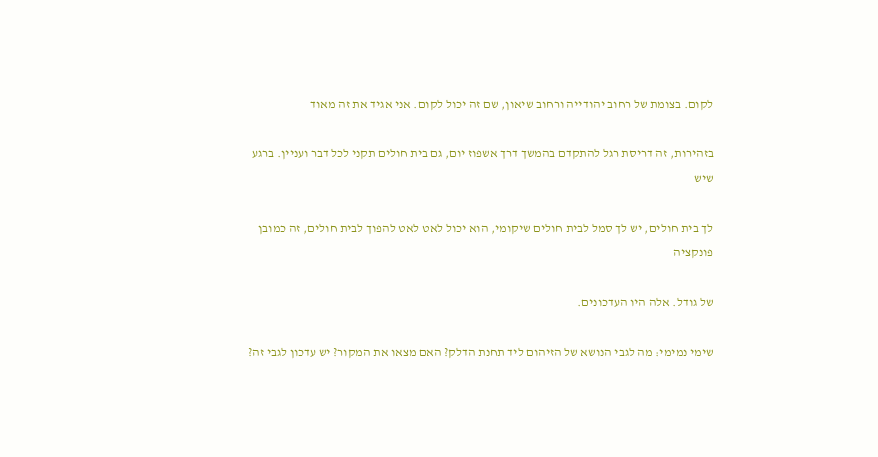לקום. בצומת של רחוב יהודייה ורחוב שיאון, שם זה יכול לקום. אני אגיד את זה מאוד

בזהירות, זה דריסת רגל להתקדם בהמשך דרך אשפוז יום, גם בית חולים תקני לכל דבר ועניין. ברגע שיש

לך בית חולים, יש לך סמל לבית חולים שיקומי, הוא יכול לאט לאט להפוך לבית חולים, זה כמובן פונקציה

של גודל. אלה היו העדכונים.

שימי נמימי: מה לגבי הנושא של הזיהום ליד תחנת הדלק? האם מצאו את המקור? יש עדכון לגבי זה?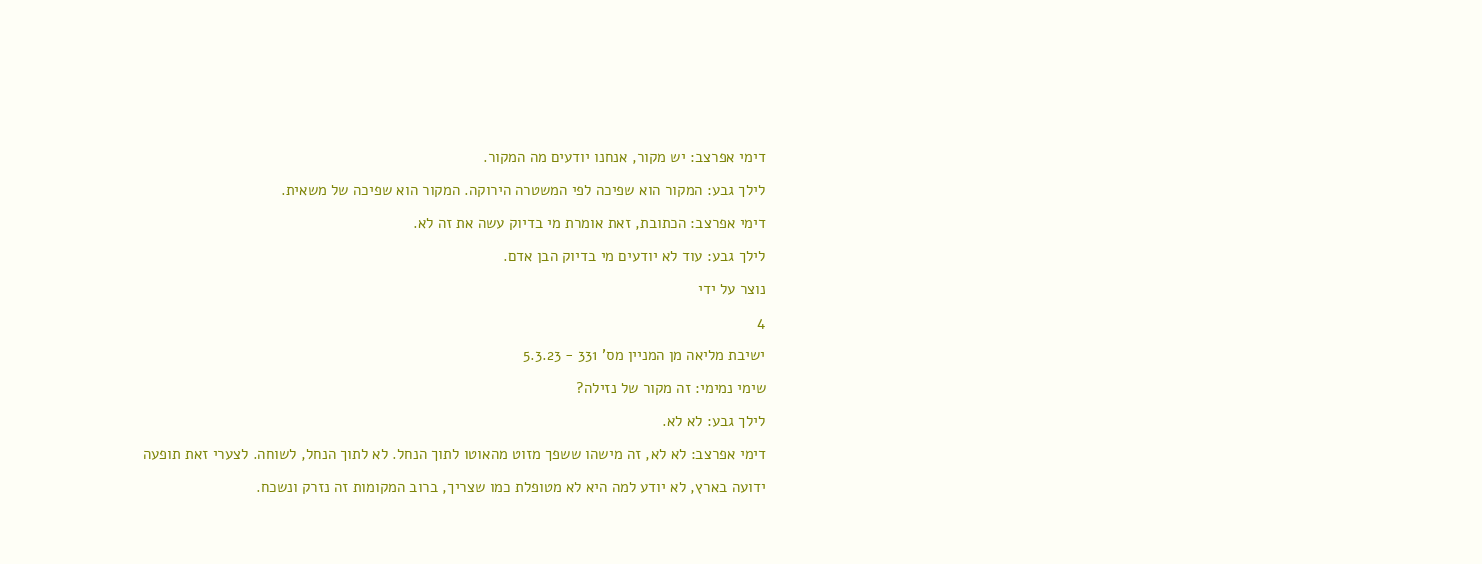דימי אפרצב: יש מקור, אנחנו יודעים מה המקור.

לילך גבע: המקור הוא שפיכה לפי המשטרה הירוקה. המקור הוא שפיכה של משאית.

דימי אפרצב: הכתובת, זאת אומרת מי בדיוק עשה את זה לא.

לילך גבע: עוד לא יודעים מי בדיוק הבן אדם.

נוצר על ידי

4

ישיבת מליאה מן המניין מס' 331 - 5.3.23

שימי נמימי: זה מקור של נזילה?

לילך גבע: לא לא.

דימי אפרצב: לא לא, זה מישהו ששפך מזוט מהאוטו לתוך הנחל. לא לתוך הנחל, לשוחה. לצערי זאת תופעה

ידועה בארץ, לא יודע למה היא לא מטופלת כמו שצריך, ברוב המקומות זה נזרק ונשכח.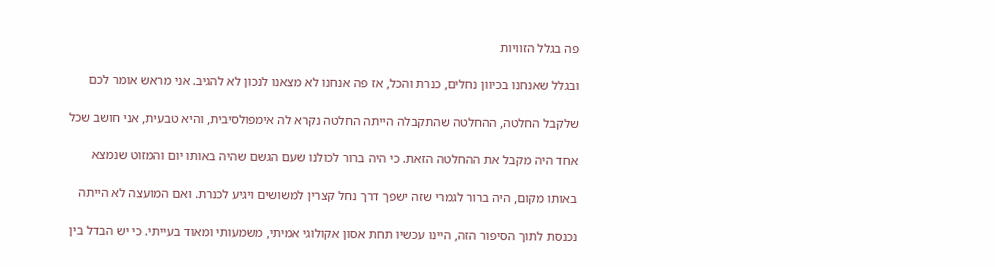פה בגלל הזוויות

ובגלל שאנחנו בכיוון נחלים, כנרת והכל, אז פה אנחנו לא מצאנו לנכון לא להגיב. אני מראש אומר לכם

שלקבל החלטה, ההחלטה שהתקבלה הייתה החלטה נקרא לה אימפולסיבית, והיא טבעית, אני חושב שכל

אחד היה מקבל את ההחלטה הזאת. כי היה ברור לכולנו שעם הגשם שהיה באותו יום והמזוט שנמצא

באותו מקום, היה ברור לגמרי שזה ישפך דרך נחל קצרין למשושים ויגיע לכנרת. ואם המועצה לא הייתה

נכנסת לתוך הסיפור הזה, היינו עכשיו תחת אסון אקולוגי אמיתי, משמעותי ומאוד בעייתי. כי יש הבדל בין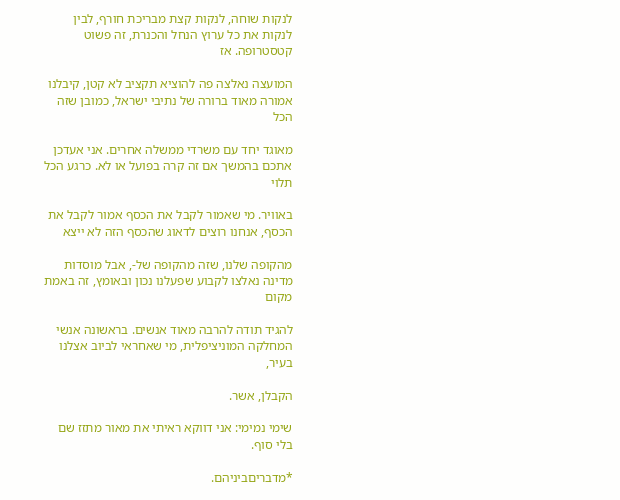לנקות שוחה, לנקות קצת מבריכת חורף, לבין לנקות את כל ערוץ הנחל והכנרת, זה פשוט קטסטרופה. אז

המועצה נאלצה פה להוציא תקציב לא קטן, קיבלנו אמורה מאוד ברורה של נתיבי ישראל, כמובן שזה הכל

מאוגד יחד עם משרדי ממשלה אחרים. אני אעדכן אתכם בהמשך אם זה קרה בפועל או לא. כרגע הכל תלוי

באוויר. מי שאמור לקבל את הכסף אמור לקבל את הכסף, אנחנו רוצים לדאוג שהכסף הזה לא ייצא

מהקופה שלנו, שזה מהקופה של-, אבל מוסדות מדינה נאלצו לקבוע שפעלנו נכון ובאומץ, זה באמת מקום

להגיד תודה להרבה מאוד אנשים. בראשונה אנשי המחלקה המוניציפלית, מי שאחראי לביוב אצלנו בעיר,

הקבלן, אשר.

שימי נמימי: אני דווקא ראיתי את מאור מתזז שם בלי סוף.

*מדבריםביניהם.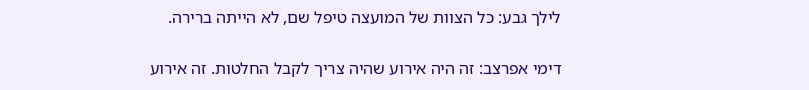לילך גבע: כל הצוות של המועצה טיפל שם, לא הייתה ברירה.

דימי אפרצב: זה היה אירוע שהיה צריך לקבל החלטות. זה אירוע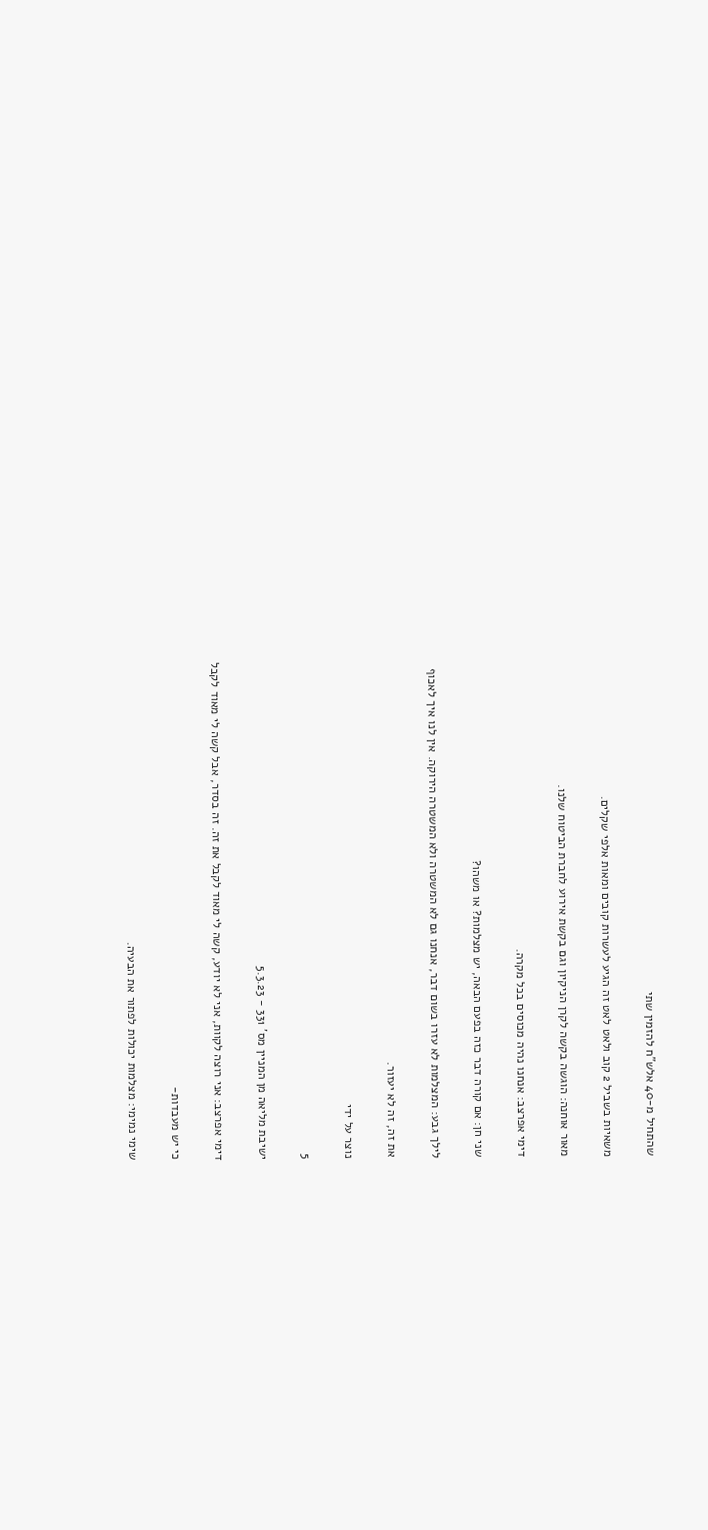שהתחיל מ-40 אלש"ח להזמין שתי

משאיות בשביל 2 קוב ולאט לאט זה הגיע לעשרות קובים ומאות אלפי שקלים.

מאור אוחנה: הוגשה בקשה לקרן הניקיון וגם בקשת אירוע לחברת הביטוח שלנו.

דימי אפרצב: אנחנו נהיה מכוסים בכל מקרה.

שני חן: אם קורה דבר כזה בפעם הבאה, יש מצלמות? או משהו?

לילך גבע: המצלמות לא עזרו בשום דבר, אנחנו גם לא המשטרה ולא המשטרה הירוקה. אין לנו איך לאכוף

את זה, זה לא יעזור.

נוצר על ידי

5

ישיבת מליאה מן המניין מס' 331 - 5.3.23

דימי אפרצב: אני רוצה לקוות, אני לא יודע, קשה לי מאוד לקבל את זה. זה בסדר, אבל קשה לי מאוד לקבל

כי יש מעבדות-

שימי נמימי: מצלמות יכולות לפתור את הבעיה.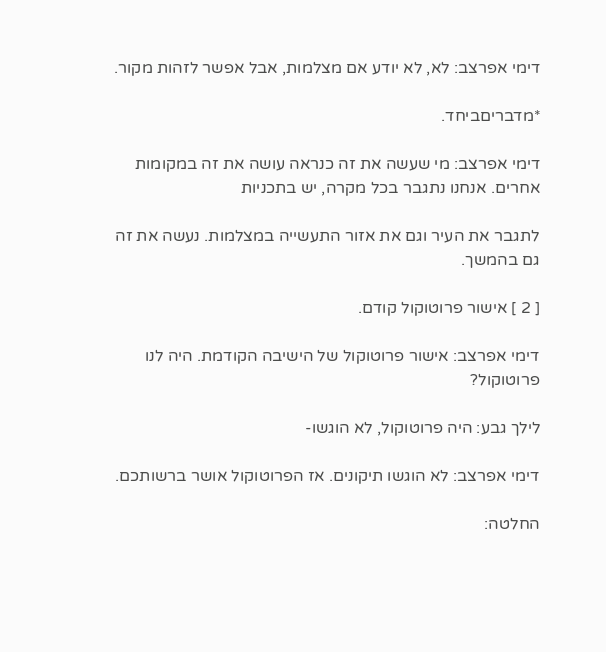דימי אפרצב: לא, לא יודע אם מצלמות, אבל אפשר לזהות מקור.

*מדבריםביחד.

דימי אפרצב: מי שעשה את זה כנראה עושה את זה במקומות אחרים. אנחנו נתגבר בכל מקרה, יש בתכניות

לתגבר את העיר וגם את אזור התעשייה במצלמות. נעשה את זה גם בהמשך.

[ 2 ] אישור פרוטוקול קודם.

דימי אפרצב: אישור פרוטוקול של הישיבה הקודמת. היה לנו פרוטוקול?

לילך גבע: היה פרוטוקול, לא הוגשו-

דימי אפרצב: לא הוגשו תיקונים. אז הפרוטוקול אושר ברשותכם.

החלטה: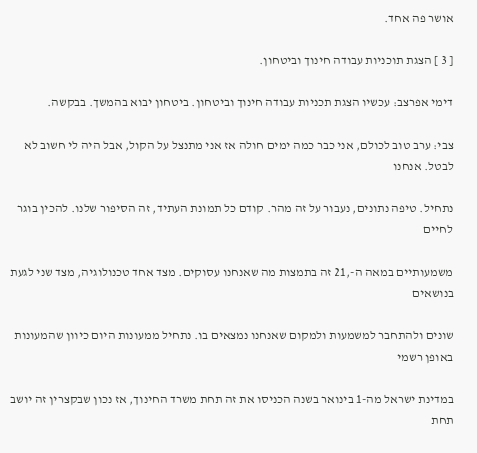אושר פה אחד.

[ 3 ] הצגת תוכניות עבודה חינוך וביטחון.

דימי אפרצב: עכשיו הצגת תכניות עבודה חינוך וביטחון. ביטחון יבוא בהמשך. בבקשה.

צבי: ערב טוב לכולם, אני כבר כמה ימים חולה אז אני מתנצל על הקול, אבל היה לי חשוב לא לבטל. אנחנו

נתחיל. טיפה נתונים, נעבור על זה מהר. קודם כל תמונת העתיד, זה הסיפור שלנו. להכין בוגר לחיים

משמעותיים במאה ה-,21 זה בתמצות מה שאנחנו עסוקים. מצד אחד טכנולוגיה, מצד שני לגעת בנושאים

שונים ולהתחבר למשמעות ולמקום שאנחנו נמצאים בו. נתחיל ממעונות היום כיוון שהמעונות באופן רשמי

במדינת ישראל מה-1 בינואר בשנה הכניסו את זה תחת משרד החינוך, אז נכון שבקצרין זה יושב תחת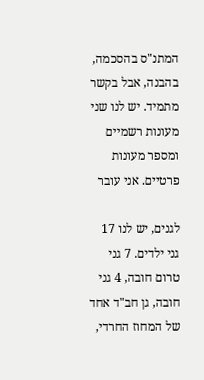המתנ"ס בהסכמה, בהבנה, אבל בקשר מתמיד. יש לנו שני מעונות רשמיים ומספר מעונות פרטיים. אני עובר

לגנים, יש לנו 17 גני ילדים. 7 גני טרום חובה, 4 גני חובה, גן חב"ד אחד של המחוז החרדי,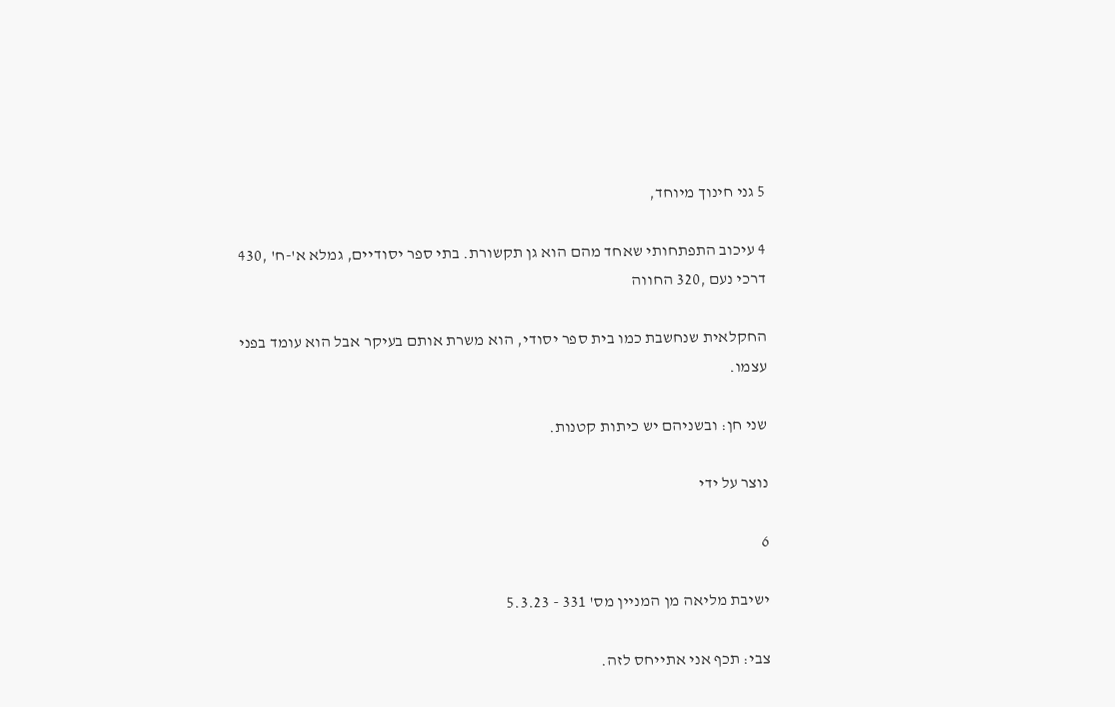5 גני חינוך מיוחד,

4 עיכוב התפתחותי שאחד מהם הוא גן תקשורת. בתי ספר יסודיים, גמלא א'-ח' ,430 דרכי נעם ,320 החווה

החקלאית שנחשבת כמו בית ספר יסודי, הוא משרת אותם בעיקר אבל הוא עומד בפני עצמו.

שני חן: ובשניהם יש כיתות קטנות.

נוצר על ידי

6

ישיבת מליאה מן המניין מס' 331 - 5.3.23

צבי: תכף אני אתייחס לזה.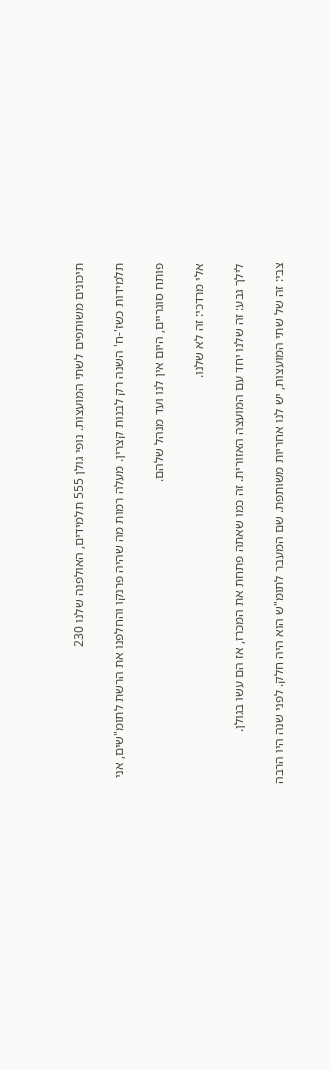תיכונים משותפים לשתי המועצות. נופי גולן 555 תלמידים, האולפנה שלנו 230

תלמידות כשז'-ח' השנה רק לבנות קצרין. מעלה רמות מה שהיה פרנקו והחלפנו את הרשת לתומ"שים, אני

פותח סוגריים, היום אין לנו ועד מנהל שלהם.

אלי מרדכי: זה לא שלנו.

לילך גבע: זה שלנו יחד עם המועצה האזורית. זה כמו שאתה פתחת את המכרז, אז הם עשו בגולן.

צבי: זה של שתי המועצות, יש לנו אחריות משותפת. שם המעבר לתומ"ש הוא היה חלק. לפני שנה היו הרבה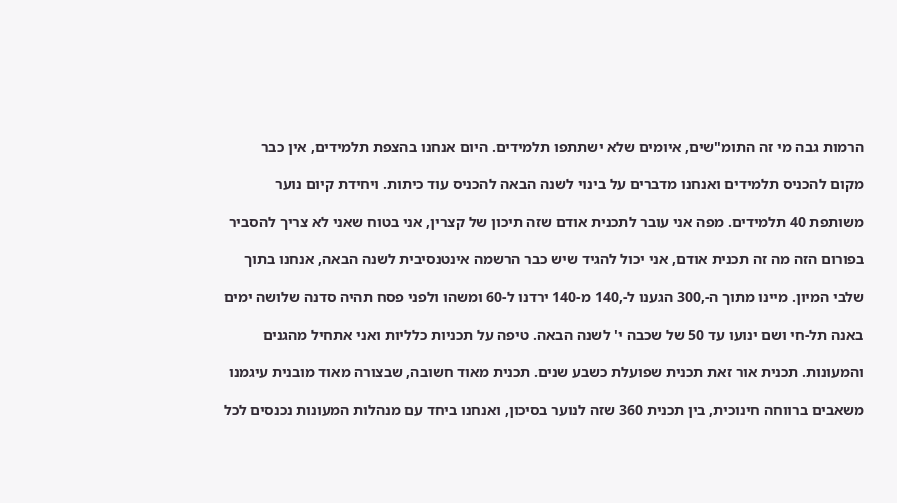הרמות גבה מי זה התומ"שים, איומים שלא ישתתפו תלמידים. היום אנחנו בהצפת תלמידים, אין כבר

מקום להכניס תלמידים ואנחנו מדברים על בינוי לשנה הבאה להכניס עוד כיתות. ויחידת קיום נוער

משותפת 40 תלמידים. מפה אני עובר לתכנית אודם שזה תיכון של קצרין, אני בטוח שאני לא צריך להסביר

בפורום הזה מה זה תכנית אודם, אני יכול להגיד שיש כבר הרשמה אינטנסיבית לשנה הבאה, אנחנו בתוך

שלבי המיון. מיינו מתוך ה-,300 הגענו ל-,140 מ-140 ירדנו ל-60 ומשהו ולפני פסח תהיה סדנה שלושה ימים

באנה תל-חי ושם ינועו עד 50 של שכבה י' לשנה הבאה. טיפה על תכניות כלליות ואני אתחיל מהגנים

והמעונות. תכנית אור זאת תכנית שפועלת כשבע שנים. תכנית מאוד חשובה, שבצורה מאוד מובנית עיגמנו

משאבים ברווחה חינוכית, בין תכנית 360 שזה לנוער בסיכון, ואנחנו ביחד עם מנהלות המעונות נכנסים לכל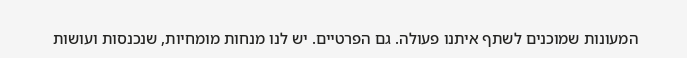המעונות שמוכנים לשתף איתנו פעולה. גם הפרטיים. יש לנו מנחות מומחיות, שנכנסות ועושות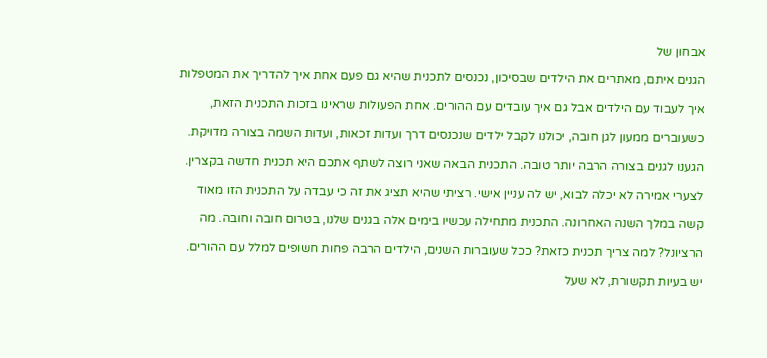אבחון של

הגנים איתם, מאתרים את הילדים שבסיכון, נכנסים לתכנית שהיא גם פעם אחת איך להדריך את המטפלות

איך לעבוד עם הילדים אבל גם איך עובדים עם ההורים. אחת הפעולות שראינו בזכות התכנית הזאת,

כשעוברים ממעון לגן חובה, יכולנו לקבל ילדים שנכנסים דרך ועדות זכאות, ועדות השמה בצורה מדויקת.

הגענו לגנים בצורה הרבה יותר טובה. התכנית הבאה שאני רוצה לשתף אתכם היא תכנית חדשה בקצרין.

לצערי אמירה לא יכלה לבוא, יש לה עניין אישי. רציתי שהיא תציג את זה כי עבדה על התכנית הזו מאוד

קשה במלך השנה האחרונה. התכנית מתחילה עכשיו בימים אלה בגנים שלנו, בטרום חובה וחובה. מה

הרציונל? למה צריך תכנית כזאת? ככל שעוברות השנים, הילדים הרבה פחות חשופים למלל עם ההורים.

יש בעיות תקשורת, לא שעל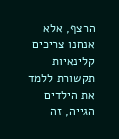הרצף, אלא אנחנו צריכים קלינאיות תקשורת ללמד את הילדים הגייה, זה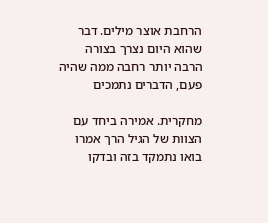הרחבת אוצר מילים. דבר שהוא היום נצרך בצורה הרבה יותר רחבה ממה שהיה פעם, הדברים נתמכים

מחקרית. אמירה ביחד עם הצוות של הגיל הרך אמרו בואו נתמקד בזה ובדקו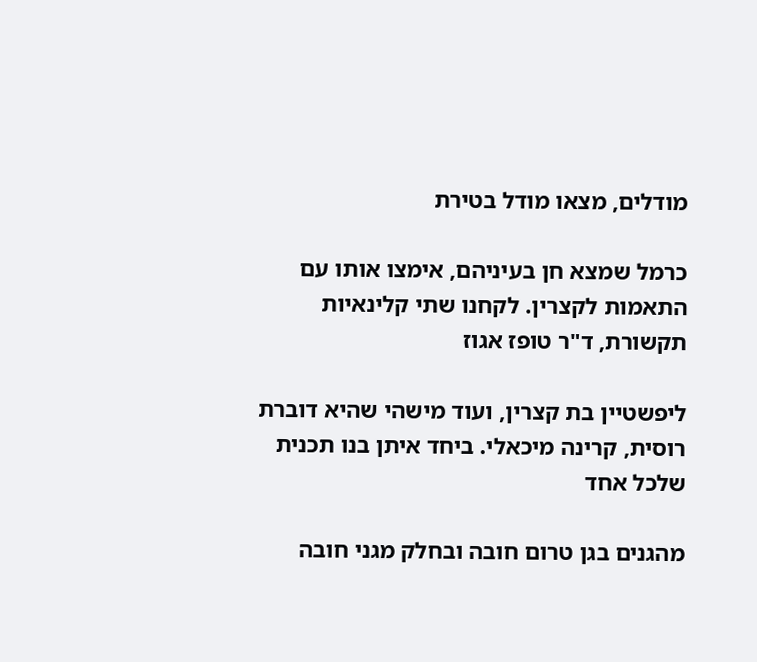מודלים, מצאו מודל בטירת

כרמל שמצא חן בעיניהם, אימצו אותו עם התאמות לקצרין. לקחנו שתי קלינאיות תקשורת, ד"ר טופז אגוז

ליפשטיין בת קצרין, ועוד מישהי שהיא דוברת רוסית, קרינה מיכאלי. ביחד איתן בנו תכנית שלכל אחד

מהגנים בגן טרום חובה ובחלק מגני חובה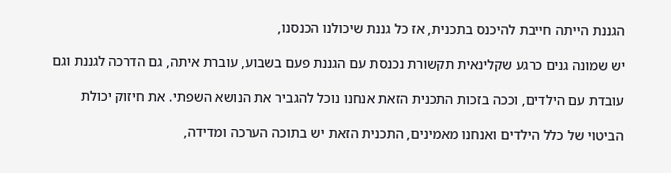הגננת הייתה חייבת להיכנס בתכנית, אז כל גננת שיכולנו הכנסנו,

יש שמונה גנים כרגע שקלינאית תקשורת נכנסת עם הגננת פעם בשבוע, עוברת איתה, גם הדרכה לגננת וגם

עובדת עם הילדים, וככה בזכות התכנית הזאת אנחנו נוכל להגביר את הנושא השפתי. את חיזוק יכולת

הביטוי של כלל הילדים ואנחנו מאמינים, התכנית הזאת יש בתוכה הערכה ומדידה,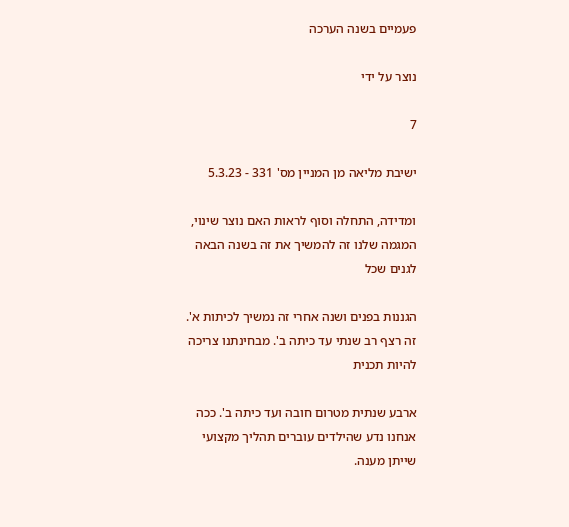פעמיים בשנה הערכה

נוצר על ידי

7

ישיבת מליאה מן המניין מס' 331 - 5.3.23

ומדידה, התחלה וסוף לראות האם נוצר שינוי, המגמה שלנו זה להמשיך את זה בשנה הבאה לגנים שכל

הגננות בפנים ושנה אחרי זה נמשיך לכיתות א'. זה רצף רב שנתי עד כיתה ב'. מבחינתנו צריכה להיות תכנית

ארבע שנתית מטרום חובה ועד כיתה ב'. ככה אנחנו נדע שהילדים עוברים תהליך מקצועי שייתן מענה.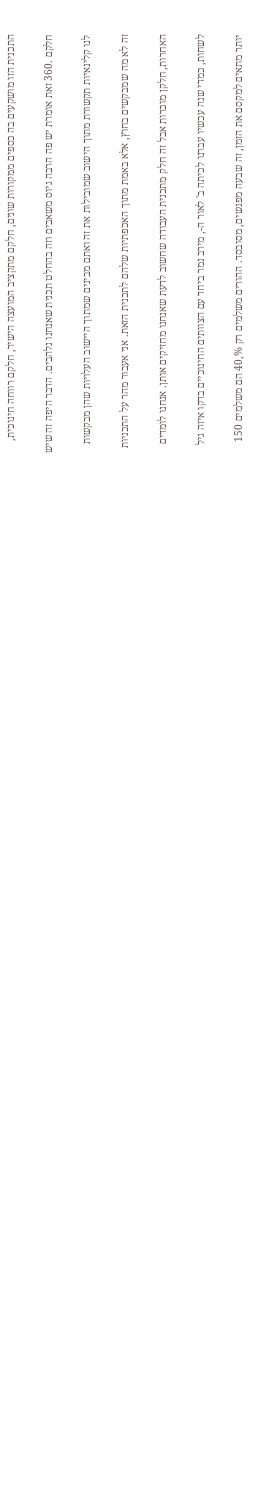התכנית הזו מושקעים בה כספים ממקורות שונים, חלקם מתקציב המועצה הישיר, חלקם רווחה חינוכית,

חלקם .360 זאת אומרת יש פה הרבה גיוס משאבים וזה בהחלט תכנית שאנחנו נלהבים. הדבר היפה זה שיש

לנו קלינאיות תקשורת מתוך הישוב שמובילות את זה ואתם מבינים שמתוך היישוב העלויות שהן מבקשות

זה לא מה שמבקשים בחוץ, אלא באמת מתוך האכפתיות שלהם לתכנית הזאת. אני אעבור מהר על התכניות

האחרות, חלקן מוכרות אבל זה חלק מתכנית העבודה שחשוב לדעת שאנחנו מחזיקים אותן. אנחנו לומדים

לשחות, כמדי שנה עכשיו עברנו לכיתה ב' לאור ה-, מירב נמר ביחד עם הצוותים החינוכיים בדקו איזה גיל

יותר מתאים למקסם את הזמן, זה שבעה מפגשים, מסובסד. ההורים משלמים רק %,40 הם משלמים 150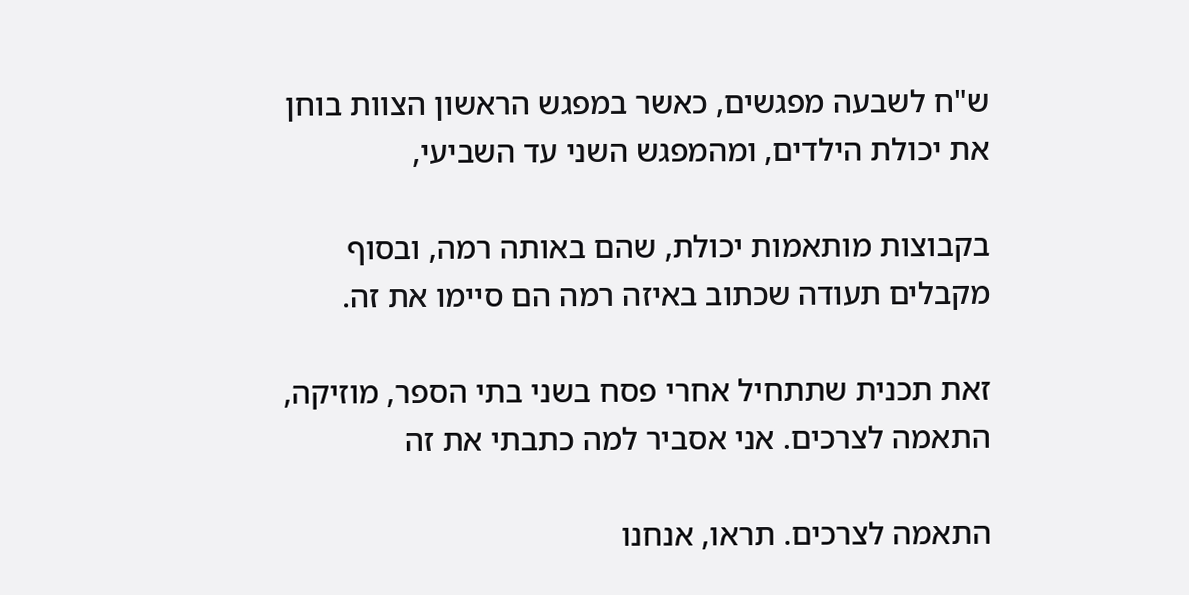ש"ח לשבעה מפגשים, כאשר במפגש הראשון הצוות בוחן את יכולת הילדים, ומהמפגש השני עד השביעי,

בקבוצות מותאמות יכולת, שהם באותה רמה, ובסוף מקבלים תעודה שכתוב באיזה רמה הם סיימו את זה.

זאת תכנית שתתחיל אחרי פסח בשני בתי הספר, מוזיקה, התאמה לצרכים. אני אסביר למה כתבתי את זה

התאמה לצרכים. תראו, אנחנו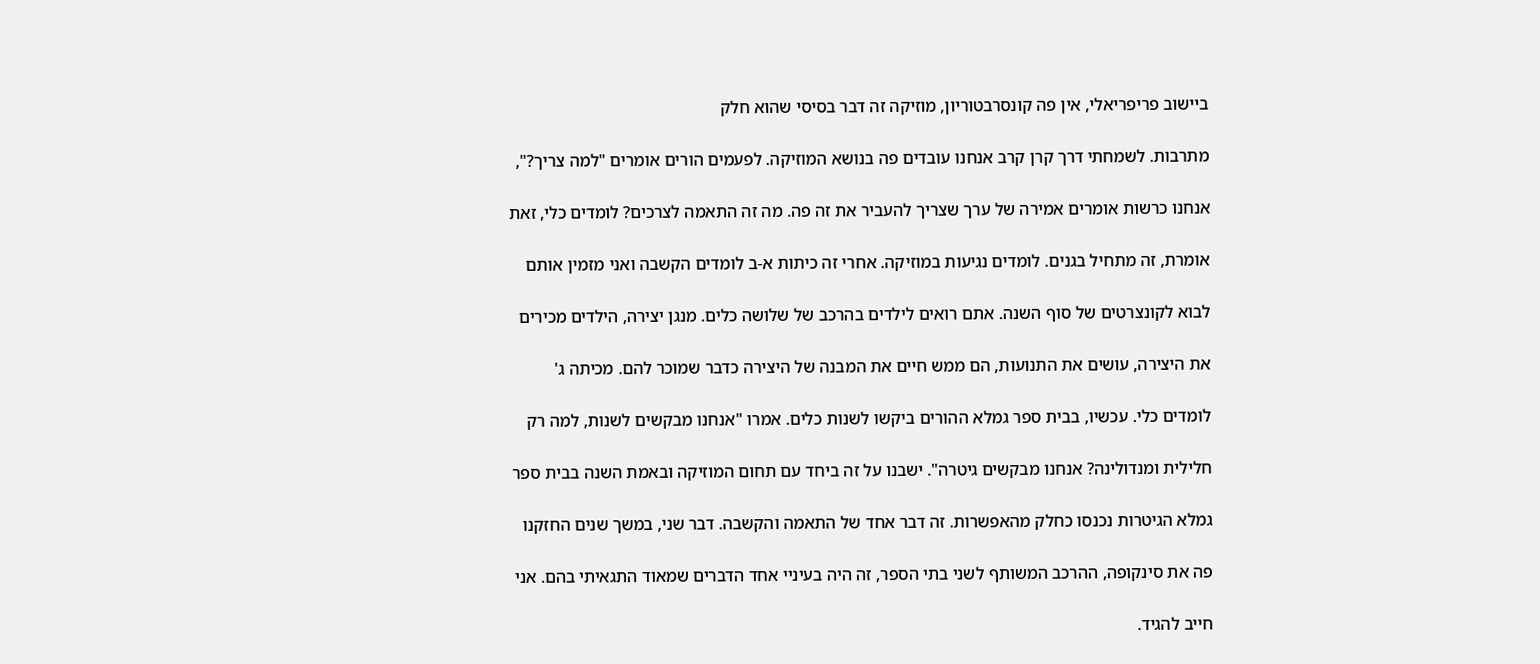ביישוב פריפריאלי, אין פה קונסרבטוריון, מוזיקה זה דבר בסיסי שהוא חלק

מתרבות. לשמחתי דרך קרן קרב אנחנו עובדים פה בנושא המוזיקה. לפעמים הורים אומרים "למה צריך?",

אנחנו כרשות אומרים אמירה של ערך שצריך להעביר את זה פה. מה זה התאמה לצרכים? לומדים כלי, זאת

אומרת, זה מתחיל בגנים. לומדים נגיעות במוזיקה. אחרי זה כיתות א-ב לומדים הקשבה ואני מזמין אותם

לבוא לקונצרטים של סוף השנה. אתם רואים לילדים בהרכב של שלושה כלים. מנגן יצירה, הילדים מכירים

את היצירה, עושים את התנועות, הם ממש חיים את המבנה של היצירה כדבר שמוכר להם. מכיתה ג'

לומדים כלי. עכשיו, בבית ספר גמלא ההורים ביקשו לשנות כלים. אמרו "אנחנו מבקשים לשנות, למה רק

חלילית ומנדולינה? אנחנו מבקשים גיטרה". ישבנו על זה ביחד עם תחום המוזיקה ובאמת השנה בבית ספר

גמלא הגיטרות נכנסו כחלק מהאפשרות. זה דבר אחד של התאמה והקשבה. דבר שני, במשך שנים החזקנו

פה את סינקופה, ההרכב המשותף לשני בתי הספר, זה היה בעיניי אחד הדברים שמאוד התגאיתי בהם. אני

חייב להגיד.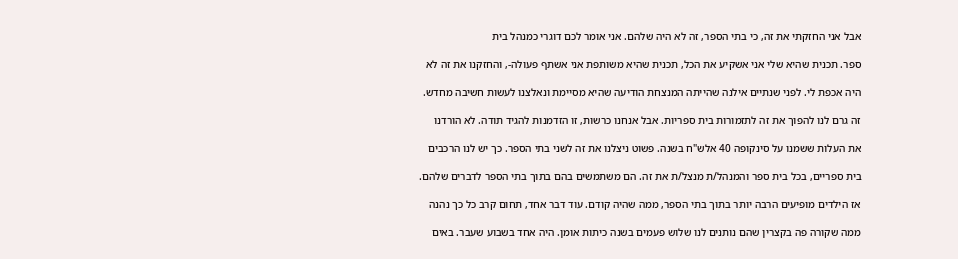אבל אני החזקתי את זה, כי בתי הספר, זה לא היה שלהם. אני אומר לכם דוגרי כמנהל בית

ספר. תכנית שהיא שלי אני אשקיע את הכל, תכנית שהיא משותפת אני אשתף פעולה-, והחזקנו את זה לא

היה אכפת לי. לפני שנתיים אילנה שהייתה המנצחת הודיעה שהיא מסיימת ונאלצנו לעשות חשיבה מחדש.

זה גרם לנו להפוך את זה לתזמורות בית ספריות. אבל אנחנו כרשות, זו הזדמנות להגיד תודה. לא הורדנו

את העלות ששמנו על סינקופה 40 אלש"ח בשנה. פשוט ניצלנו את זה לשני בתי הספר. כך יש לנו הרכבים

בית ספריים, בכל בית ספר והמנהל/ת מנצל/ת את זה. הם משתמשים בהם בתוך בתי הספר לדברים שלהם.

אז הילדים מופיעים הרבה יותר בתוך בתי הספר, ממה שהיה קודם. עוד דבר אחד, תחום קרב כל כך נהנה

ממה שקורה פה בקצרין שהם נותנים לנו שלוש פעמים בשנה כיתות אומן. היה אחד בשבוע שעבר. באים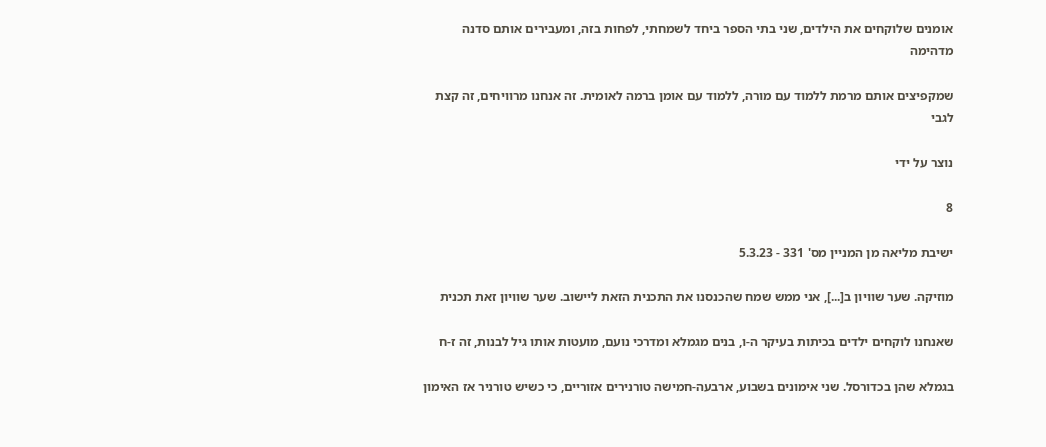אומנים שלוקחים את הילדים, שני בתי הספר ביחד לשמחתי, לפחות בזה, ומעבירים אותם סדנה מדהימה

שמקפיצים אותם מרמת ללמוד עם מורה, ללמוד עם אומן ברמה לאומית. זה אנחנו מרוויחים, זה קצת לגבי

נוצר על ידי

8

ישיבת מליאה מן המניין מס' 331 - 5.3.23

מוזיקה. שער שוויון ב[...], אני ממש שמח שהכנסנו את התכנית הזאת ליישוב. שער שוויון זאת תכנית

שאנחנו לוקחים ילדים בכיתות בעיקר ה-ו, בנים מגמלא ומדרכי נועם, מועטות אותו גיל לבנות, זה ז-ח

בגמלא שהן בכדורסל. שני אימונים בשבוע, ארבעה-חמישה טורנירים אזוריים, כי כשיש טורניר אז האימון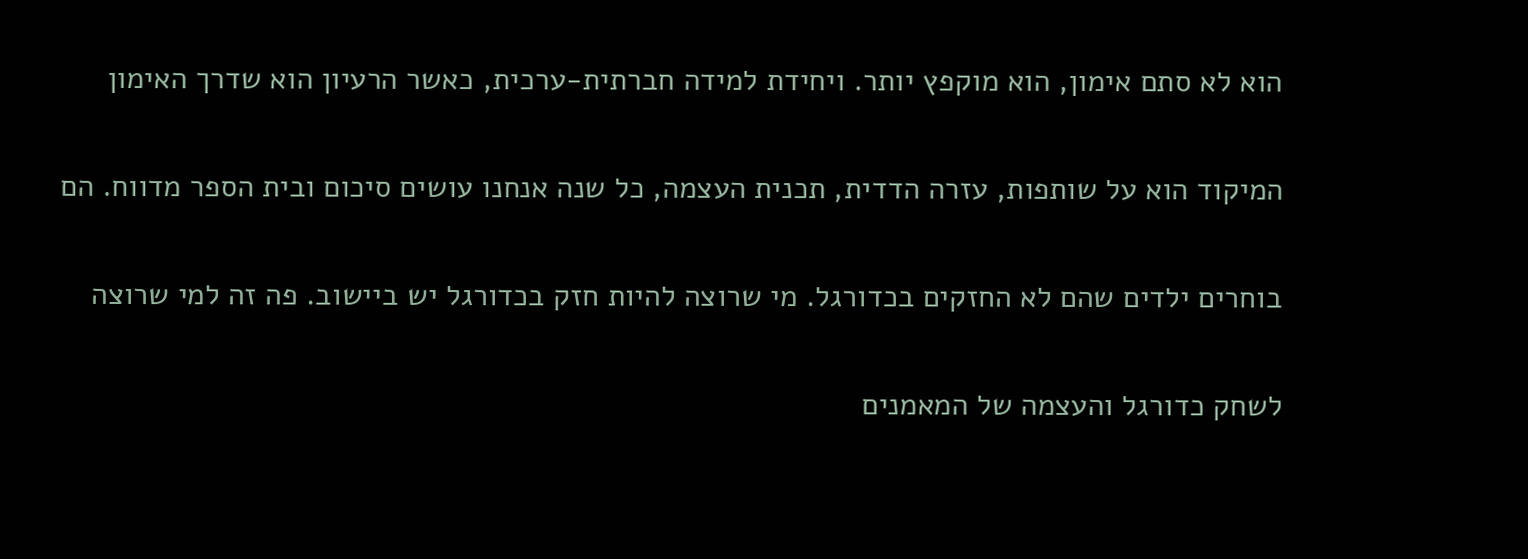הוא לא סתם אימון, הוא מוקפץ יותר. ויחידת למידה חברתית-ערכית, כאשר הרעיון הוא שדרך האימון

המיקוד הוא על שותפות, עזרה הדדית, תכנית העצמה, כל שנה אנחנו עושים סיכום ובית הספר מדווח. הם

בוחרים ילדים שהם לא החזקים בכדורגל. מי שרוצה להיות חזק בכדורגל יש ביישוב. פה זה למי שרוצה

לשחק כדורגל והעצמה של המאמנים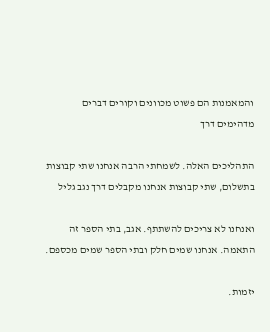והמאמנות הם פשוט מכוונים וקורים דברים מדהימים דרך

התהליכים האלה. לשמחתי הרבה אנחנו שתי קבוצות בתשלום, שתי קבוצות אנחנו מקבלים דרך נגב גליל

ואנחנו לא צריכים להשתתף. אגב, בתי הספר זה התאמה. אנחנו שמים חלק ובתי הספר שמים מכספם.

יזמות.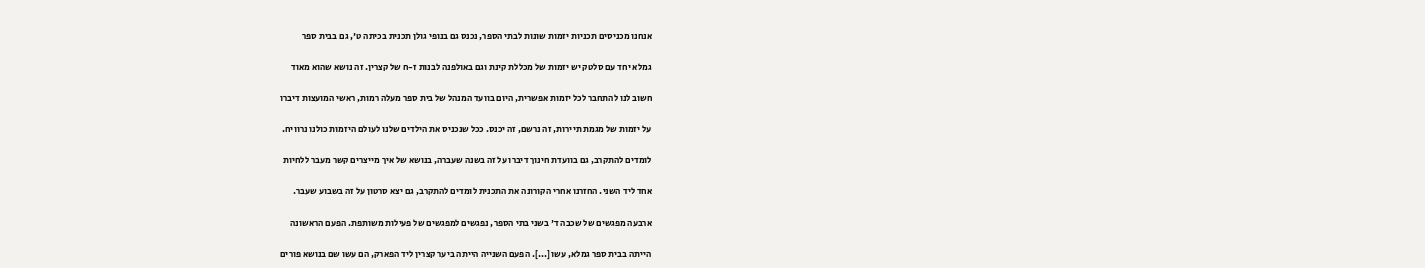אנחנו מכניסים תכניות יזמות שונות לבתי הספר, נכנס גם בנופי גולן תכנית בכיתה ט', גם בבית ספר

גמלא יחד עם סלטק יש יזמות של מכללת קינת וגם באולפנה לבנות ז-ח של קצרין. זה נושא שהוא מאוד

חשוב לנו להתחבר לכל יזמות אפשרית, היום בוועד המנהל של בית ספר מעלה רמות, ראשי המועצות דיברו

על יזמות של מגמת תיירות, זה נרשם, זה יכנס. ככל שנכניס את הילדים שלנו לעולם היזמות כולנו נרוויח.

לומדים להתקרב, גם בוועדת חינוך דיברו על זה בשנה שעברה, בנושא של איך מייצרים קשר מעבר ללחיות

אחד ליד השני. החזרנו אחרי הקורונה את התכנית לומדים להתקרב, גם יצא סרטון על זה בשבוע שעבר.

ארבעה מפגשים של שכבה ד' בשני בתי הספר, נפגשים למפגשים של פעילות משותפת. הפעם הראשונה

הייתה בבית ספר גמלא, עשו [...]. הפעם השנייה הייתה ביער קצרין ליד הפארק, הם עשו שם בנושא פורים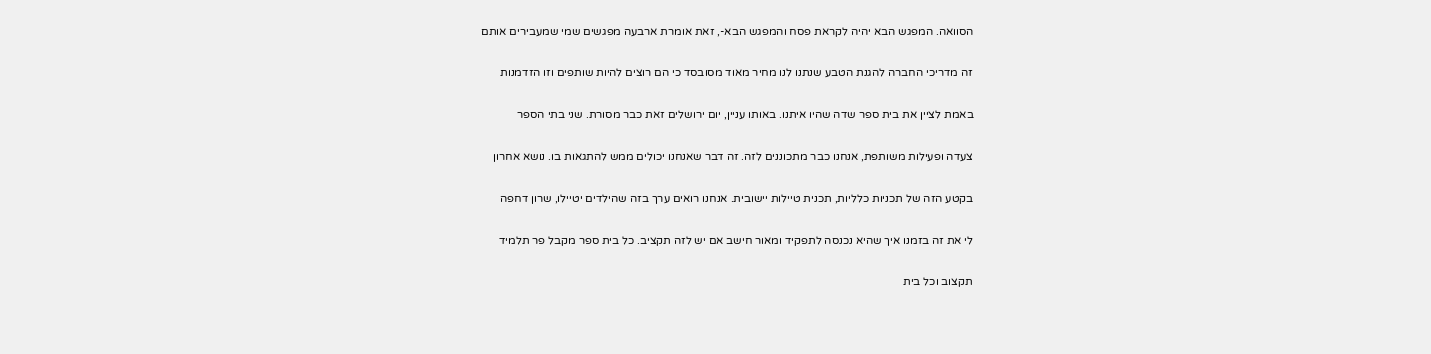הסוואה. המפגש הבא יהיה לקראת פסח והמפגש הבא-, זאת אומרת ארבעה מפגשים שמי שמעבירים אותם

זה מדריכי החברה להגנת הטבע שנתנו לנו מחיר מאוד מסובסד כי הם רוצים להיות שותפים וזו הזדמנות

באמת לציין את בית ספר שדה שהיו איתנו. באותו עניין, יום ירושלים זאת כבר מסורת. שני בתי הספר

צעדה ופעילות משותפת, אנחנו כבר מתכוננים לזה. זה דבר שאנחנו יכולים ממש להתגאות בו. נושא אחרון

בקטע הזה של תכניות כלליות, תכנית טיילות יישובית. אנחנו רואים ערך בזה שהילדים יטיילו, שרון דחפה

לי את זה בזמנו איך שהיא נכנסה לתפקיד ומאור חישב אם יש לזה תקציב. כל בית ספר מקבל פר תלמיד

תקצוב וכל בית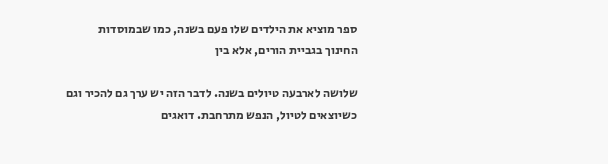ספר מוציא את הילדים שלו פעם בשנה, כמו שבמוסדות החינוך בגביית הורים, אלא בין

שלושה לארבעה טיולים בשנה. לדבר הזה יש ערך גם להכיר וגם כשיוצאים לטיול, הנפש מתרחבת. דואגים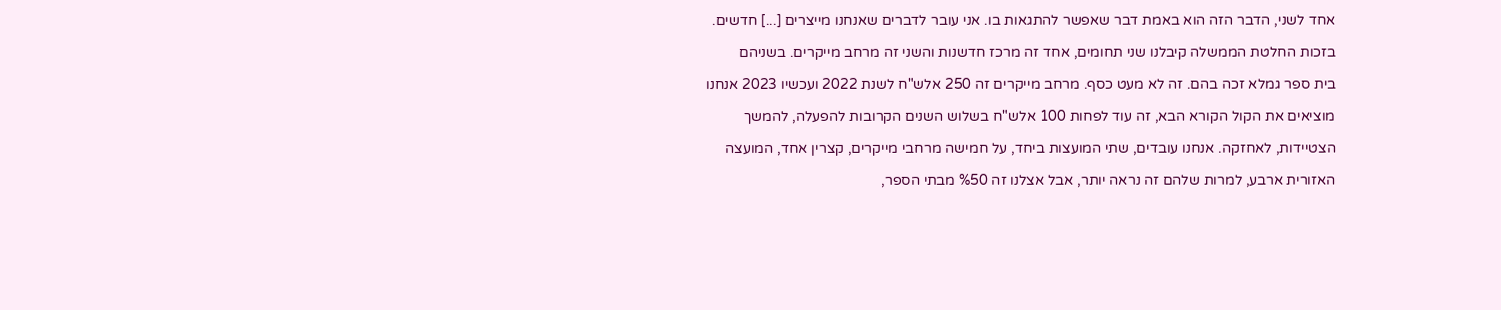אחד לשני, הדבר הזה הוא באמת דבר שאפשר להתגאות בו. אני עובר לדברים שאנחנו מייצרים [...] חדשים.

בזכות החלטת הממשלה קיבלנו שני תחומים, אחד זה מרכז חדשנות והשני זה מרחב מייקרים. בשניהם

בית ספר גמלא זכה בהם. זה לא מעט כסף. מרחב מייקרים זה 250 אלש"ח לשנת 2022 ועכשיו 2023 אנחנו

מוציאים את הקול הקורא הבא, זה עוד לפחות 100 אלש"ח בשלוש השנים הקרובות להפעלה, להמשך

הצטיידות, לאחזקה. אנחנו עובדים, שתי המועצות ביחד, על חמישה מרחבי מייקרים, קצרין אחד, המועצה

האזורית ארבע, למרות שלהם זה נראה יותר, אבל אצלנו זה %50 מבתי הספר,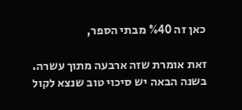כאן זה %40 מבתי הספר,

זאת אומרת שזה ארבעה מתוך עשרה. בשנה הבאה יש סיכוי טוב שנצא לקול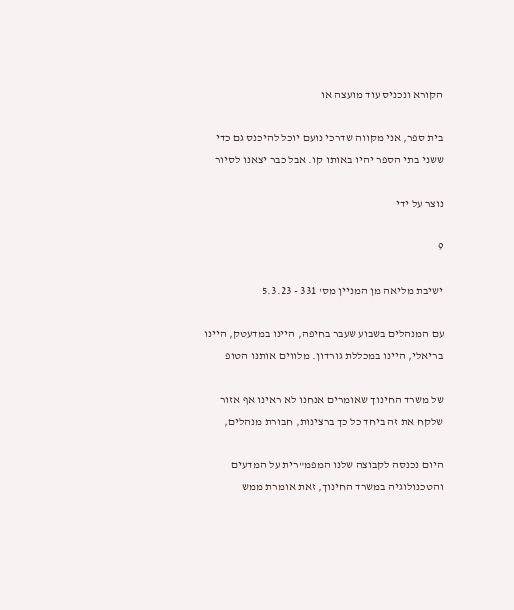הקורא ונכניס עוד מועצה או

בית ספר, אני מקווה שדרכי נועם יוכל להיכנס גם כדי ששני בתי הספר יהיו באותו קו. אבל כבר יצאנו לסיור

נוצר על ידי

9

ישיבת מליאה מן המניין מס' 331 - 5.3.23

עם המנהלים בשבוע שעבר בחיפה, היינו במדעטק, היינו בריאלי, היינו במכללת גורדון. מלווים אותנו הטופ

של משרד החינוך שאומרים אנחנו לא ראינו אף אזור שלקח את זה ביחד כל כך ברצינות, חבורת מנהלים,

היום נכנסה לקבוצה שלנו המפמ"רית על המדעים והטכנולוגיה במשרד החינוך, זאת אומרת ממש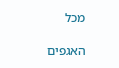מכל

האגפים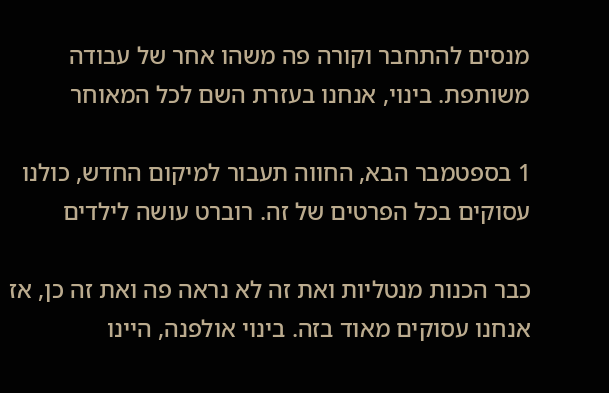מנסים להתחבר וקורה פה משהו אחר של עבודה משותפת. בינוי, אנחנו בעזרת השם לכל המאוחר

1 בספטמבר הבא, החווה תעבור למיקום החדש, כולנו עסוקים בכל הפרטים של זה. רוברט עושה לילדים

כבר הכנות מנטליות ואת זה לא נראה פה ואת זה כן, אז אנחנו עסוקים מאוד בזה. בינוי אולפנה, היינו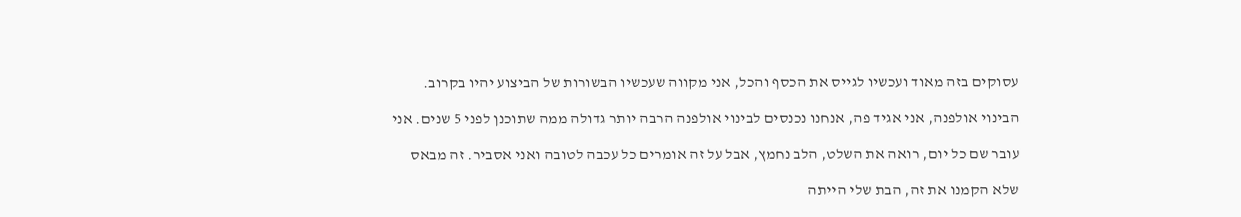עסוקים בזה מאוד ועכשיו לגייס את הכסף והכל, אני מקווה שעכשיו הבשורות של הביצוע יהיו בקרוב.

הבינוי אולפנה, אני אגיד פה, אנחנו נכנסים לבינוי אולפנה הרבה יותר גדולה ממה שתוכנן לפני 5 שנים. אני

עובר שם כל יום, רואה את השלט, הלב נחמץ, אבל על זה אומרים כל עכבה לטובה ואני אסביר. זה מבאס

שלא הקמנו את זה, הבת שלי הייתה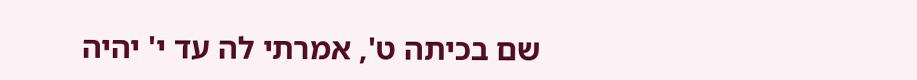שם בכיתה ט', אמרתי לה עד י' יהיה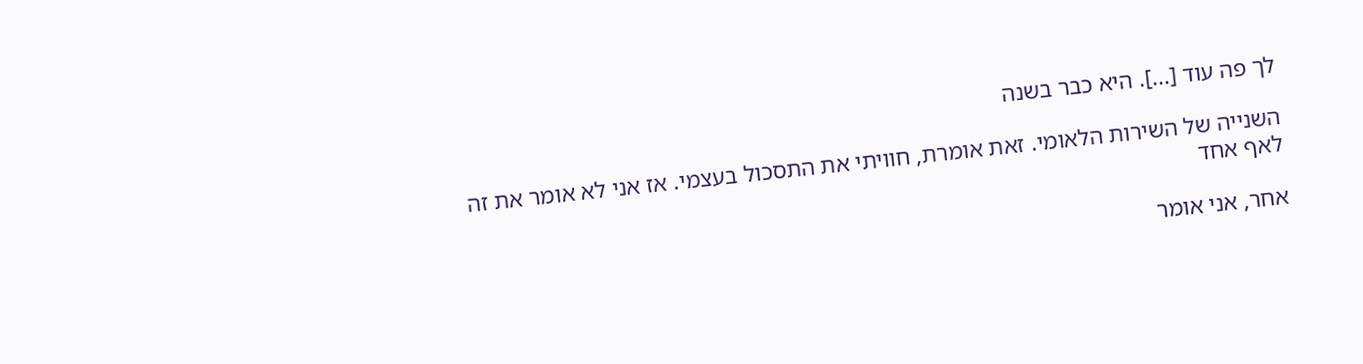לך פה עוד [...]. היא כבר בשנה

השנייה של השירות הלאומי. זאת אומרת, חוויתי את התסכול בעצמי. אז אני לא אומר את זה לאף אחד

אחר, אני אומר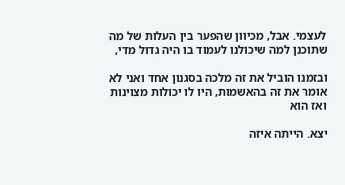לעצמי. אבל, מכיוון שהפער בין העלות של מה שתוכנן למה שיכולנו לעמוד בו היה גדול מדי,

ובזמנו הוביל את זה מלכה בסגנון אחד ואני לא אומר את זה בהאשמות, היו לו יכולות מצוינות ואז הוא

יצא. הייתה איזה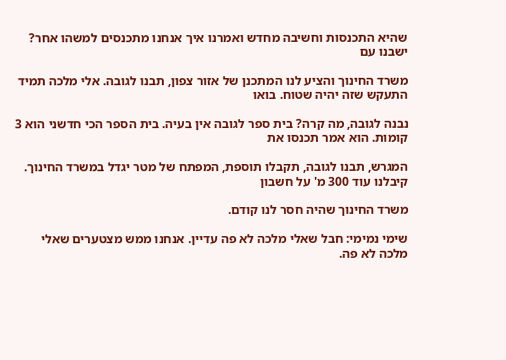שהיא התכנסות וחשיבה מחדש ואמרנו איך אנחנו מתכנסים למשהו אחר? ישבנו עם

משרד החינוך והציע לנו המתכנן של אזור צפון, תבנו לגובה. אלי מלכה תמיד התעקש שזה יהיה שטוח. בואו

נבנה לגובה, מה קרה? בית ספר לגובה אין בעיה. בית הספר הכי חדשני הוא 3 קומות. הוא אמר תכנסו את

המגרש, תבנו לגובה, תקבלו תוספת, המפתח של מטר יגדל במשרד החינוך. קיבלנו עוד 300 מ' על חשבון

משרד החינוך שהיה חסר לנו קודם.

שימי נמימי: חבל שאלי מלכה לא פה עדיין. אנחנו ממש מצטערים שאלי מלכה לא פה.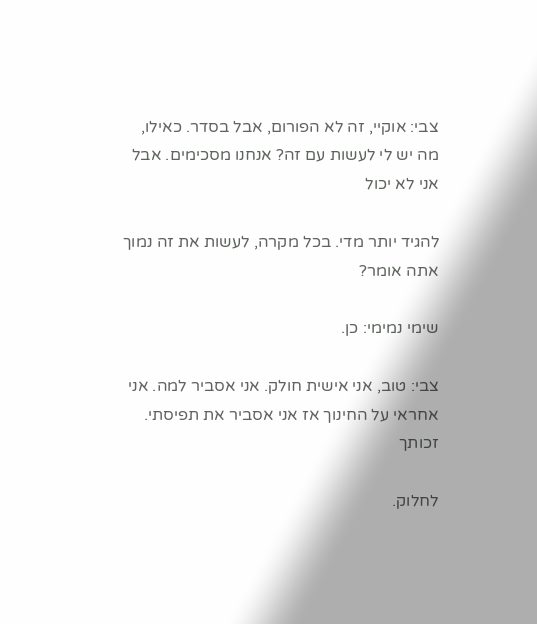צבי: אוקיי, זה לא הפורום, אבל בסדר. כאילו, מה יש לי לעשות עם זה? אנחנו מסכימים. אבל אני לא יכול

להגיד יותר מדי. בכל מקרה, לעשות את זה נמוך אתה אומר?

שימי נמימי: כן.

צבי: טוב, אני אישית חולק. אני אסביר למה. אני אחראי על החינוך אז אני אסביר את תפיסתי. זכותך

לחלוק.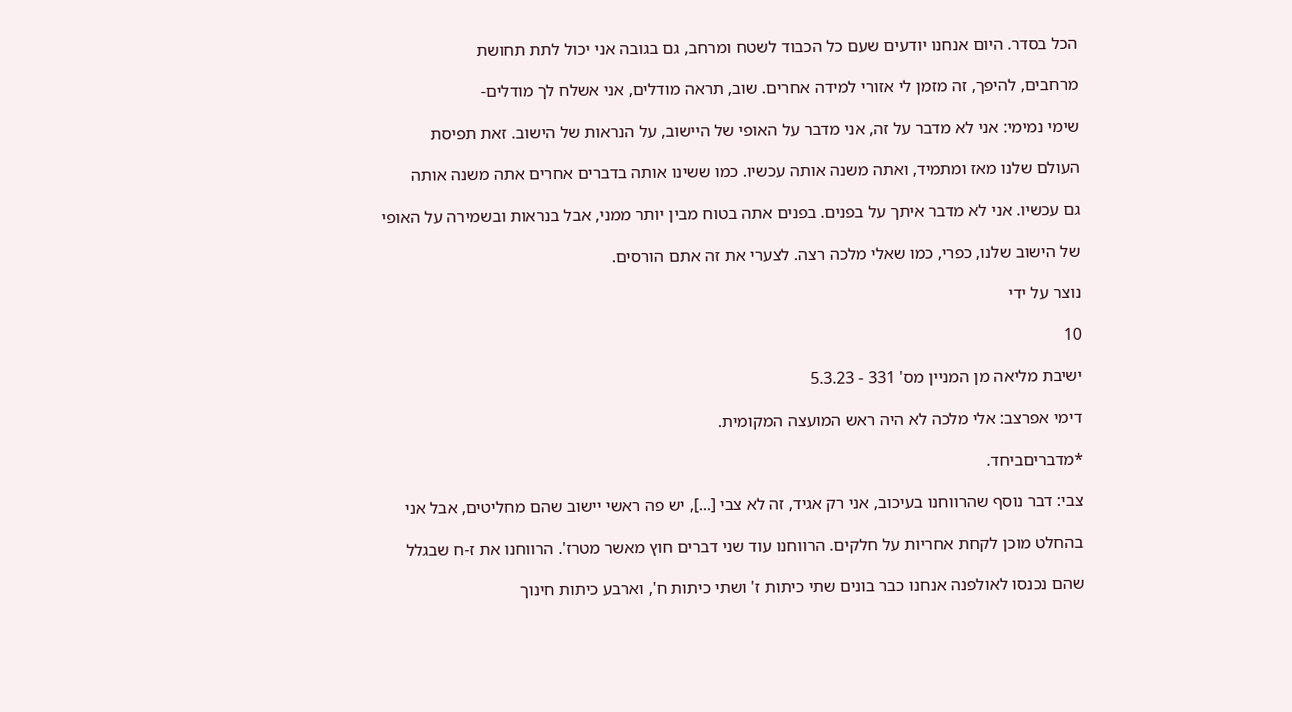הכל בסדר. היום אנחנו יודעים שעם כל הכבוד לשטח ומרחב, גם בגובה אני יכול לתת תחושת

מרחבים, להיפך, זה מזמן לי אזורי למידה אחרים. שוב, תראה מודלים, אני אשלח לך מודלים-

שימי נמימי: אני לא מדבר על זה, אני מדבר על האופי של היישוב, על הנראות של הישוב. זאת תפיסת

העולם שלנו מאז ומתמיד, ואתה משנה אותה עכשיו. כמו ששינו אותה בדברים אחרים אתה משנה אותה

גם עכשיו. אני לא מדבר איתך על בפנים. בפנים אתה בטוח מבין יותר ממני, אבל בנראות ובשמירה על האופי

של הישוב שלנו, כפרי, כמו שאלי מלכה רצה. לצערי את זה אתם הורסים.

נוצר על ידי

10

ישיבת מליאה מן המניין מס' 331 - 5.3.23

דימי אפרצב: אלי מלכה לא היה ראש המועצה המקומית.

*מדבריםביחד.

צבי: דבר נוסף שהרווחנו בעיכוב, אני רק אגיד, זה לא צבי [...], יש פה ראשי יישוב שהם מחליטים, אבל אני

בהחלט מוכן לקחת אחריות על חלקים. הרווחנו עוד שני דברים חוץ מאשר מטרז'. הרווחנו את ז-ח שבגלל

שהם נכנסו לאולפנה אנחנו כבר בונים שתי כיתות ז' ושתי כיתות ח', וארבע כיתות חינוך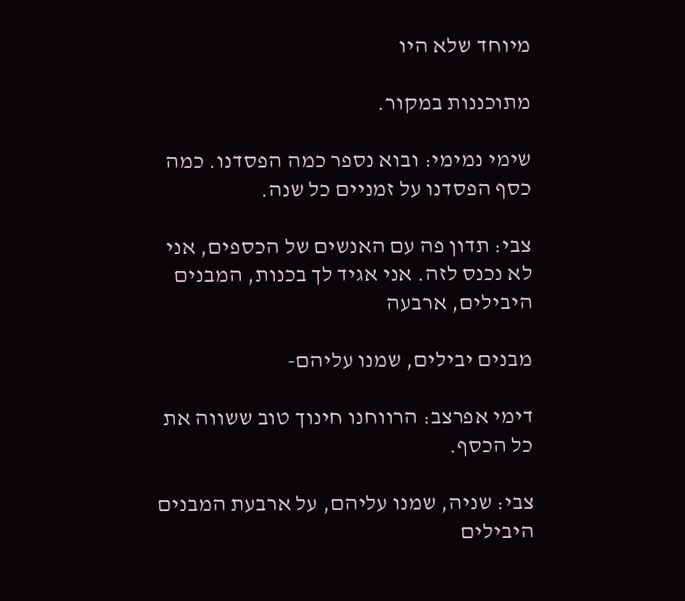מיוחד שלא היו

מתוכננות במקור.

שימי נמימי: ובוא נספר כמה הפסדנו. כמה כסף הפסדנו על זמניים כל שנה.

צבי: תדון פה עם האנשים של הכספים, אני לא נכנס לזה. אני אגיד לך בכנות, המבנים היבילים, ארבעה

מבנים יבילים, שמנו עליהם-

דימי אפרצב: הרווחנו חינוך טוב ששווה את כל הכסף.

צבי: שניה, שמנו עליהם, על ארבעת המבנים היבילים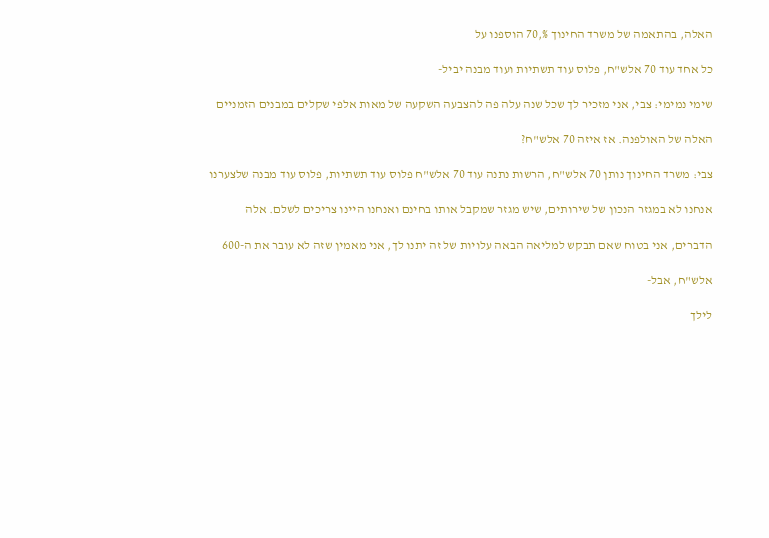האלה, בהתאמה של משרד החינוך %,70 הוספנו על

כל אחד עוד 70 אלש"ח, פלוס עוד תשתיות ועוד מבנה יביל-

שימי נמימי: צבי, אני מזכיר לך שכל שנה עלה פה להצבעה השקעה של מאות אלפי שקלים במבנים הזמניים

האלה של האולפנה. אז איזה 70 אלש"ח?

צבי: משרד החינוך נותן 70 אלש"ח, הרשות נתנה עוד 70 אלש"ח פלוס עוד תשתיות, פלוס עוד מבנה שלצערנו

אנחנו לא במגזר הנכון של שירותים, שיש מגזר שמקבל אותו בחינם ואנחנו היינו צריכים לשלם. אלה

הדברים, אני בטוח שאם תבקש למליאה הבאה עלויות של זה יתנו לך, אני מאמין שזה לא עובר את ה-600

אלש"ח, אבל-

לילך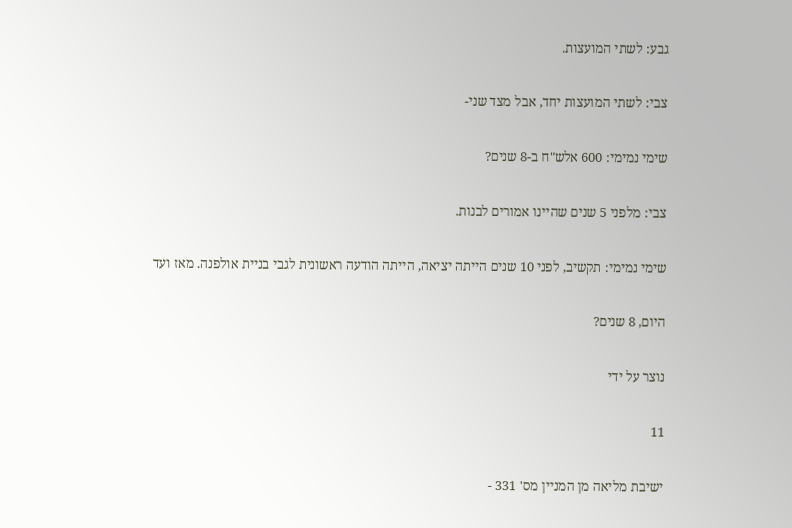גבע: לשתי המועצות.

צבי: לשתי המועצות יחד, אבל מצד שני-

שימי נמימי: 600 אלש"ח ב-8 שנים?

צבי: מלפני 5 שנים שהיינו אמורים לבנות.

שימי נמימי: תקשיב, לפני 10 שנים הייתה יציאה, הייתה הודעה ראשונית לגבי בניית אולפנה. מאז ועד

היום, 8 שנים?

נוצר על ידי

11

ישיבת מליאה מן המניין מס' 331 -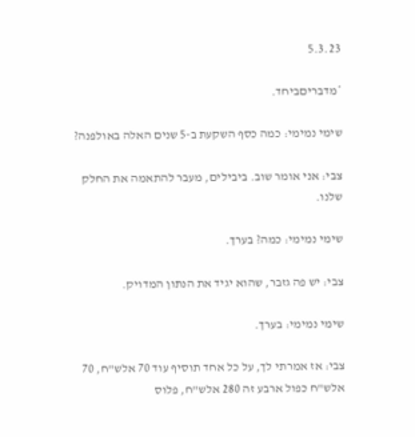5.3.23

*מדבריםביחד.

שימי נמימי: כמה כסף השקעת ב-5 שנים האלה באולפנה?

צבי: אני אומר שוב. ביבילים, מעבר להתאמה את החלק שלנו.

שימי נמימי: כמה? בערך.

צבי: יש פה גזבר, שהוא יגיד את הנתון המדויק.

שימי נמימי: בערך.

צבי: אז אמרתי לך, על כל אחד תוסיף עוד 70 אלש"ח, 70 אלש"ח כפול ארבע זה 280 אלש"ח, פלוס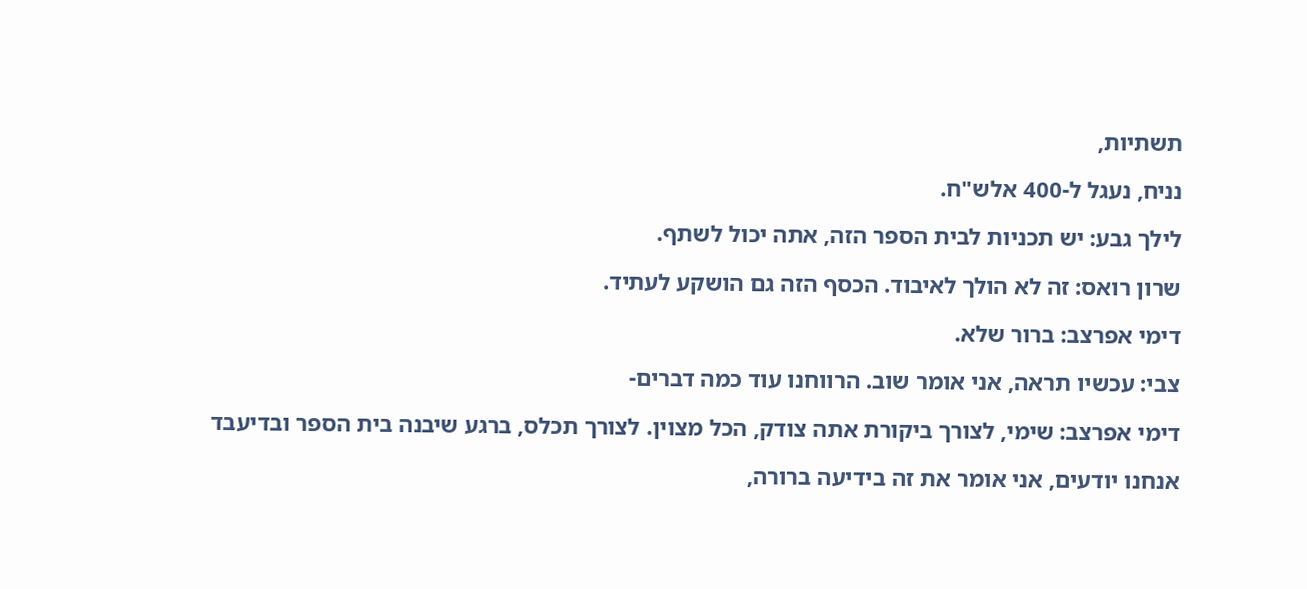תשתיות,

נניח, נעגל ל-400 אלש"ח.

לילך גבע: יש תכניות לבית הספר הזה, אתה יכול לשתף.

שרון רואס: זה לא הולך לאיבוד. הכסף הזה גם הושקע לעתיד.

דימי אפרצב: ברור שלא.

צבי: עכשיו תראה, אני אומר שוב. הרווחנו עוד כמה דברים-

דימי אפרצב: שימי, לצורך ביקורת אתה צודק, הכל מצוין. לצורך תכלס, ברגע שיבנה בית הספר ובדיעבד

אנחנו יודעים, אני אומר את זה בידיעה ברורה,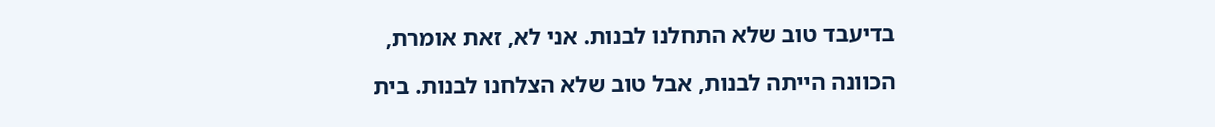בדיעבד טוב שלא התחלנו לבנות. אני לא, זאת אומרת,

הכוונה הייתה לבנות, אבל טוב שלא הצלחנו לבנות. בית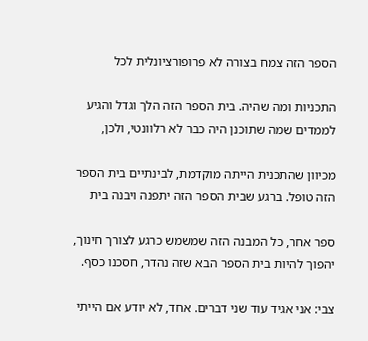הספר הזה צמח בצורה לא פרופורציונלית לכל

התכניות ומה שהיה. בית הספר הזה הלך וגדל והגיע לממדים שמה שתוכנן היה כבר לא רלוונטי, ולכן,

מכיוון שהתכנית הייתה מוקדמת, לבינתיים בית הספר הזה טופל. ברגע שבית הספר הזה יתפנה ויבנה בית

ספר אחר, כל המבנה הזה שמשמש כרגע לצורך חינוך, יהפוך להיות בית הספר הבא שזה נהדר, חסכנו כסף.

צבי: אני אגיד עוד שני דברים. אחד, לא יודע אם הייתי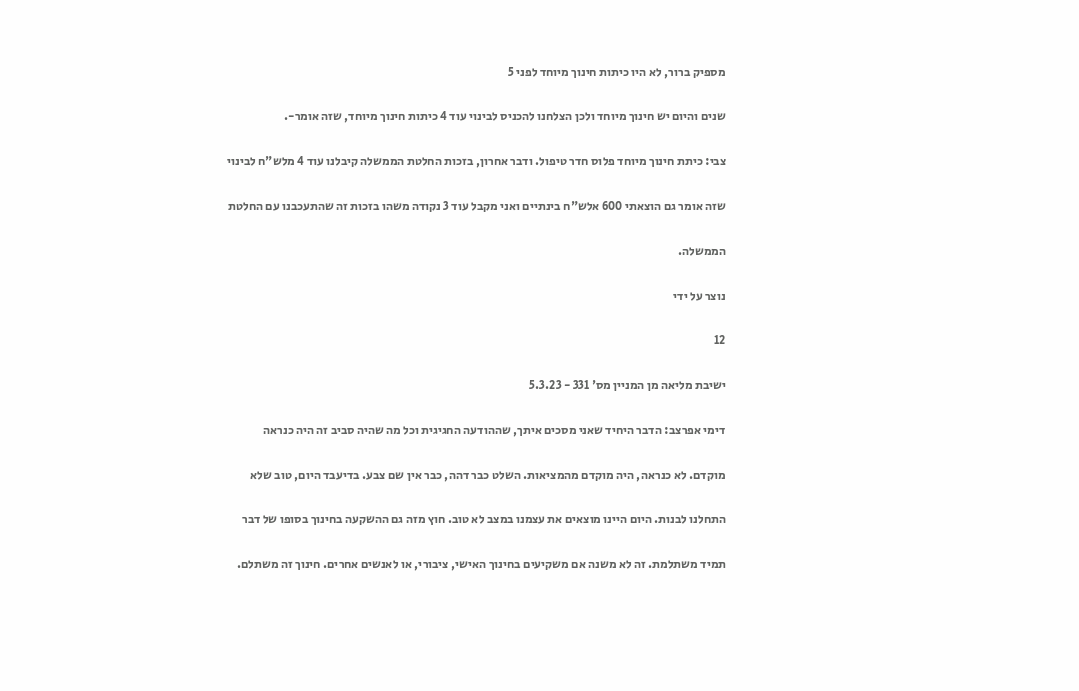מספיק ברור, לא היו כיתות חינוך מיוחד לפני 5

שנים והיום יש חינוך מיוחד ולכן הצלחנו להכניס לבינוי עוד 4 כיתות חינוך מיוחד, שזה אומר-.

צבי: כיתת חינוך מיוחד פלוס חדר טיפול. ודבר אחרון, בזכות החלטת הממשלה קיבלנו עוד 4 מלש"ח לבינוי

שזה אומר גם הוצאתי 600 אלש"ח בינתיים ואני מקבל עוד 3 נקודה משהו בזכות זה שהתעכבנו עם החלטת

הממשלה.

נוצר על ידי

12

ישיבת מליאה מן המניין מס' 331 - 5.3.23

דימי אפרצב: הדבר היחיד שאני מסכים איתך, שההודעה החגיגית וכל מה שהיה סביב זה היה כנראה

מוקדם. לא כנראה, היה מוקדם מהמציאות. השלט כבר דהה, כבר אין שם צבע. בדיעבד היום, טוב שלא

התחלנו לבנות. היום היינו מוצאים את עצמנו במצב לא טוב. חוץ מזה גם ההשקעה בחינוך בסופו של דבר

תמיד משתלמת. זה לא משנה אם משקיעים בחינוך האישי, ציבורי, או לאנשים אחרים. חינוך זה משתלם.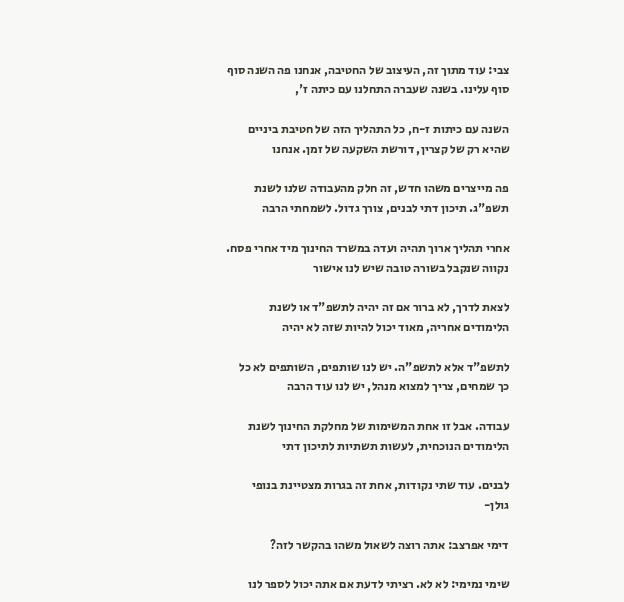צבי: עוד מתוך זה, העיצוב של החטיבה, אנחנו פה השנה סוף סוף עלינו. בשנה שעברה התחלנו עם כיתה ז',

השנה עם כיתות ז-ח, כל התהליך הזה של חטיבת ביניים שהיא רק של קצרין, דורשת השקעה של זמן. אנחנו

פה מייצרים משהו חדש, זה חלק מהעבודה שלנו לשנת תשפ"ג. תיכון דתי לבנים, צורך גדול. לשמחתי הרבה

אחרי תהליך ארוך תהיה ועדה במשרד החינוך מיד אחרי פסח. נקווה שנקבל בשורה טובה שיש לנו אישור

לצאת לדרך, לא ברור אם זה יהיה לתשפ"ד או לשנת הלימודים אחריה, מאוד יכול להיות שזה לא יהיה

לתשפ"ד אלא לתשפ"ה. יש לנו שותפים, השותפים לא כל כך שמחים, צריך למצוא מנהל, יש לנו עוד הרבה

עבודה. אבל זו אחת המשימות של מחלקת החינוך לשנת הלימודים הנוכחית, לעשות תשתיות לתיכון דתי

לבנים. עוד שתי נקודות, אחת זה בגרות מצטיינת בנופי גולן-

דימי אפרצב: אתה רוצה לשאול משהו בהקשר לזה?

שימי נמימי: לא לא. רציתי לדעת אם אתה יכול לספר לנו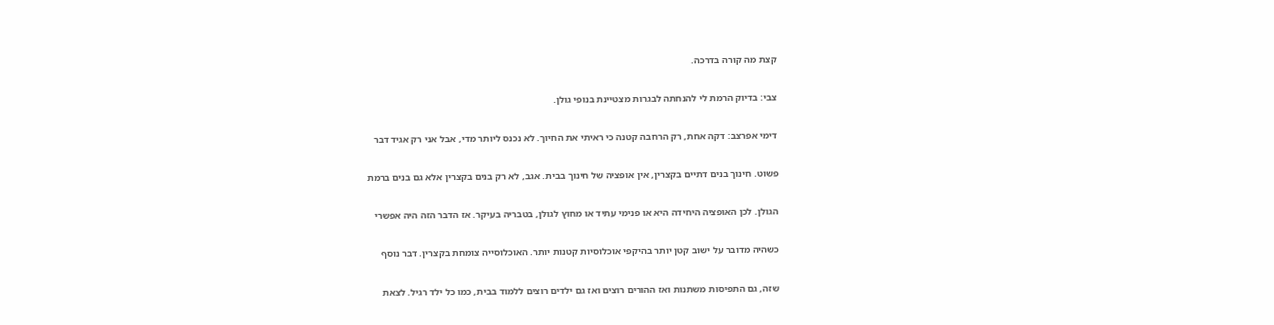קצת מה קורה בדרכה.

צבי: בדיוק הרמת לי להנחתה לבגרות מצטיינת בנופי גולן.

דימי אפרצב: דקה אחת, רק הרחבה קטנה כי ראיתי את החיוך. לא נכנס ליותר מדי, אבל אני רק אגיד דבר

פשוט. חינוך בנים דתיים בקצרין, אין אופציה של חינוך בבית. אגב, לא רק בנים בקצרין אלא גם בנים ברמת

הגולן. לכן האופציה היחידה היא או פנימי עתיד או מחוץ לגולן, בטבריה בעיקר. אז הדבר הזה היה אפשרי

כשהיה מדובר על ישוב קטן יותר בהיקפי אוכלוסיות קטנות יותר. האוכלוסייה צומחת בקצרין. דבר נוסף

שזה, גם התפיסות משתנות ואז ההורים רוצים ואז גם ילדים רוצים ללמוד בבית, כמו כל ילד רגיל. לצאת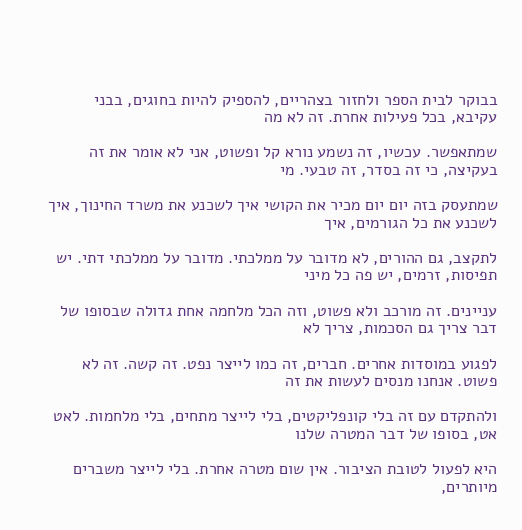בבוקר לבית הספר ולחזור בצהריים, להספיק להיות בחוגים, בבני עקיבא, בכל פעילות אחרת. זה לא מה

שמתאפשר. עכשיו, זה נשמע נורא קל ופשוט, אני לא אומר את זה בעקיצה, כי זה בסדר, זה טבעי. מי

שמתעסק בזה יום יום מכיר את הקושי איך לשכנע את משרד החינוך, איך לשכנע את כל הגורמים, איך

לתקצב, גם ההורים, לא מדובר על ממלכתי. מדובר על ממלכתי דתי. יש תפיסות, זרמים, יש פה כל מיני

עניינים. זה מורכב ולא פשוט, וזה הכל מלחמה אחת גדולה שבסופו של דבר צריך גם הסכמות, צריך לא

לפגוע במוסדות אחרים. חברים, זה כמו לייצר נפט. זה קשה. זה לא פשוט. אנחנו מנסים לעשות את זה

ולהתקדם עם זה בלי קונפליקטים, בלי לייצר מתחים, בלי מלחמות. לאט אט, בסופו של דבר המטרה שלנו

היא לפעול לטובת הציבור. אין שום מטרה אחרת. בלי לייצר משברים מיותרים,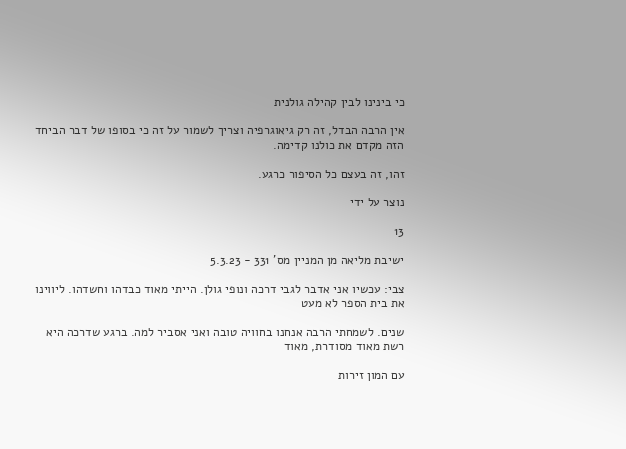כי בינינו לבין קהילה גולנית

אין הרבה הבדל, זה רק גיאוגרפיה וצריך לשמור על זה כי בסופו של דבר הביחד הזה מקדם את כולנו קדימה.

זהו, זה בעצם כל הסיפור כרגע.

נוצר על ידי

13

ישיבת מליאה מן המניין מס' 331 - 5.3.23

צבי: עכשיו אני אדבר לגבי דרכה ונופי גולן. הייתי מאוד כבדהו וחשדהו. ליווינו את בית הספר לא מעט

שנים. לשמחתי הרבה אנחנו בחוויה טובה ואני אסביר למה. ברגע שדרכה היא רשת מאוד מסודרת, מאוד

עם המון זירות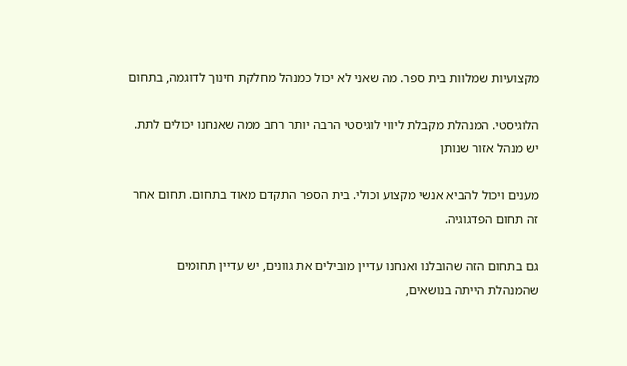מקצועיות שמלוות בית ספר. מה שאני לא יכול כמנהל מחלקת חינוך לדוגמה, בתחום

הלוגיסטי. המנהלת מקבלת ליווי לוגיסטי הרבה יותר רחב ממה שאנחנו יכולים לתת. יש מנהל אזור שנותן

מענים ויכול להביא אנשי מקצוע וכולי. בית הספר התקדם מאוד בתחום. תחום אחר זה תחום הפדגוגיה.

גם בתחום הזה שהובלנו ואנחנו עדיין מובילים את גוונים, יש עדיין תחומים שהמנהלת הייתה בנושאים,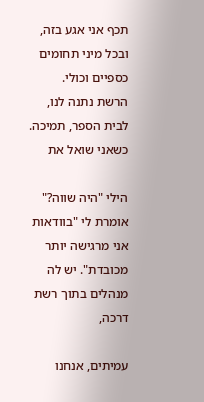תכף אני אגע בזה, ובכל מיני תחומים כספיים וכולי. הרשת נתנה לנו, לבית הספר, תמיכה. כשאני שואל את

הילי "היה שווה?" אומרת לי "בוודאות אני מרגישה יותר מכובדת". יש לה מנהלים בתוך רשת דרכה,

עמיתים, אנחנו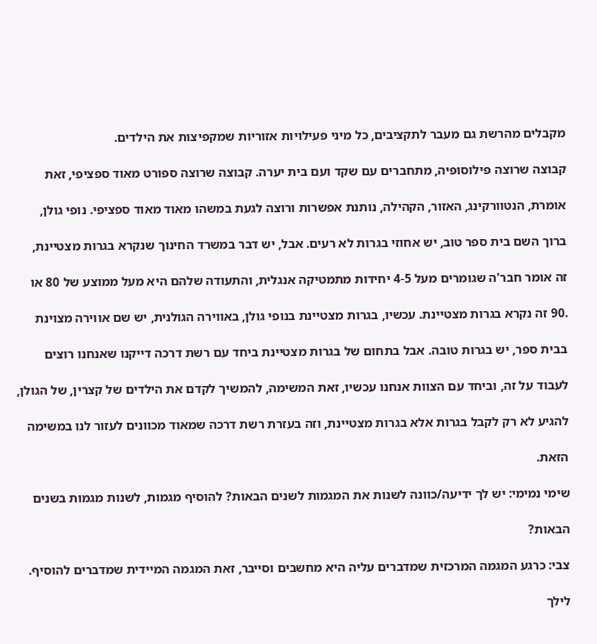מקבלים מהרשת גם מעבר לתקציבים, כל מיני פעילויות אזוריות שמקפיצות את הילדים.

קבוצה שרוצה פילוסופיה, מתחברים עם שקד ועם בית יערה. קבוצה שרוצה ספורט מאוד ספציפי, זאת

אומרת, הנטוורקינג, האזור, הקהילה, נותנת אפשרות ורוצה לגעת במשהו מאוד מאוד ספציפי. נופי גולן,

ברוך השם בית ספר טוב, יש אחוזי בגרות לא רעים. אבל, יש דבר במשרד החינוך שנקרא בגרות מצטיינת,

זה אומר חבר'ה שגומרים מעל 4-5 יחידות מתמטיקה אנגלית, והתעודה שלהם היא מעל ממוצע של 80 או

.90 זה נקרא בגרות מצטיינת. עכשיו, בגרות מצטיינת בנופי גולן, באווירה הגולנית, יש שם אווירה מצוינת

בבית ספר, יש בגרות טובה. אבל בתחום של בגרות מצטיינת ביחד עם רשת דרכה דייקנו שאנחנו רוצים

לעבוד על זה, וביחד עם הצוות אנחנו עכשיו, זאת המשימה, להמשיך לקדם את הילדים של קצרין, של הגולן,

להגיע לא רק לקבל בגרות אלא בגרות מצטיינת, וזה בעזרת רשת דרכה שמאוד מכוונים לעזור לנו במשימה

הזאת.

שימי נמימי: יש לך ידיעה/כוונה לשנות את המגמות לשנים הבאות? להוסיף מגמות, לשנות מגמות בשנים

הבאות?

צבי: כרגע המגמה המרכזית שמדברים עליה היא מחשבים וסייבר, זאת המגמה המיידית שמדברים להוסיף.

לילך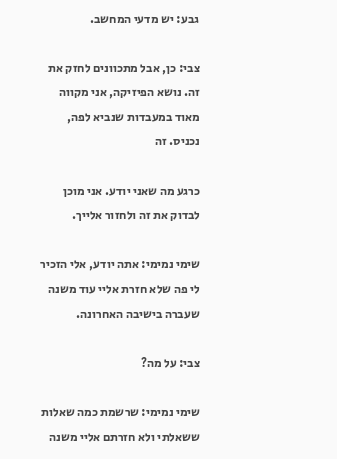גבע: יש מדעי המחשב.

צבי: כן, אבל מתכוונים לחזק את זה. נושא הפיזיקה, אני מקווה מאוד במעבדות שנביא לפה, נכניס. זה

כרגע מה שאני יודע. אני מוכן לבדוק את זה ולחזור אלייך.

שימי נמימי: אתה יודע, אלי הזכיר לי פה שלא חזרת אליי עוד משנה שעברה בישיבה האחרונה.

צבי: על מה?

שימי נמימי: שרשמת כמה שאלות ששאלתי ולא חזרתם אליי משנה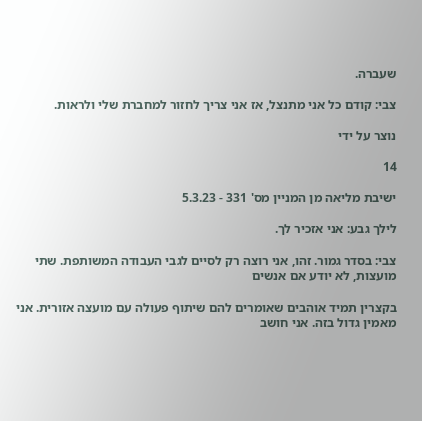שעברה.

צבי: קודם כל אני מתנצל, אז אני צריך לחזור למחברת שלי ולראות.

נוצר על ידי

14

ישיבת מליאה מן המניין מס' 331 - 5.3.23

לילך גבע: אני אזכיר לך.

צבי: בסדר גמור. זהו, אני רוצה רק לסיים לגבי העבודה המשותפת. שתי מועצות, לא יודע אם אנשים

בקצרין תמיד אוהבים שאומרים להם שיתוף פעולה עם מועצה אזורית. אני מאמין גדול בזה. אני חושב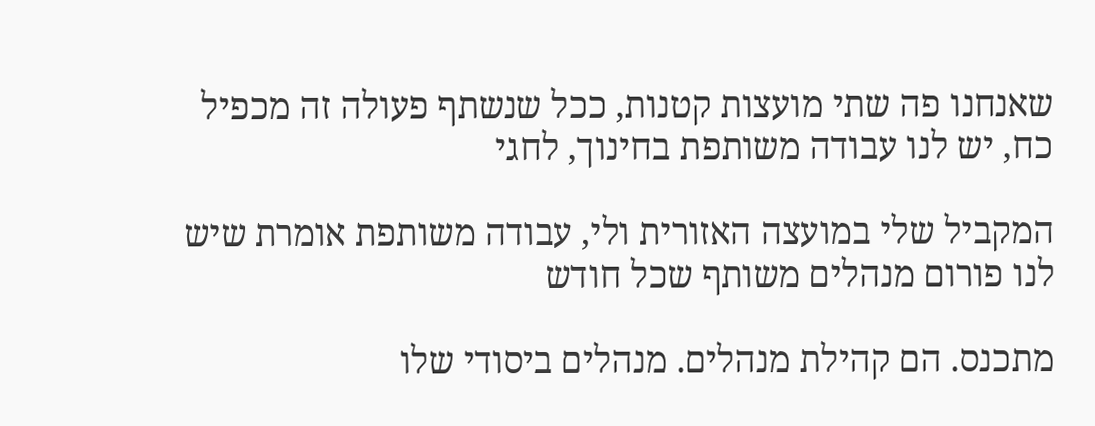שאנחנו פה שתי מועצות קטנות, ככל שנשתף פעולה זה מכפיל כח, יש לנו עבודה משותפת בחינוך, לחגי

המקביל שלי במועצה האזורית ולי, עבודה משותפת אומרת שיש לנו פורום מנהלים משותף שכל חודש

מתכנס. הם קהילת מנהלים. מנהלים ביסודי שלו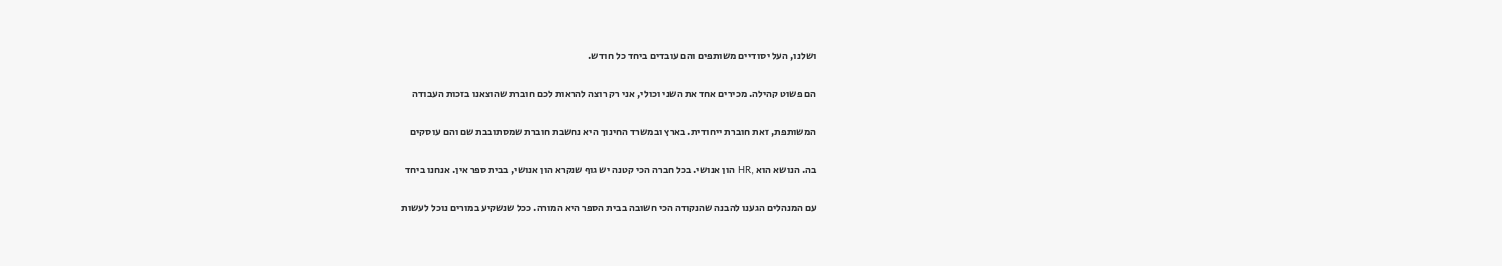ושלנו, העל יסודיים משותפים והם עובדים ביחד כל חודש.

הם פשוט קהילה. מכירים אחד את השני וכולי, אני רק רוצה להראות לכם חוברת שהוצאנו בזכות העבודה

המשותפת, זאת חוברת ייחודית. בארץ ובמשרד החינוך היא נחשבת חוברת שמסתובבת שם והם עוסקים

בה. הנושא הוא ,HR הון אנושי. בכל חברה הכי קטנה יש גוף שנקרא הון אנושי, בבית ספר אין. אנחנו ביחד

עם המנהלים הגענו להבנה שהנקודה הכי חשובה בבית הספר היא המורה. ככל שנשקיע במורים נוכל לעשות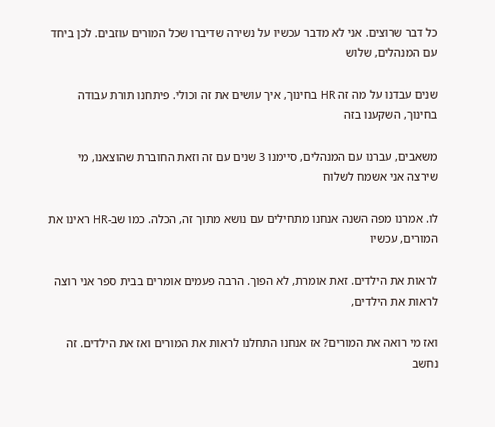כל דבר שרוצים. אני לא מדבר עכשיו על נשירה שדיברו שכל המורים עוזבים. לכן ביחד עם המנהלים, שלוש

שנים עבדנו על מה זה HR בחינוך, איך עושים את זה וכולי. פיתחנו תורת עבודה בחינוך, השקענו בזה

משאבים, עברנו עם המנהלים, סיימנו 3 שנים עם זה וזאת החוברת שהוצאנו, מי שירצה אני אשמח לשלוח

לו. אמרנו מפה השנה אנחנו מתחילים עם נושא מתוך זה, הכלה. כמו שב-HR ראינו את המורים, עכשיו

לראות את הילדים. זאת אומרת, לא הפוך. הרבה פעמים אומרים בבית ספר אני רוצה לראות את הילדים,

ואז מי רואה את המורים? אז אנחנו התחלנו לראות את המורים ואז את הילדים. זה נחשב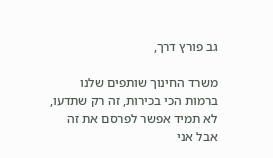גב פורץ דרך,

משרד החינוך שותפים שלנו ברמות הכי בכירות, זה רק שתדעו, לא תמיד אפשר לפרסם את זה אבל אני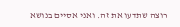רוצה שתדעו את זה. ואני אסיים בנושא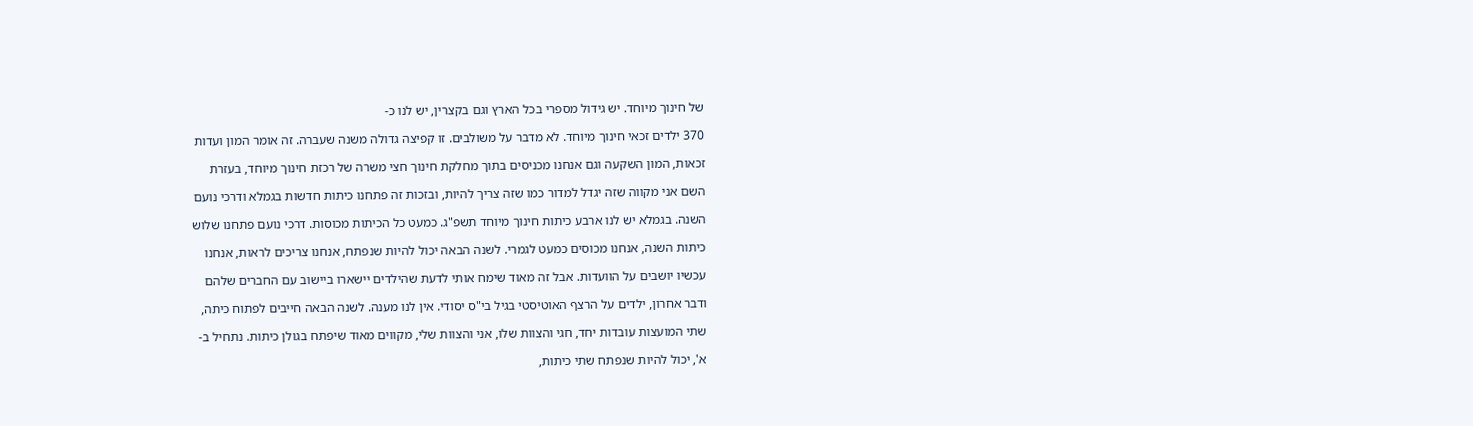של חינוך מיוחד. יש גידול מספרי בכל הארץ וגם בקצרין, יש לנו כ-

370 ילדים זכאי חינוך מיוחד. לא מדבר על משולבים. זו קפיצה גדולה משנה שעברה. זה אומר המון ועדות

זכאות, המון השקעה וגם אנחנו מכניסים בתוך מחלקת חינוך חצי משרה של רכזת חינוך מיוחד, בעזרת

השם אני מקווה שזה יגדל למדור כמו שזה צריך להיות, ובזכות זה פתחנו כיתות חדשות בגמלא ודרכי נועם

השנה. בגמלא יש לנו ארבע כיתות חינוך מיוחד תשפ"ג. כמעט כל הכיתות מכוסות. דרכי נועם פתחנו שלוש

כיתות השנה, אנחנו מכוסים כמעט לגמרי. לשנה הבאה יכול להיות שנפתח, אנחנו צריכים לראות, אנחנו

עכשיו יושבים על הוועדות. אבל זה מאוד שימח אותי לדעת שהילדים יישארו ביישוב עם החברים שלהם

ודבר אחרון, ילדים על הרצף האוטיסטי בגיל בי"ס יסודי. אין לנו מענה. לשנה הבאה חייבים לפתוח כיתה,

שתי המועצות עובדות יחד, חגי והצוות שלו, אני והצוות שלי, מקווים מאוד שיפתח בגולן כיתות. נתחיל ב-

א', יכול להיות שנפתח שתי כיתות,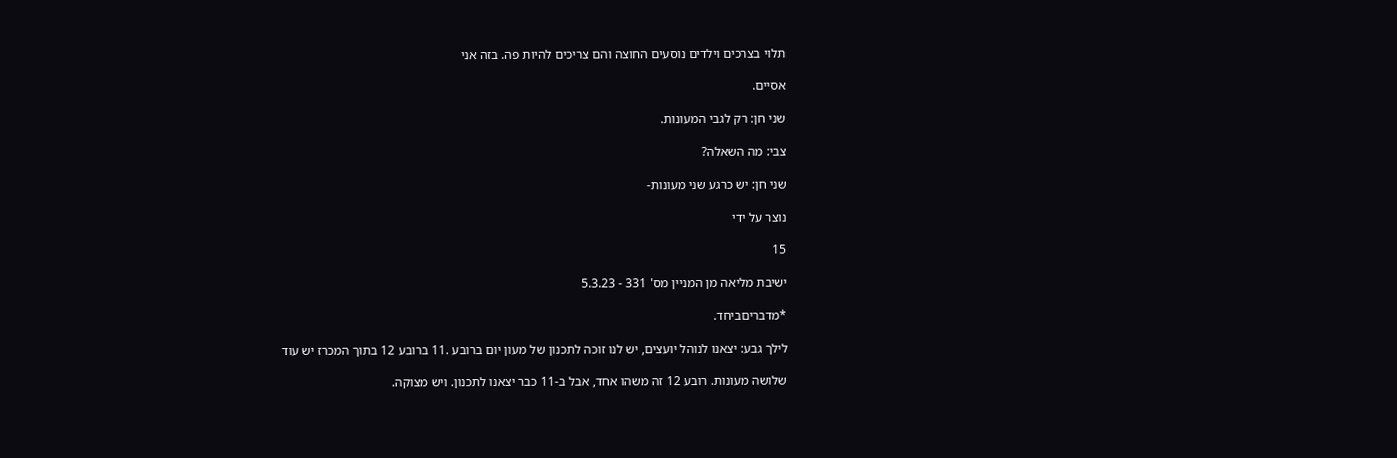תלוי בצרכים וילדים נוסעים החוצה והם צריכים להיות פה. בזה אני

אסיים.

שני חן: רק לגבי המעונות.

צבי: מה השאלה?

שני חן: יש כרגע שני מעונות-

נוצר על ידי

15

ישיבת מליאה מן המניין מס' 331 - 5.3.23

*מדבריםביחד.

לילך גבע: יצאנו לנוהל יועצים, יש לנו זוכה לתכנון של מעון יום ברובע .11 ברובע 12 בתוך המכרז יש עוד

שלושה מעונות. רובע 12 זה משהו אחד, אבל ב-11 כבר יצאנו לתכנון. ויש מצוקה.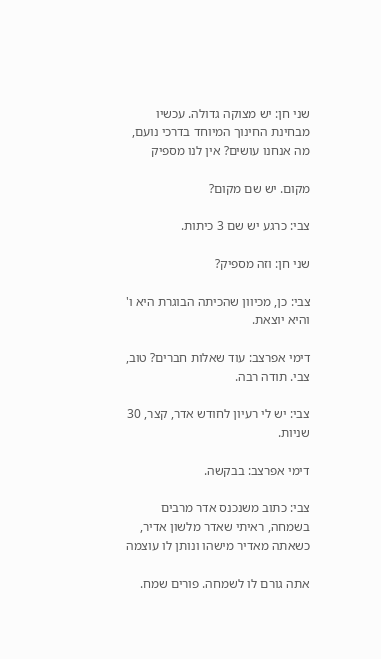שני חן: יש מצוקה גדולה. עכשיו מבחינת החינוך המיוחד בדרכי נועם, מה אנחנו עושים? אין לנו מספיק

מקום. יש שם מקום?

צבי: כרגע יש שם 3 כיתות.

שני חן: וזה מספיק?

צבי: כן, מכיוון שהכיתה הבוגרת היא ו' והיא יוצאת.

דימי אפרצב: עוד שאלות חברים? טוב, צבי. תודה רבה.

צבי: יש לי רעיון לחודש אדר, קצר, 30 שניות.

דימי אפרצב: בבקשה.

צבי: כתוב משנכנס אדר מרבים בשמחה, ראיתי שאדר מלשון אדיר, כשאתה מאדיר מישהו ונותן לו עוצמה

אתה גורם לו לשמחה. פורים שמח.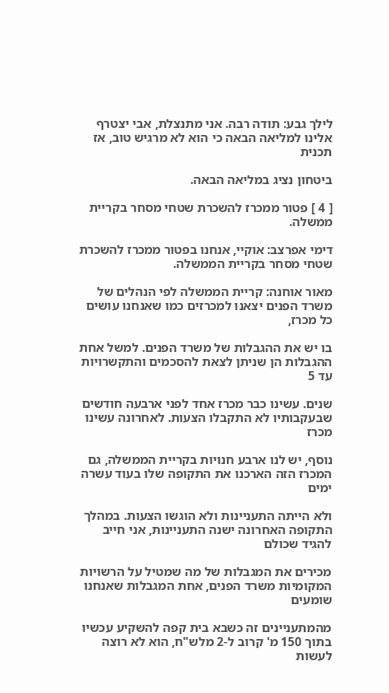לילך גבע: תודה רבה. אני מתנצלת, אבי יצטרף אלינו למליאה הבאה כי הוא לא מרגיש טוב, אז תכנית

ביטחון נציג במליאה הבאה.

[ 4 ] פטור ממכרז להשכרת שטחי מסחר בקריית ממשלה.

דימי אפרצב: אוקיי, אנחנו בפטור ממכרז להשכרת שטחי מסחר בקריית הממשלה.

מאור אוחנה: קריית הממשלה לפי הנהלים של משרד הפנים יצאנו למכרזים כמו שאנחנו עושים כל מכרז,

בו יש את ההגבלות של משרד הפנים. למשל אחת ההגבלות הן שניתן לצאת להסכמים והתקשרויות עד 5

שנים. עשינו כבר מכרז אחד לפני ארבעה חודשים שבעקבותיו לא התקבלו הצעות. לאחרונה עשינו מכרז

נוסף, יש לנו ארבע חנויות בקריית הממשלה, גם המכרז הזה הארכנו את התקופה שלו בעוד עשרה ימים

ולא הייתה התעניינות ולא הוגשו הצעות. במהלך התקופה האחרונה ישנה התעניינות, אני חייב להגיד שכולם

מכירים את המגבלות של מה שמטיל על הרשויות המקומיות משרד הפנים, אחת המגבלות שאנחנו שומעים

מהמתעניינים זה כשבא בית קפה להשקיע עכשיו בתוך 150 מ' קרוב ל-2 מלש"ח, הוא לא רוצה לעשות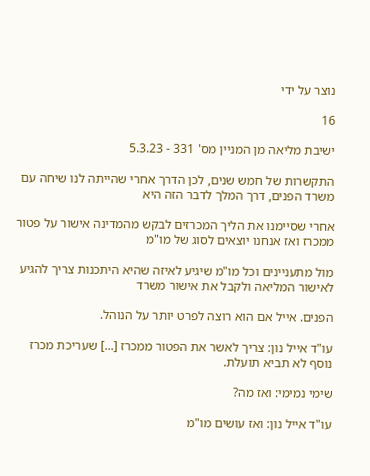נוצר על ידי

16

ישיבת מליאה מן המניין מס' 331 - 5.3.23

התקשרות של חמש שנים, לכן הדרך אחרי שהייתה לנו שיחה עם משרד הפנים, דרך המלך לדבר הזה היא

אחרי שסיימנו את הליך המכרזים לבקש מהמדינה אישור על פטור ממכרז ואז אנחנו יוצאים לסוג של מו"מ

מול מתעניינים וכל מו"מ שיגיע לאיזה שהיא היתכנות צריך להגיע לאישור המליאה ולקבל את אישור משרד

הפנים. אייל אם הוא רוצה לפרט יותר על הנוהל.

עו"ד אייל נון: צריך לאשר את הפטור ממכרז [...] שעריכת מכרז נוסף לא תביא תועלת.

שימי נמימי: ואז מה?

עו"ד אייל נון: ואז עושים מו"מ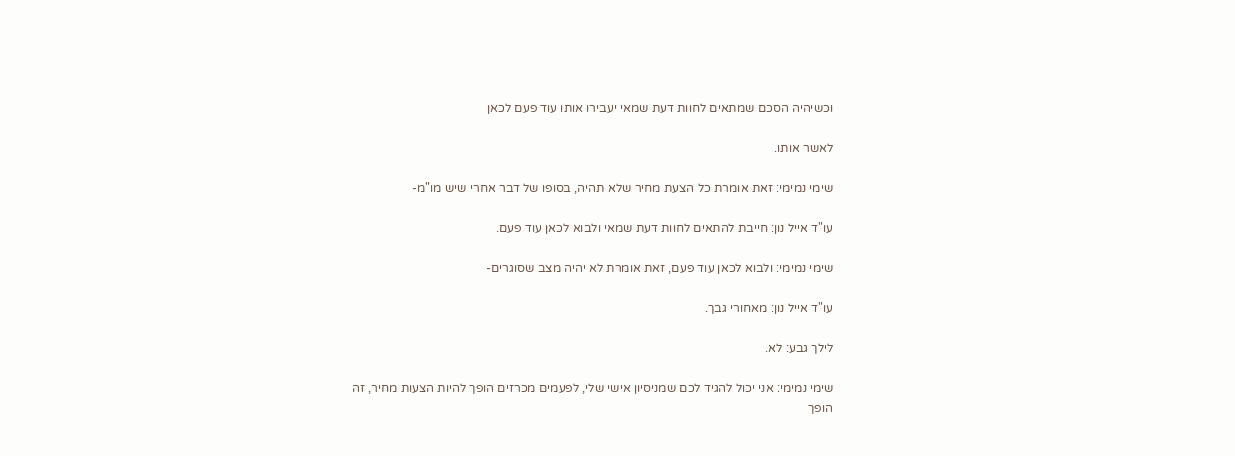וכשיהיה הסכם שמתאים לחוות דעת שמאי יעבירו אותו עוד פעם לכאן

לאשר אותו.

שימי נמימי: זאת אומרת כל הצעת מחיר שלא תהיה, בסופו של דבר אחרי שיש מו"מ-

עו"ד אייל נון: חייבת להתאים לחוות דעת שמאי ולבוא לכאן עוד פעם.

שימי נמימי: ולבוא לכאן עוד פעם, זאת אומרת לא יהיה מצב שסוגרים-

עו"ד אייל נון: מאחורי גבך.

לילך גבע: לא.

שימי נמימי: אני יכול להגיד לכם שמניסיון אישי שלי, לפעמים מכרזים הופך להיות הצעות מחיר, זה הופך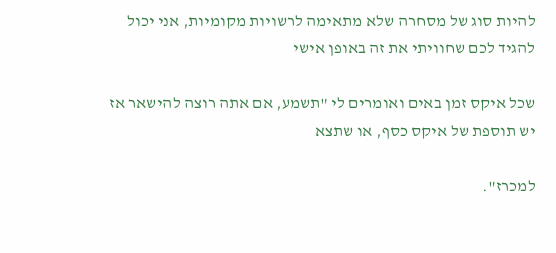להיות סוג של מסחרה שלא מתאימה לרשויות מקומיות, אני יכול להגיד לכם שחוויתי את זה באופן אישי

שכל איקס זמן באים ואומרים לי "תשמע, אם אתה רוצה להישאר אז יש תוספת של איקס כסף, או שתצא

למכרז".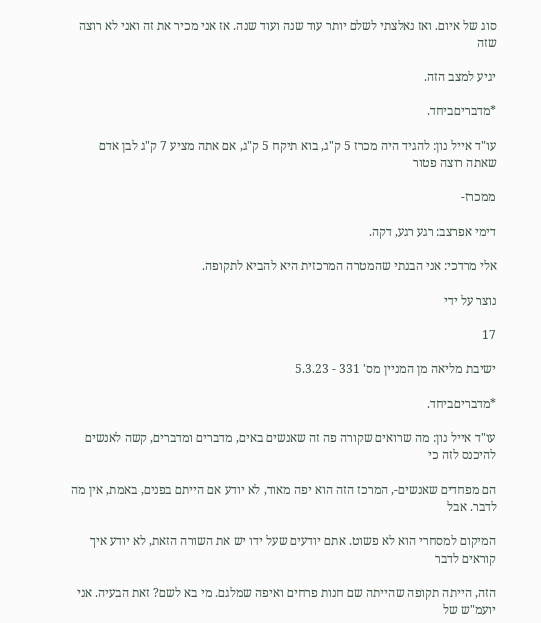סוג של איום. ואז נאלצתי לשלם יותר עוד שנה ועוד שנה. אז אני מכיר את זה ואני לא רוצה שזה

יגיע למצב הזה.

*מדבריםביחד.

עו"ד אייל נון: להגיד היה מכרז 5 ק"ג, בוא תיקח 5 ק"ג, אם אתה מציע 7 ק"ג לבן אדם שאתה רוצה פטור

ממכרז-

דימי אפרצב: רגע רגע, דקה.

אלי מרדכי: אני הבנתי שהמטרה המרכזית היא להביא לתקופה.

נוצר על ידי

17

ישיבת מליאה מן המניין מס' 331 - 5.3.23

*מדבריםביחד.

עו"ד אייל נון: מה שרואים שקורה פה זה שאנשים באים, מדברים ומדברים, קשה לאנשים להיכנס לזה כי

הם מפחדים שאנשים-, המרכז הזה הוא יפה מאוד, לא יודע אם הייתם בפנים, באמת, אין מה לדבר. אבל

המיקום למסחרי הוא לא פשוט. אתם יודעים שעל ידו יש את השורה הזאת, לא יודע איך קוראים לדבר

הזה, הייתה תקופה שהייתה שם חנות פרחים ואיפה שמלגם. מי בא לשם? זאת הבעיה. אני יועמ"ש של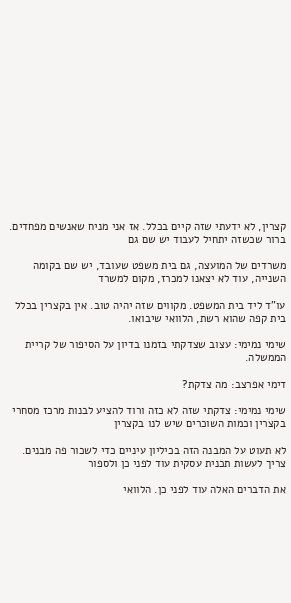קצרין, לא ידעתי שזה קיים בכלל. אז אני מניח שאנשים מפחדים. ברור שכשזה יתחיל לעבוד יש שם גם

משרדים של המועצה, גם בית משפט שעובד, יש שם בקומה השנייה, עוד לא יצאנו למכרז, מקום למשרד

עו"ד ליד בית המשפט. מקווים שזה יהיה טוב. אין בקצרין בכלל בית קפה שהוא רשת, הלוואי שיבואו.

שימי נמימי: עצוב שצדקתי בזמנו בדיון על הסיפור של קריית הממשלה.

דימי אפרצב: מה צדקת?

שימי נמימי: צדקתי שזה לא כזה ורוד להציע לבנות מרכז מסחרי בקצרין וכמות השוכרים שיש לנו בקצרין

לא תעוט על המבנה הזה בכיליון עיניים כדי לשכור פה מבנים. צריך לעשות תכנית עסקית עוד לפני כן ולספור

את הדברים האלה עוד לפני כן. הלוואי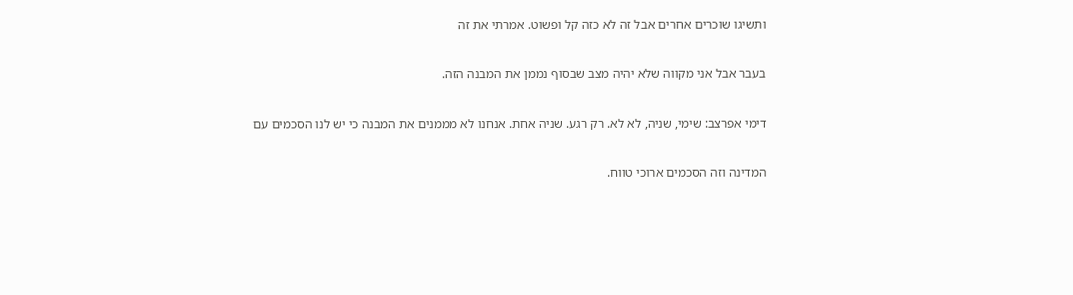ותשיגו שוכרים אחרים אבל זה לא כזה קל ופשוט. אמרתי את זה

בעבר אבל אני מקווה שלא יהיה מצב שבסוף נממן את המבנה הזה.

דימי אפרצב: שימי, שניה, לא לא. רק רגע. שניה אחת. אנחנו לא מממנים את המבנה כי יש לנו הסכמים עם

המדינה וזה הסכמים ארוכי טווח.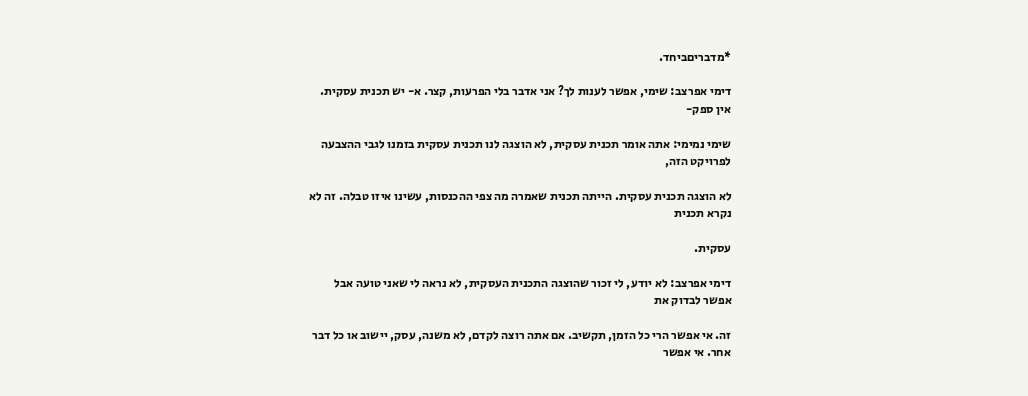*מדבריםביחד.

דימי אפרצב: שימי, אפשר לענות לך? אני אדבר בלי הפרעות, קצר. א- יש תכנית עסקית. אין ספק-

שימי נמימי: אתה אומר תכנית עסקית, לא הוצגה לנו תכנית עסקית בזמנו לגבי ההצבעה לפרויקט הזה,

לא הוצגה תכנית עסקית. הייתה תכנית שאמרה מה צפי ההכנסות, עשינו איזו טבלה. זה לא נקרא תכנית

עסקית.

דימי אפרצב: לא יודע, לי זכור שהוצגה התכנית העסקית, לא נראה לי שאני טועה אבל אפשר לבדוק את

זה. אי אפשר הרי כל הזמן, תקשיב. אם אתה רוצה לקדם, לא משנה, עסק, יישוב או כל דבר אחר. אי אפשר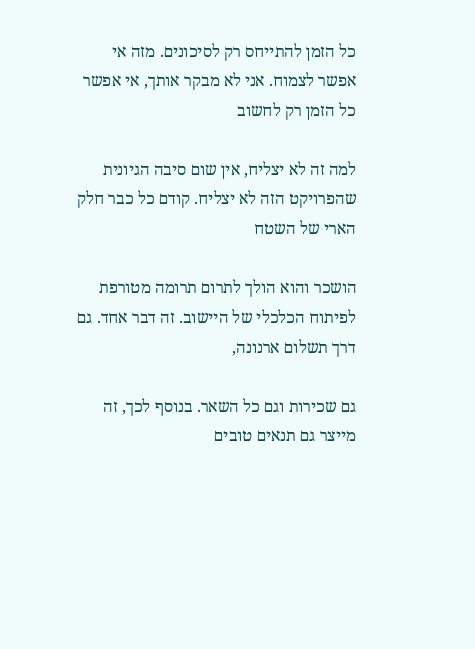כל הזמן להתייחס רק לסיכונים. מזה אי אפשר לצמוח. אני לא מבקר אותך, אי אפשר כל הזמן רק לחשוב

למה זה לא יצליח, אין שום סיבה הגיונית שהפרויקט הזה לא יצליח. קודם כל כבר חלק הארי של השטח

הושכר והוא הולך לתרום תרומה מטורפת לפיתוח הכלכלי של היישוב. זה דבר אחד. גם דרך תשלום ארנונה,

גם שכירות וגם כל השאר. בנוסף לכך, זה מייצר גם תנאים טובים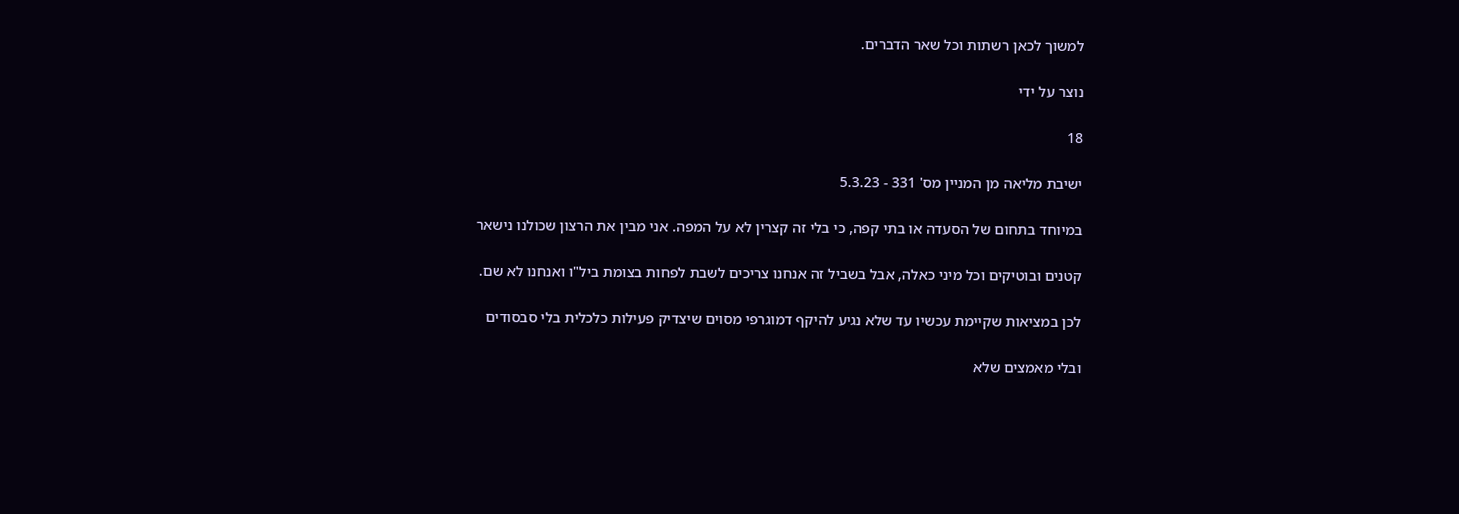למשוך לכאן רשתות וכל שאר הדברים.

נוצר על ידי

18

ישיבת מליאה מן המניין מס' 331 - 5.3.23

במיוחד בתחום של הסעדה או בתי קפה, כי בלי זה קצרין לא על המפה. אני מבין את הרצון שכולנו נישאר

קטנים ובוטיקים וכל מיני כאלה, אבל בשביל זה אנחנו צריכים לשבת לפחות בצומת ביל"ו ואנחנו לא שם.

לכן במציאות שקיימת עכשיו עד שלא נגיע להיקף דמוגרפי מסוים שיצדיק פעילות כלכלית בלי סבסודים

ובלי מאמצים שלא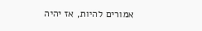אמורים להיות, אז יהיה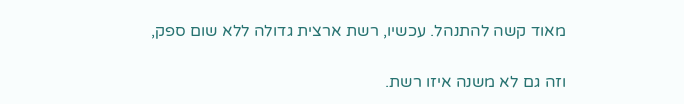מאוד קשה להתנהל. עכשיו, רשת ארצית גדולה ללא שום ספק,

וזה גם לא משנה איזו רשת.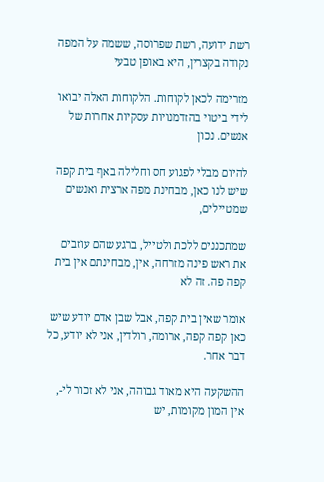רשת ידועה, רשת שפרוסה, ששמה על המפה נקודה בקצרין, היא באופן טבעי

מזרימה לכאן לקוחות. הלקוחות האלה יבואו לידי ביטוי בהזדמנויות עסקיות אחרות של אנשים. נכון

להיום מבלי לפגוע חס וחלילה באף בית קפה שיש לנו כאן, מבחינת מפה ארצית ואנשים שמטיילים,

שמתכננים ללכת ולטייל, ברגע שהם עוזבים את ראש פינה מזרחה, אין, מבחינתם אין בית קפה פה. זה לא

אומר שאין בית קפה, אבל שבן אדם יודע שיש כאן קפה קפה, ארומה, רולדין, אני לא יודע, כל דבר אחר.

ההשקעה היא מאוד גבוהה, אני לא זכור לי-, אין המון מקומות, יש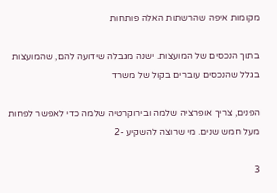מקומות איפה שהרשתות האלה פותחות

בתוך הנכסים של המועצות. ישנה מגבלה שידועה להם, שהמועצות בגלל שהנכסים עוברים בקול של משרד

הפנים, צריך אופרציה שלמה ובירוקרטיה שלמה כדי לאפשר לפחות מעל חמש שנים. מי שרוצה להשקיע -2

3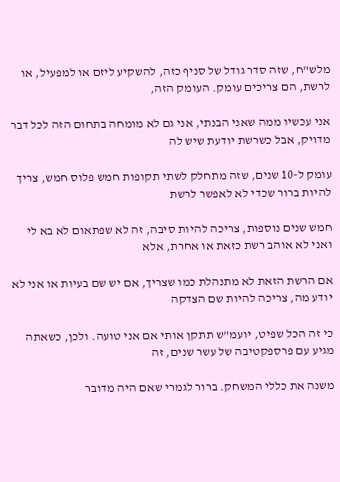מלש"ח, שזה סדר גודל של סניף כזה, להשקיע ליזם או למפעיל, או לרשת, הם צריכים עומק. העומק הזה,

אני עכשיו ממה שאני הבנתי, אני גם לא מומחה בתחום הזה לכל דבר מדויק, אבל כשרשת יודעת שיש לה

עומק ל-10 שנים, שזה מתחלק לשתי תקופות חמש פלוס חמש, צריך להיות ברור שכדי לא לאפשר לרשת

חמש שנים נוספות, צריכה להיות סיבה, זה לא שפתאום לא בא לי ואני לא אוהב רשת כזאת או אחרת, אלא

אם הרשת הזאת לא מתנהלת כמו שצריך, אם יש שם בעיות או אני לא יודע מה, צריכה להיות שם הצדקה

כי זה הכל שפיט, יועמ"ש תתקן אותי אם אני טועה. ולכן, כשאתה מגיע עם פרספקטיבה של עשר שנים, זה

משנה את כללי המשחק. ברור לגמרי שאם היה מדובר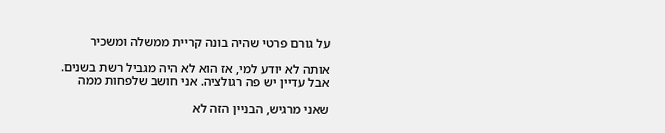על גורם פרטי שהיה בונה קריית ממשלה ומשכיר

אותה לא יודע למי, אז הוא לא היה מגביל רשת בשנים. אבל עדיין יש פה רגולציה. אני חושב שלפחות ממה

שאני מרגיש, הבניין הזה לא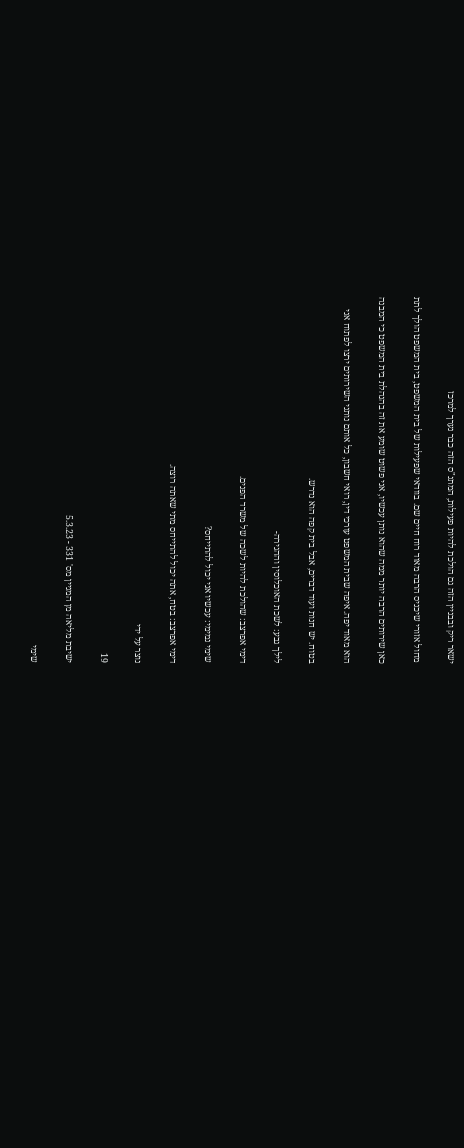ישאר ריק ובבניין הזה גם הולכת להיות פעילות, המתנ"ס הזה כבר נערך למרכז

מחול אזורי שיכניס הרבה מאוד רוח חיים שם. בוודאי שפעילות של בית המשפט, בית המשפט הולך לתת

כאן שירותים הרבה יותר ממה שהוא נותן עכשיו, אני פשוט שומע את זה בהנהלת בית המשפט כי המבנה

הוא מאוד יפה. איפה שבית המשפט עורכי דין, רואי חשבון, כל אותם נותני השירותים ירצו לפתוח אני

בטוח. יש חנות ועוד דברים, אבל בית קפה הוא נדרש.

לילך גבע: לשכת האוכלוסין וההגירה-

דימי אפרצב: שהולכת להיות לשכה של משרד הפנים.

שימי נמימי: עכשיו אני יכול להתייחס?

דימי אפרצב: בטח, אתה יכול להתייחס מתי שאתה רוצה.

נוצר על ידי

19

ישיבת מליאה מן המניין מס' 331 - 5.3.23

שימי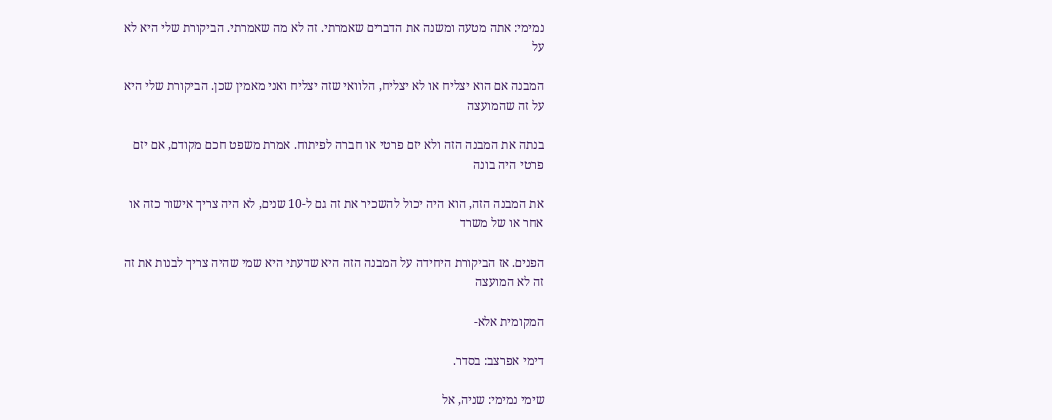נמימי: אתה מטעה ומשנה את הדברים שאמרתי. זה לא מה שאמרתי. הביקורת שלי היא לא על

המבנה אם הוא יצליח או לא יצליח, הלוואי שזה יצליח ואני מאמין שכן. הביקורת שלי היא על זה שהמועצה

בנתה את המבנה הזה ולא יזם פרטי או חברה לפיתוח. אמרת משפט חכם מקודם, אם יזם פרטי היה בונה

את המבנה הזה, הוא היה יכול להשכיר את זה גם ל-10 שנים, לא היה צריך אישור כזה או אחר או של משרד

הפנים. אז הביקורת היחידה על המבנה הזה היא שדעתי היא שמי שהיה צריך לבנות את זה זה לא המועצה

המקומית אלא-

דימי אפרצב: בסדר.

שימי נמימי: שניה, אל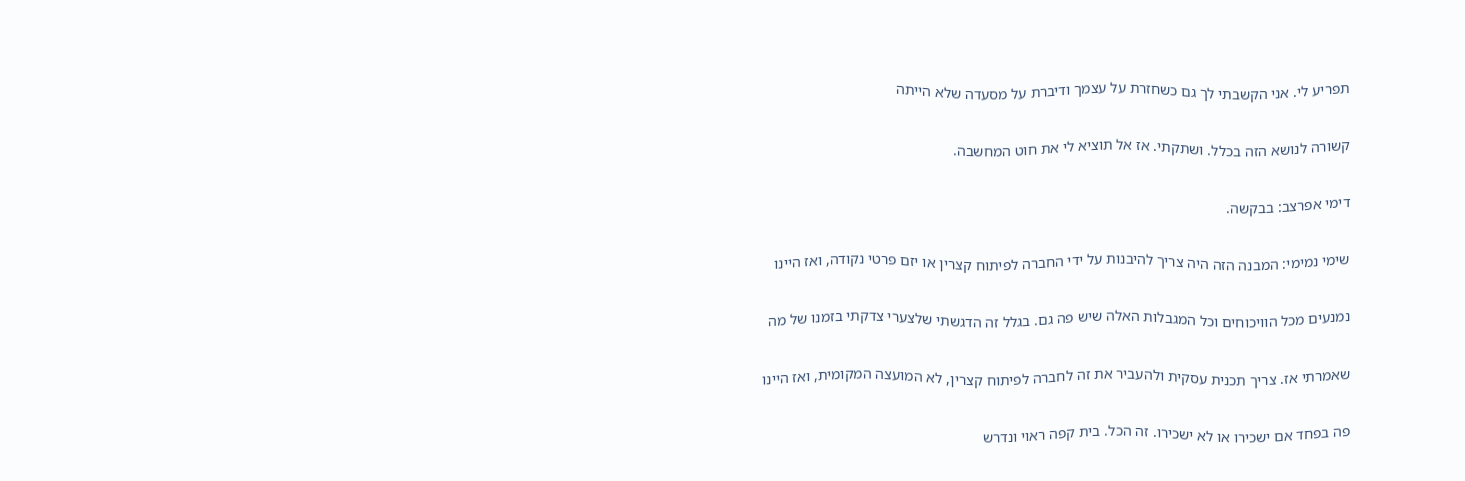תפריע לי. אני הקשבתי לך גם כשחזרת על עצמך ודיברת על מסעדה שלא הייתה

קשורה לנושא הזה בכלל. ושתקתי. אז אל תוציא לי את חוט המחשבה.

דימי אפרצב: בבקשה.

שימי נמימי: המבנה הזה היה צריך להיבנות על ידי החברה לפיתוח קצרין או יזם פרטי נקודה, ואז היינו

נמנעים מכל הוויכוחים וכל המגבלות האלה שיש פה גם. בגלל זה הדגשתי שלצערי צדקתי בזמנו של מה

שאמרתי אז. צריך תכנית עסקית ולהעביר את זה לחברה לפיתוח קצרין, לא המועצה המקומית, ואז היינו

פה בפחד אם ישכירו או לא ישכירו. זה הכל. בית קפה ראוי ונדרש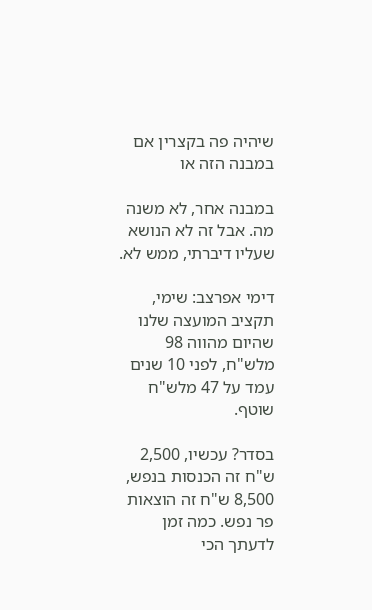שיהיה פה בקצרין אם במבנה הזה או

במבנה אחר, לא משנה מה. אבל זה לא הנושא שעליו דיברתי, ממש לא.

דימי אפרצב: שימי, תקציב המועצה שלנו שהיום מהווה 98 מלש"ח, לפני 10 שנים עמד על 47 מלש"ח שוטף.

בסדר? עכשיו, 2,500 ש"ח זה הכנסות בנפש, 8,500 ש"ח זה הוצאות פר נפש. כמה זמן לדעתך הכי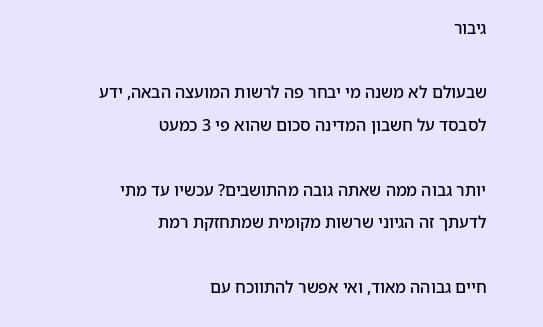גיבור

שבעולם לא משנה מי יבחר פה לרשות המועצה הבאה, ידע לסבסד על חשבון המדינה סכום שהוא פי 3 כמעט

יותר גבוה ממה שאתה גובה מהתושבים? עכשיו עד מתי לדעתך זה הגיוני שרשות מקומית שמתחזקת רמת

חיים גבוהה מאוד, ואי אפשר להתווכח עם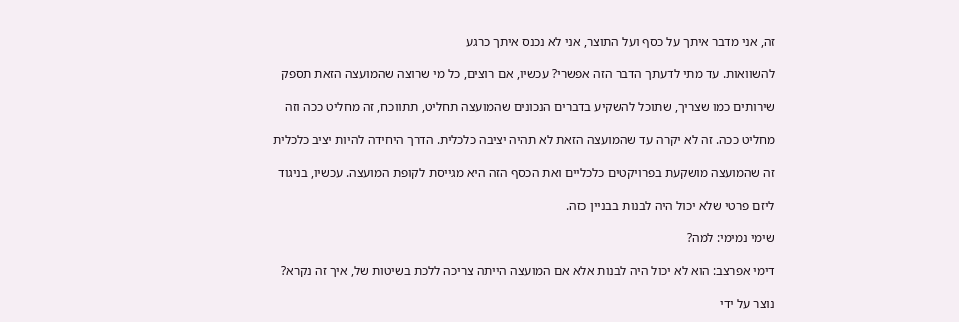זה, אני מדבר איתך על כסף ועל התוצר, אני לא נכנס איתך כרגע

להשוואות. עד מתי לדעתך הדבר הזה אפשרי? עכשיו, אם רוצים, כל מי שרוצה שהמועצה הזאת תספק

שירותים כמו שצריך, שתוכל להשקיע בדברים הנכונים שהמועצה תחליט, תתווכח, זה מחליט ככה וזה

מחליט ככה. זה לא יקרה עד שהמועצה הזאת לא תהיה יציבה כלכלית. הדרך היחידה להיות יציב כלכלית

זה שהמועצה מושקעת בפרויקטים כלכליים ואת הכסף הזה היא מגייסת לקופת המועצה. עכשיו, בניגוד

ליזם פרטי שלא יכול היה לבנות בבניין כזה.

שימי נמימי: למה?

דימי אפרצב: הוא לא יכול היה לבנות אלא אם המועצה הייתה צריכה ללכת בשיטות של, איך זה נקרא?

נוצר על ידי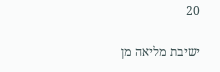20

ישיבת מליאה מן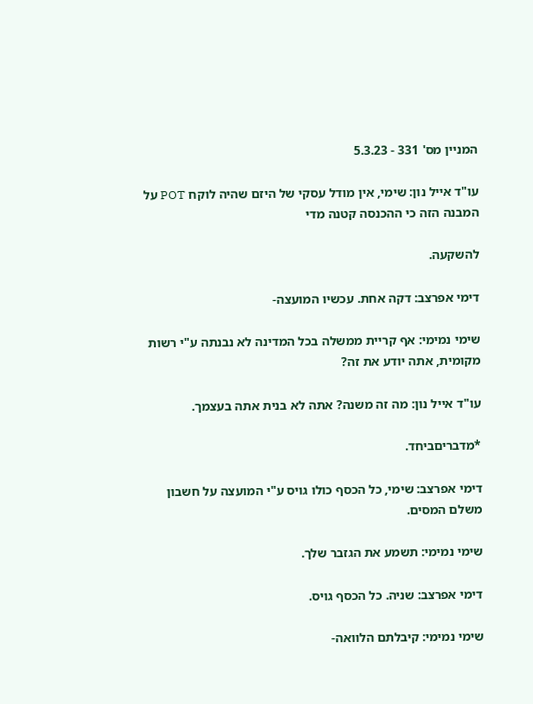המניין מס' 331 - 5.3.23

עו"ד אייל נון: שימי, אין מודל עסקי של היזם שהיה לוקח POT על המבנה הזה כי ההכנסה קטנה מדי

להשקעה.

דימי אפרצב: דקה אחת. עכשיו המועצה-

שימי נמימי: אף קריית ממשלה בכל המדינה לא נבנתה ע"י רשות מקומית, אתה יודע את זה?

עו"ד אייל נון: מה זה משנה? אתה לא בנית אתה בעצמך.

*מדבריםביחד.

דימי אפרצב: שימי, כל הכסף כולו גויס ע"י המועצה על חשבון משלם המסים.

שימי נמימי: תשמע את הגזבר שלך.

דימי אפרצב: שניה. כל הכסף גויס.

שימי נמימי: קיבלתם הלוואה-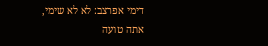דימי אפרצב: לא לא שימי, אתה טועה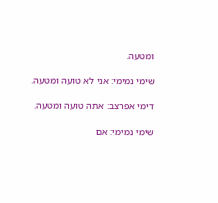ומטעה.

שימי נמימי: אני לא טועה ומטעה.

דימי אפרצב: אתה טועה ומטעה.

שימי נמימי: אם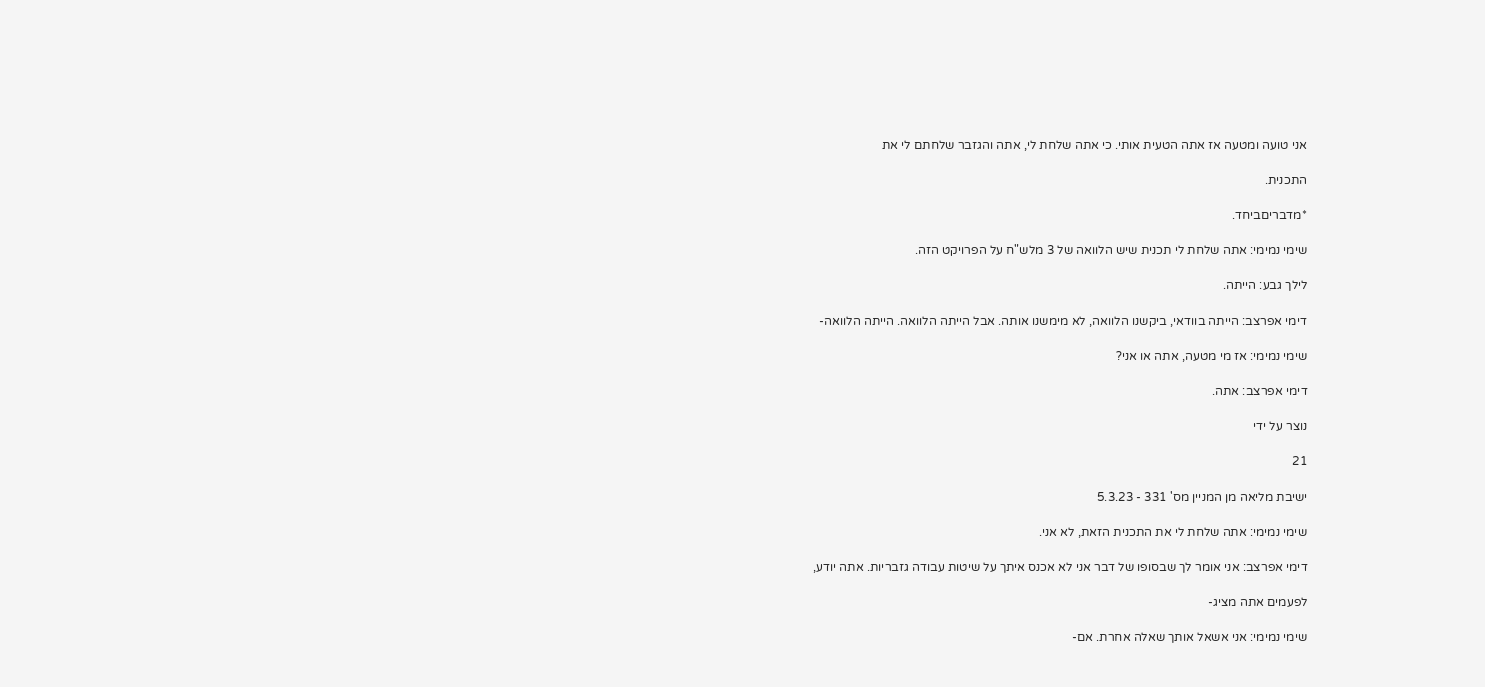אני טועה ומטעה אז אתה הטעית אותי. כי אתה שלחת לי, אתה והגזבר שלחתם לי את

התכנית.

*מדבריםביחד.

שימי נמימי: אתה שלחת לי תכנית שיש הלוואה של 3 מלש"ח על הפרויקט הזה.

לילך גבע: הייתה.

דימי אפרצב: הייתה בוודאי, ביקשנו הלוואה, לא מימשנו אותה. אבל הייתה הלוואה. הייתה הלוואה-

שימי נמימי: אז מי מטעה, אתה או אני?

דימי אפרצב: אתה.

נוצר על ידי

21

ישיבת מליאה מן המניין מס' 331 - 5.3.23

שימי נמימי: אתה שלחת לי את התכנית הזאת, לא אני.

דימי אפרצב: אני אומר לך שבסופו של דבר אני לא אכנס איתך על שיטות עבודה גזבריות. אתה יודע,

לפעמים אתה מציג-

שימי נמימי: אני אשאל אותך שאלה אחרת. אם-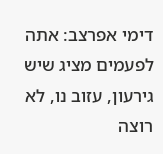דימי אפרצב: אתה לפעמים מציג שיש גירעון, עזוב נו, לא רוצה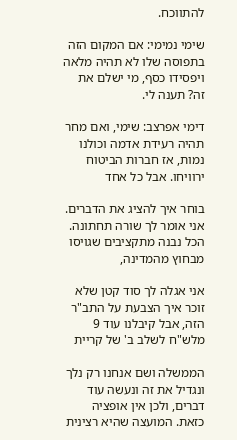להתווכח.

שימי נמימי: אם המקום הזה בתפוסה שלו לא תהיה מלאה ויפסידו כסף, מי ישלם את זה? תענה לי.

דימי אפרצב: שימי, ואם מחר תהיה רעידת אדמה וכולנו נמות, אז חברות הביטוח ירוויחו. אבל כל אחד

בוחר איך להציג את הדברים. אני אומר לך שורה תחתונה. הכל נבנה מתקציבים שגויסו מבחוץ מהמדינה,

אני אגלה לך סוד קטן שלא זוכר איך הצבעת על התב"ר הזה, אבל קיבלנו עוד 9 מלש"ח לשלב ב' של קריית

הממשלה ושם אנחנו רק נלך ונגדיל את זה ונעשה עוד דברים, ולכן אין אופציה כזאת. המועצה שהיא רצינית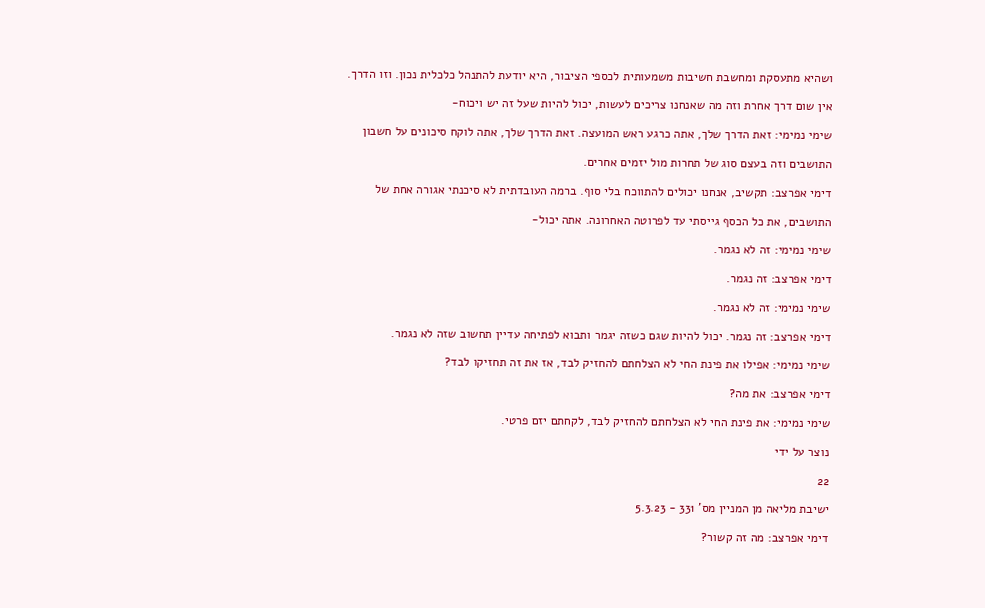ושהיא מתעסקת ומחשבת חשיבות משמעותית לכספי הציבור, היא יודעת להתנהל כלכלית נכון. וזו הדרך.

אין שום דרך אחרת וזה מה שאנחנו צריכים לעשות, יכול להיות שעל זה יש ויכוח-

שימי נמימי: זאת הדרך שלך, אתה כרגע ראש המועצה. זאת הדרך שלך, אתה לוקח סיכונים על חשבון

התושבים וזה בעצם סוג של תחרות מול יזמים אחרים.

דימי אפרצב: תקשיב, אנחנו יכולים להתווכח בלי סוף. ברמה העובדתית לא סיכנתי אגורה אחת של

התושבים, את כל הכסף גייסתי עד לפרוטה האחרונה. אתה יכול-

שימי נמימי: זה לא נגמר.

דימי אפרצב: זה נגמר.

שימי נמימי: זה לא נגמר.

דימי אפרצב: זה נגמר. יכול להיות שגם כשזה יגמר ותבוא לפתיחה עדיין תחשוב שזה לא נגמר.

שימי נמימי: אפילו את פינת החי לא הצלחתם להחזיק לבד, אז את זה תחזיקו לבד?

דימי אפרצב: את מה?

שימי נמימי: את פינת החי לא הצלחתם להחזיק לבד, לקחתם יזם פרטי.

נוצר על ידי

22

ישיבת מליאה מן המניין מס' 331 - 5.3.23

דימי אפרצב: מה זה קשור?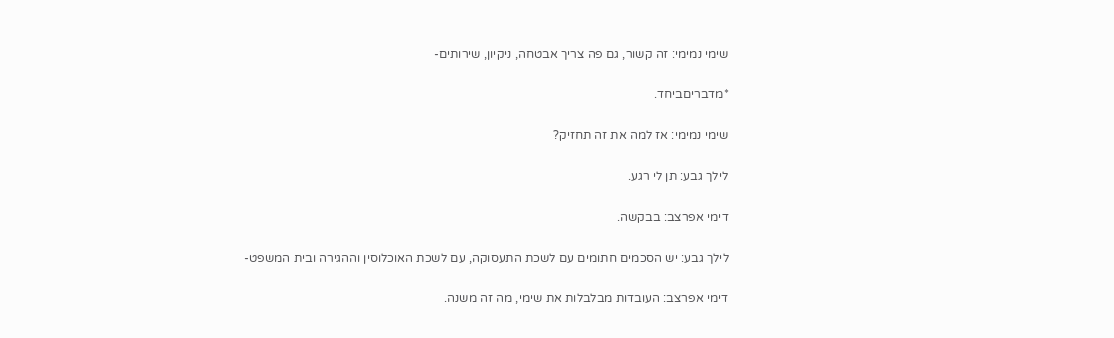שימי נמימי: זה קשור, גם פה צריך אבטחה, ניקיון, שירותים-

*מדבריםביחד.

שימי נמימי: אז למה את זה תחזיק?

לילך גבע: תן לי רגע.

דימי אפרצב: בבקשה.

לילך גבע: יש הסכמים חתומים עם לשכת התעסוקה, עם לשכת האוכלוסין וההגירה ובית המשפט-

דימי אפרצב: העובדות מבלבלות את שימי, מה זה משנה.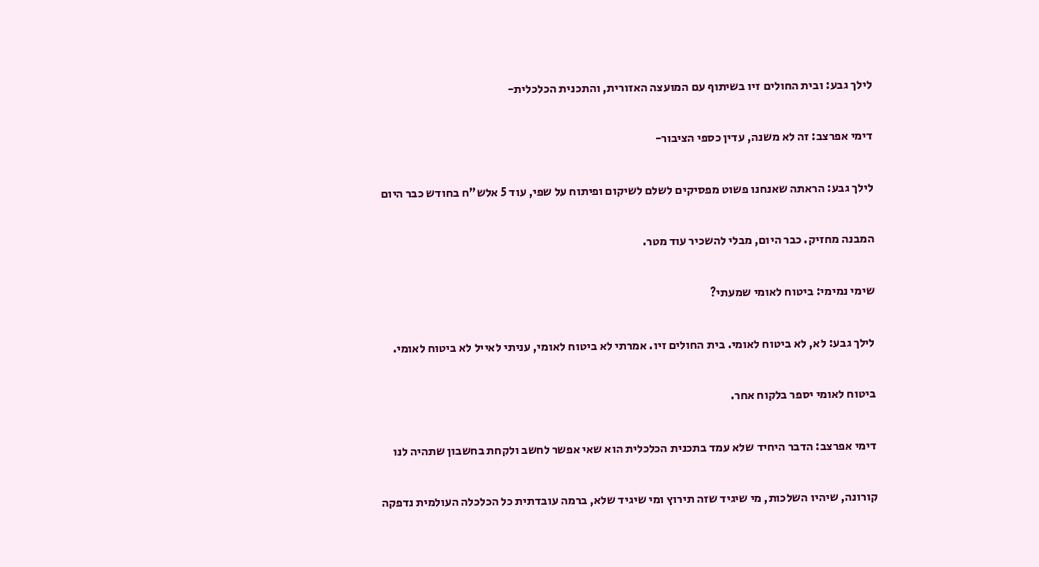לילך גבע: ובית החולים זיו בשיתוף עם המועצה האזורית, והתכנית הכלכלית-

דימי אפרצב: זה לא משנה, עדין כספי הציבור-

לילך גבע: הראתה שאנחנו פשוט מפסיקים לשלם לשיקום ופיתוח על שפי, עוד 5 אלש"ח בחודש כבר היום

המבנה מחזיק. כבר היום, מבלי להשכיר עוד מטר.

שימי נמימי: ביטוח לאומי שמעתי?

לילך גבע: לא, לא ביטוח לאומי. בית החולים זיו. אמרתי לא ביטוח לאומי, עניתי לאייל לא ביטוח לאומי.

ביטוח לאומי יספר בלקוח אחר.

דימי אפרצב: הדבר היחיד שלא עמד בתכנית הכלכלית הוא שאי אפשר לחשב ולקחת בחשבון שתהיה לנו

קורונה, שיהיו השלכות, מי שיגיד שזה תירוץ ומי שיגיד שלא, ברמה עובדתית כל הכלכלה העולמית נדפקה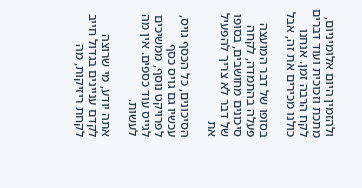ולהזמין היום אלומיניום, מתכת וזכוכית ועוד דברים לקח הרבה זמן. אנחנו כולנו מכירים את זה, אבל

בסופו של דבר המועצה פעלה בהתמדה, לקחה סיכונים מחושבים, בסופו של דבר לא צריך להפעיל את

הסיכונים, כל הכסף גויס, עכשיו גם גויס כסף לפרויקט נוסף, ממשיכים לגייס עוד כספים. אין מה לעשות.

אתה יודע, מי שרוצה לקדם עניינים בגדול חייב לקחת ריזיקות, מה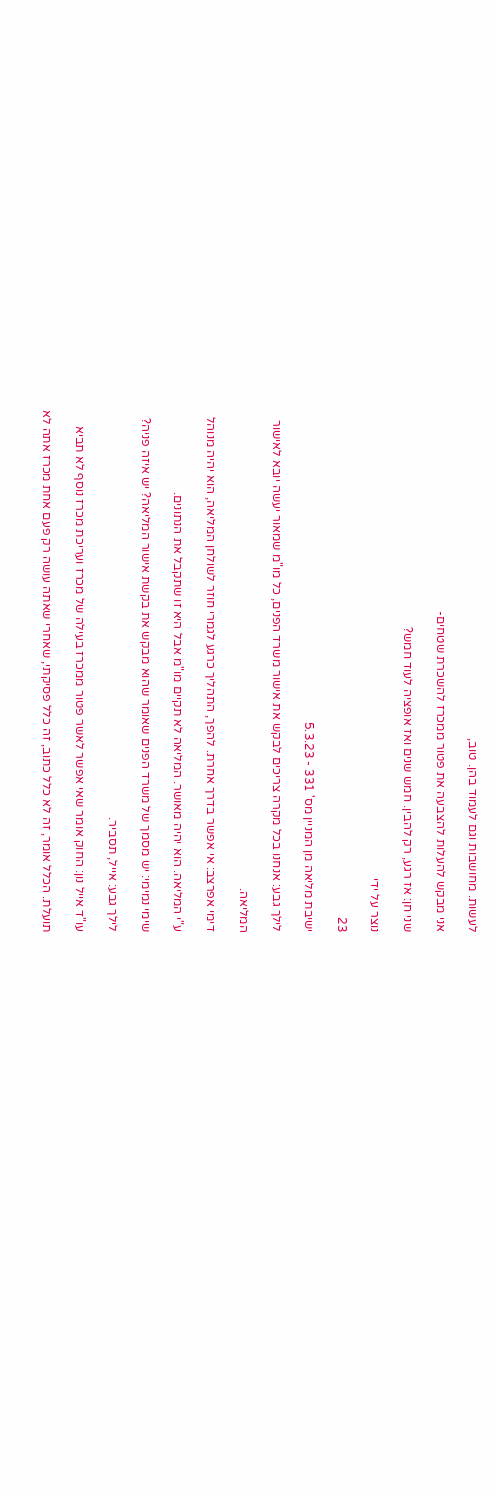לעשות. מחושבות וגם לעמוד בהן. טוב,

אני מבקש להעלות להצבעה את פטור ממכרז להשכרת שטחים-

שני חן: אז רגע, רק להבין. חמש שנים ואז אופציה לעוד חמש?

נוצר על ידי

23

ישיבת מליאה מן המניין מס' 331 - 5.3.23

לילך גבע: אנחנו בכל מקרה צריכים לבקש את אישור משרד הפנים, כל מו"מ שמאור יעשה יובא לאישור

המליאה.

דימי אפרצב: אי אפשר בדרך אחרת. להפך, התהליך כרגע לגמרי חוזר לשולחן המליאה, הוא יהיה מנוהל

ע"י המליאה. הוא יהיה מאושר. המליאה לא תקיים מו"מ אבל היא זו שתקבל את הנתונים.

שימי נמימי: יש מסמך של משרד הפנים שאומר שהוא מבקש את בקשת אישור המליאה? יש איזה פניה?

לילך גבע: אייל, תסביר.

עו"ד אייל נון: החוק אומר שאי אפשר לאשר פטור ממכרז בעילה של מכרז ועריכת מכרז נוסף לא תביא

תועלת. הכלל אומר, זה לא כלל כתוב, זה כלל פסיקתי, שאחרי שאתה עושה רק פעם אחת מכרז אתה לא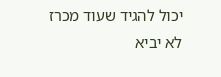יכול להגיד שעוד מכרז לא יביא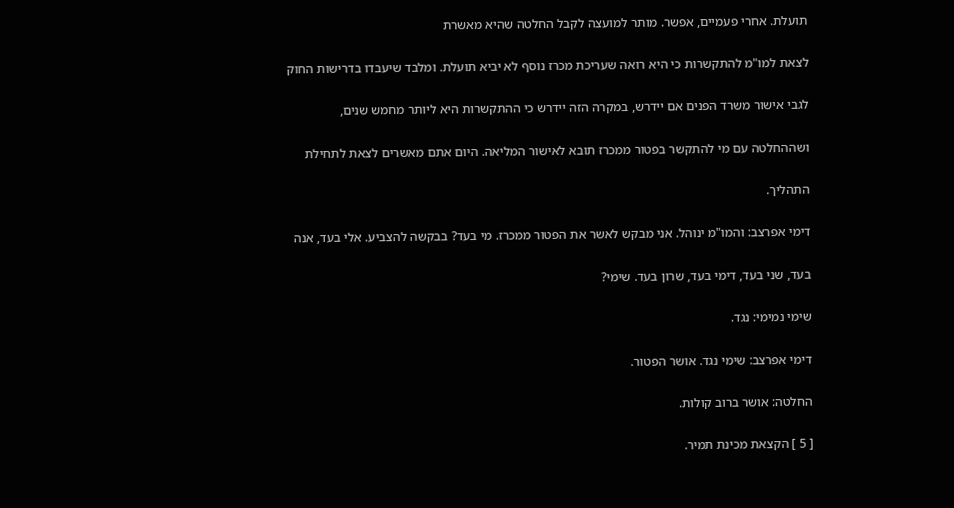תועלת. אחרי פעמיים, אפשר. מותר למועצה לקבל החלטה שהיא מאשרת

לצאת למו"מ להתקשרות כי היא רואה שעריכת מכרז נוסף לא יביא תועלת. ומלבד שיעבדו בדרישות החוק

לגבי אישור משרד הפנים אם יידרש, במקרה הזה יידרש כי ההתקשרות היא ליותר מחמש שנים,

ושההחלטה עם מי להתקשר בפטור ממכרז תובא לאישור המליאה. היום אתם מאשרים לצאת לתחילת

התהליך.

דימי אפרצב: והמו"מ ינוהל. אני מבקש לאשר את הפטור ממכרז. מי בעד? בבקשה להצביע. אלי בעד, אנה

בעד, שני בעד, דימי בעד, שרון בעד. שימי?

שימי נמימי: נגד.

דימי אפרצב: שימי נגד. אושר הפטור.

החלטה: אושר ברוב קולות.

[ 5 ] הקצאת מכינת תמיר.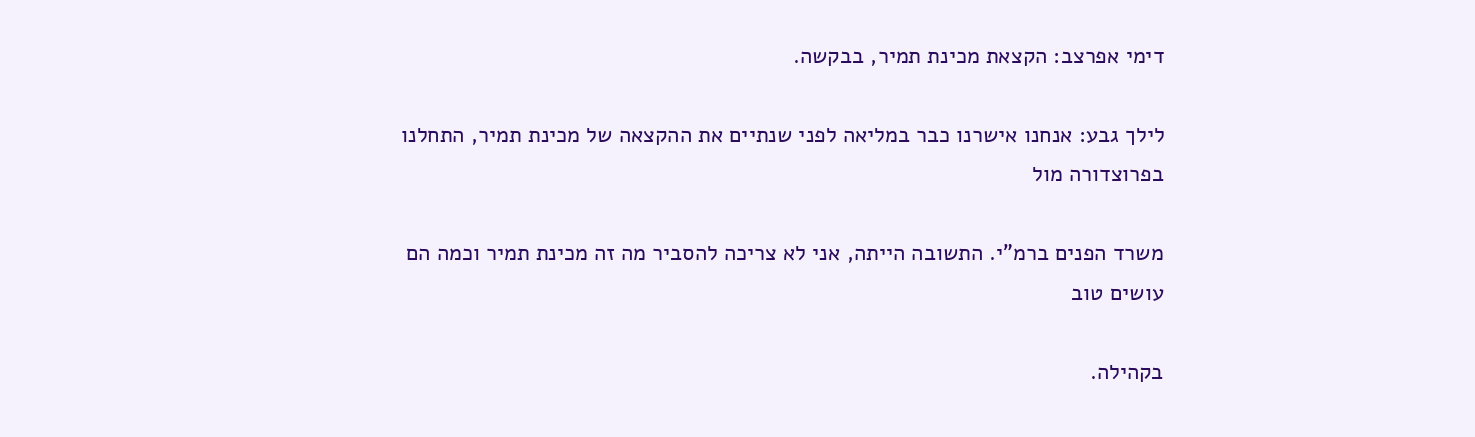דימי אפרצב: הקצאת מכינת תמיר, בבקשה.

לילך גבע: אנחנו אישרנו כבר במליאה לפני שנתיים את ההקצאה של מכינת תמיר, התחלנו בפרוצדורה מול

משרד הפנים ברמ"י. התשובה הייתה, אני לא צריכה להסביר מה זה מכינת תמיר וכמה הם עושים טוב

בקהילה.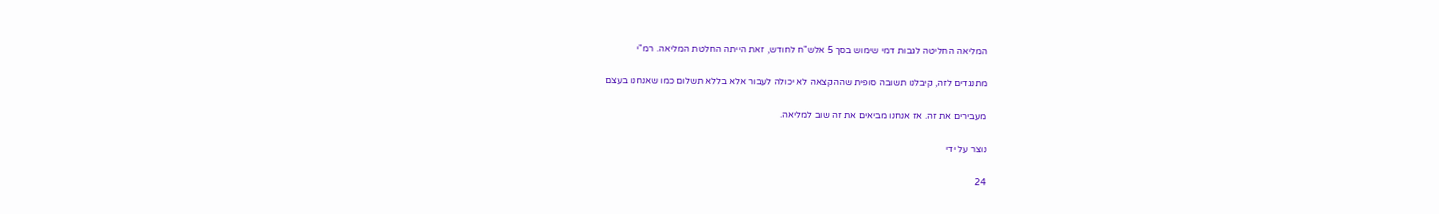המליאה החליטה לגבות דמי שימוש בסך 5 אלש"ח לחודש, זאת הייתה החלטת המליאה. רמ"י

מתנגדים לזה, קיבלנו תשובה סופית שההקצאה לא יכולה לעבור אלא בללא תשלום כמו שאנחנו בעצם

מעבירים את זה. אז אנחנו מביאים את זה שוב למליאה.

נוצר על ידי

24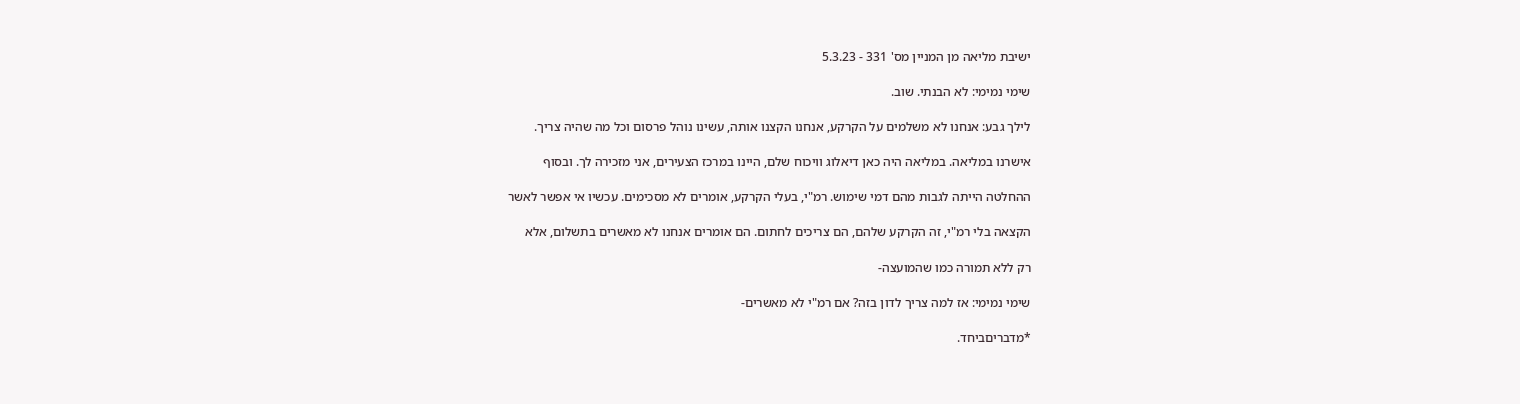ישיבת מליאה מן המניין מס' 331 - 5.3.23

שימי נמימי: לא הבנתי. שוב.

לילך גבע: אנחנו לא משלמים על הקרקע, אנחנו הקצנו אותה, עשינו נוהל פרסום וכל מה שהיה צריך.

אישרנו במליאה. במליאה היה כאן דיאלוג וויכוח שלם, היינו במרכז הצעירים, אני מזכירה לך. ובסוף

ההחלטה הייתה לגבות מהם דמי שימוש. רמ"י, בעלי הקרקע, אומרים לא מסכימים. עכשיו אי אפשר לאשר

הקצאה בלי רמ"י, זה הקרקע שלהם, הם צריכים לחתום. הם אומרים אנחנו לא מאשרים בתשלום, אלא

רק ללא תמורה כמו שהמועצה-

שימי נמימי: אז למה צריך לדון בזה? אם רמ"י לא מאשרים-

*מדבריםביחד.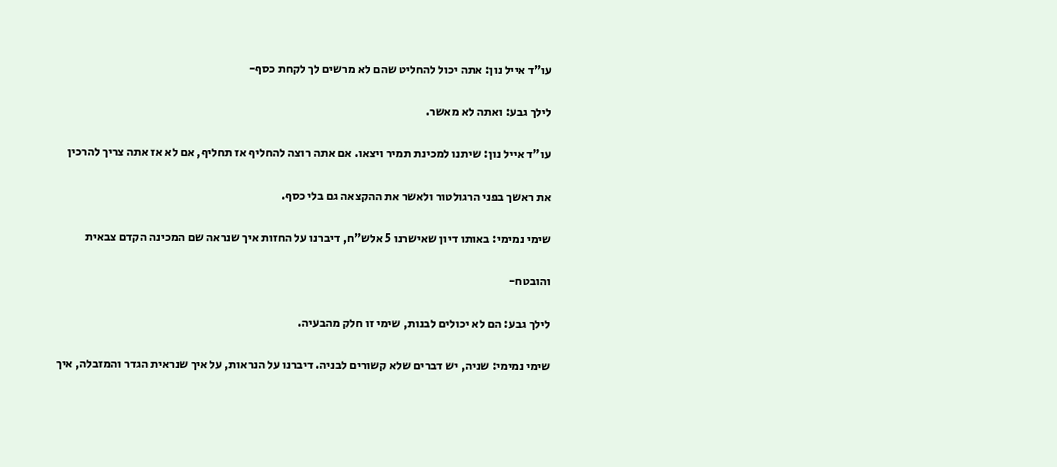עו"ד אייל נון: אתה יכול להחליט שהם לא מרשים לך לקחת כסף-

לילך גבע: ואתה לא מאשר.

עו"ד אייל נון: שיתנו למכינת תמיר ויצאו. אם אתה רוצה להחליף אז תחליף, אם לא אז אתה צריך להרכין

את ראשך בפני הרגולטור ולאשר את ההקצאה גם בלי כסף.

שימי נמימי: באותו דיון שאישרנו 5 אלש"ח, דיברנו על החזות איך שנראה שם המכינה הקדם צבאית

והובטח-

לילך גבע: הם לא יכולים לבנות, שימי זו חלק מהבעיה.

שימי נמימי: שניה, יש דברים שלא קשורים לבניה. דיברנו על הנראות, על איך שנראית הגדר והמזבלה, איך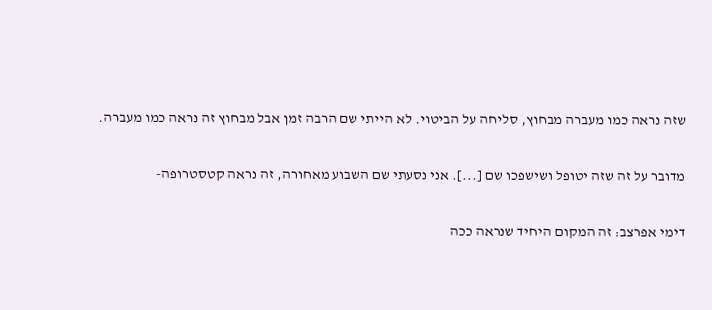שזה נראה כמו מעברה מבחוץ, סליחה על הביטוי. לא הייתי שם הרבה זמן אבל מבחוץ זה נראה כמו מעברה.

מדובר על זה שזה יטופל ושישפכו שם [...]. אני נסעתי שם השבוע מאחורה, זה נראה קטסטרופה-

דימי אפרצב: זה המקום היחיד שנראה ככה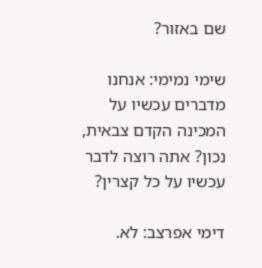שם באזור?

שימי נמימי: אנחנו מדברים עכשיו על המכינה הקדם צבאית, נכון? אתה רוצה לדבר עכשיו על כל קצרין?

דימי אפרצב: לא.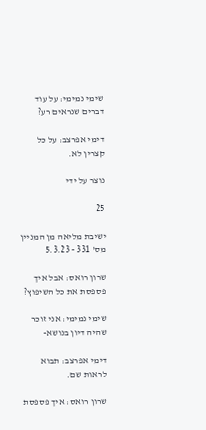שימי נמימי: על עוד דברים שנראים רע?

דימי אפרצב: על כל קצרין לא.

נוצר על ידי

25

ישיבת מליאה מן המניין מס' 331 - 5.3.23

שרון רואס: אבל איך פספסת את כל השיפוץ?

שימי נמימי: אני זוכר שהיה דיון בנושא-

דימי אפרצב: תבוא לראות שם.

שרון רואס: איך פספסת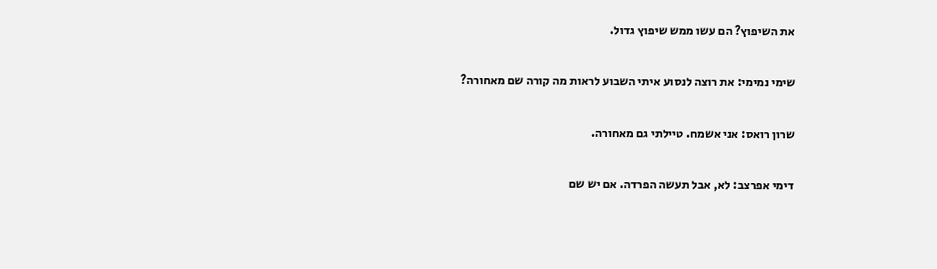את השיפוץ? הם עשו ממש שיפוץ גדול.

שימי נמימי: את רוצה לנסוע איתי השבוע לראות מה קורה שם מאחורה?

שרון רואס: אני אשמח. טיילתי גם מאחורה.

דימי אפרצב: לא, אבל תעשה הפרדה. אם יש שם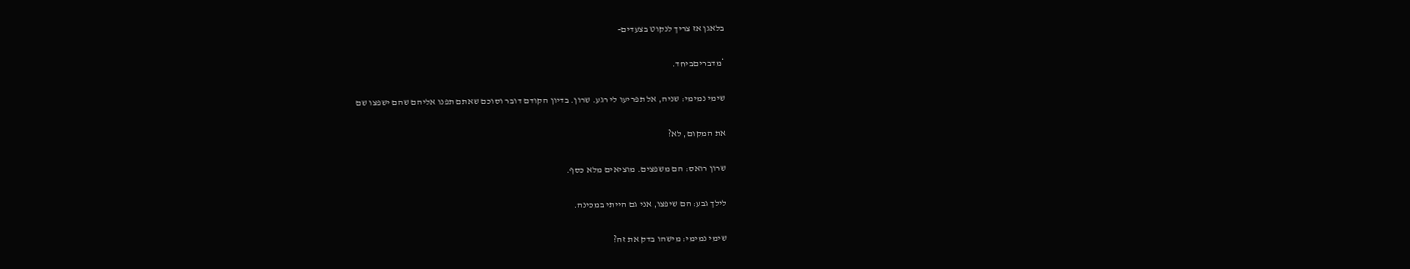בלאגן אז צריך לנקוט בצעדים-

*מדבריםביחד.

שימי נמימי: שניה, אל תפריעו לי רגע. שרון. בדיון הקודם דובר וסוכם שאתם תפנו אליהם שהם ישפצו שם

את המקום, לא?

שרון רואס: הם משפצים. מוציאים מלא כסף.

לילך גבע: הם שיפצו, אני גם הייתי במכינה.

שימי נמימי: מישהו בדק את זה?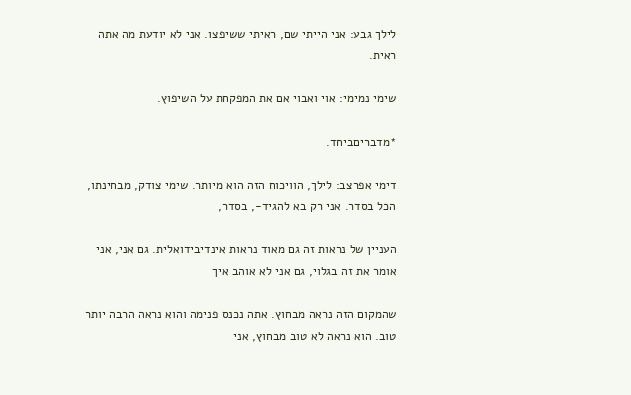לילך גבע: אני הייתי שם, ראיתי ששיפצו. אני לא יודעת מה אתה ראית.

שימי נמימי: אוי ואבוי אם את המפקחת על השיפוץ.

*מדבריםביחד.

דימי אפרצב: לילך, הוויכוח הזה הוא מיותר. שימי צודק, מבחינתו, הכל בסדר. אני רק בא להגיד-, בסדר,

העניין של נראות זה גם מאוד נראות אינדיבידואלית. גם אני, אני אומר את זה בגלוי, גם אני לא אוהב איך

שהמקום הזה נראה מבחוץ. אתה נכנס פנימה והוא נראה הרבה יותר טוב. הוא נראה לא טוב מבחוץ, אני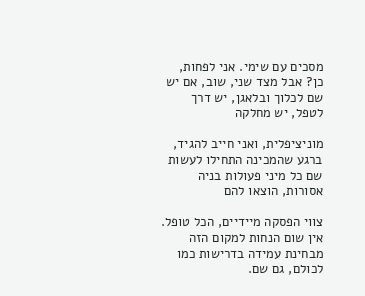מסכים עם שימי. אני לפחות, כן? אבל מצד שני, שוב, אם יש שם לכלוך ובלאגן, יש דרך לטפל, יש מחלקה

מוניציפלית, ואני חייב להגיד, ברגע שהמכינה התחילו לעשות שם כל מיני פעולות בניה אסורות, הוצאו להם

צווי הפסקה מיידיים, הכל טופל. אין שום הנחות למקום הזה מבחינת עמידה בדרישות כמו לכולם, גם שם.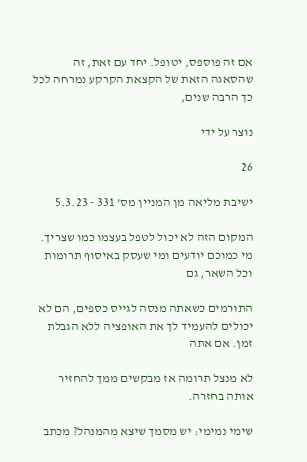אם זה פוספס, יטופל. יחד עם זאת, זה שהסאגה הזאת של הקצאת הקרקע נמרחה לכל כך הרבה שנים,

נוצר על ידי

26

ישיבת מליאה מן המניין מס' 331 - 5.3.23

המקום הזה לא יכול לטפל בעצמו כמו שצריך. מי כמוכם יודעים ומי שעסק באיסוף תרומות וכל השאר, גם

התורמים כשאתה מנסה לגייס כספים, הם לא יכולים להעמיד לך את האופציה ללא הגבלת זמן. אם אתה

לא מנצל תרומה אז מבקשים ממך להחזיר אותה בחזרה.

שימי נמימי: יש מסמך שיצא מהמנהל? מכתב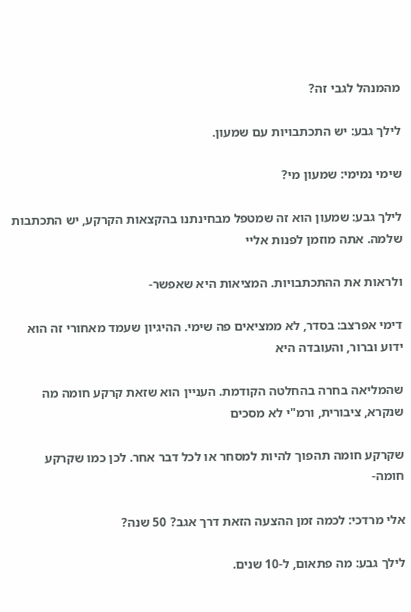מהמנהל לגבי זה?

לילך גבע: יש התכתבויות עם שמעון.

שימי נמימי: שמעון מי?

לילך גבע: שמעון הוא זה שמטפל מבחינתנו בהקצאות הקרקע, יש התכתבות שלמה. אתה מוזמן לפנות אליי

ולראות את ההתכתבויות. המציאות היא שאפשר-

דימי אפרצב: בסדר, לא ממציאים פה שימי. ההיגיון שעמד מאחורי זה הוא ידוע וברור, והעובדה היא

שהמליאה בחרה בהחלטה הקודמת. העניין הוא שזאת קרקע חומה מה שנקרא, ציבורית, ורמ"י לא מסכים

שקרקע חומה תהפוך להיות למסחר או לכל דבר אחר. לכן כמו שקרקע חומה-

אלי מרדכי: לכמה זמן ההצעה הזאת דרך אגב? 50 שנה?

לילך גבע: מה פתאום, ל-10 שנים.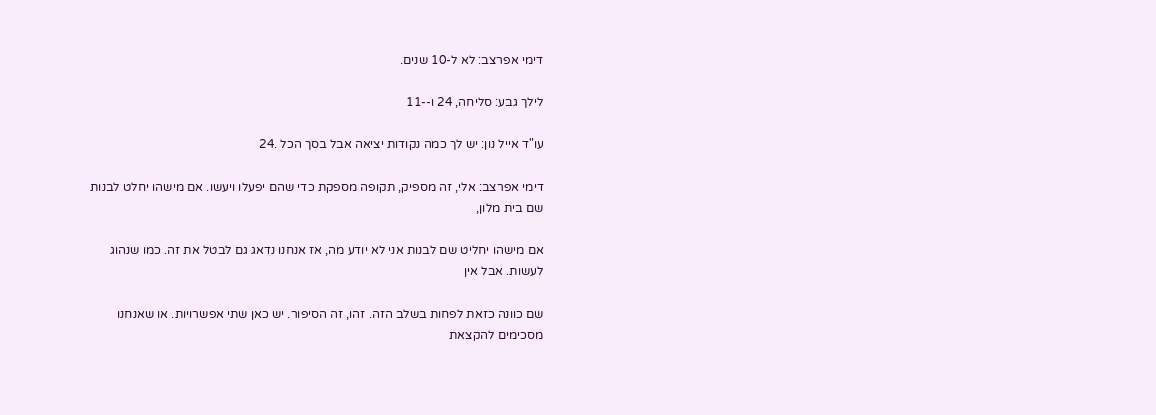דימי אפרצב: לא ל-10 שנים.

לילך גבע: סליחה, 24 ו--11

עו"ד אייל נון: יש לך כמה נקודות יציאה אבל בסך הכל .24

דימי אפרצב: אלי, זה מספיק, תקופה מספקת כדי שהם יפעלו ויעשו. אם מישהו יחלט לבנות שם בית מלון,

אם מישהו יחליט שם לבנות אני לא יודע מה, אז אנחנו נדאג גם לבטל את זה. כמו שנהוג לעשות. אבל אין

שם כוונה כזאת לפחות בשלב הזה. זהו, זה הסיפור. יש כאן שתי אפשרויות. או שאנחנו מסכימים להקצאת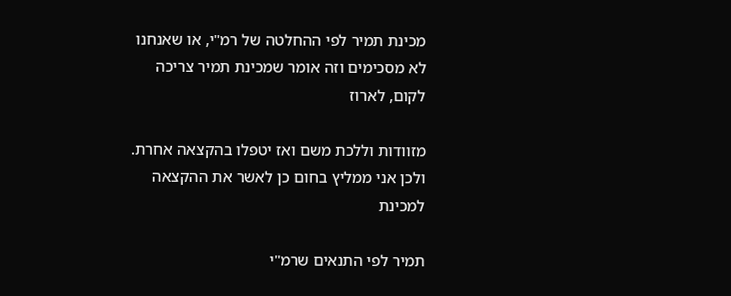מכינת תמיר לפי ההחלטה של רמ"י, או שאנחנו לא מסכימים וזה אומר שמכינת תמיר צריכה לקום, לארוז

מזוודות וללכת משם ואז יטפלו בהקצאה אחרת. ולכן אני ממליץ בחום כן לאשר את ההקצאה למכינת

תמיר לפי התנאים שרמ"י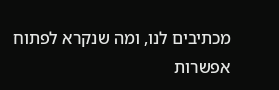מכתיבים לנו, ומה שנקרא לפתוח אפשרות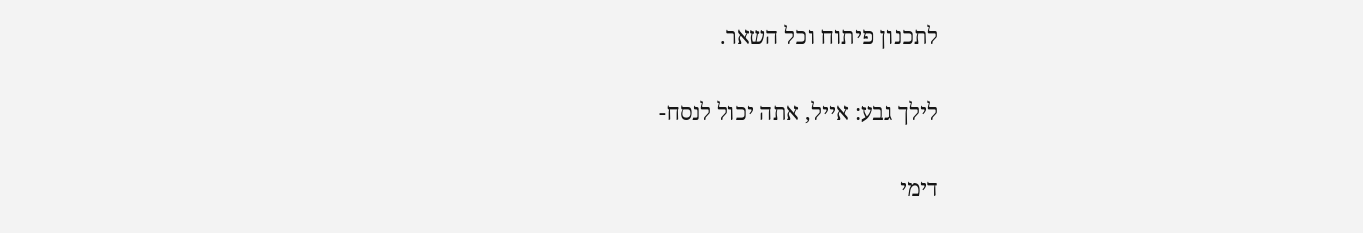לתכנון פיתוח וכל השאר.

לילך גבע: אייל, אתה יכול לנסח-

דימי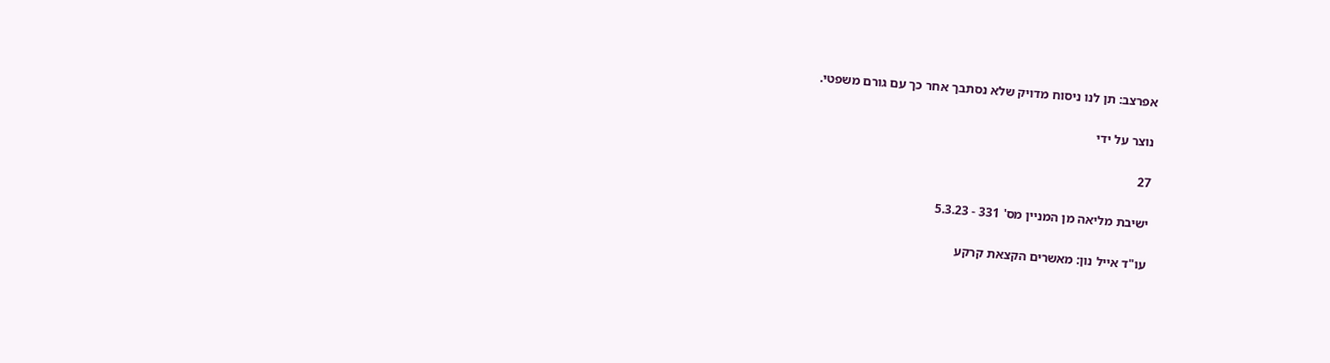אפרצב: תן לנו ניסוח מדויק שלא נסתבך אחר כך עם גורם משפטי.

נוצר על ידי

27

ישיבת מליאה מן המניין מס' 331 - 5.3.23

עו"ד אייל נון: מאשרים הקצאת קרקע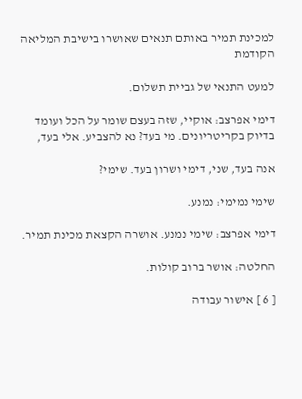למכינת תמיר באותם תנאים שאושרו בישיבת המליאה הקודמת

למעט התנאי של גביית תשלום.

דימי אפרצב: אוקיי, שזה בעצם שומר על הכל ועומד בדיוק בקריטריונים. מי בעד? נא להצביע. אלי בעד,

אנה בעד, שני, דימי ושרון בעד. שימי?

שימי נמימי: נמנע.

דימי אפרצב: שימי נמנע. אושרה הקצאת מכינת תמיר.

החלטה: אושר ברוב קולות.

[ 6 ] אישור עבודה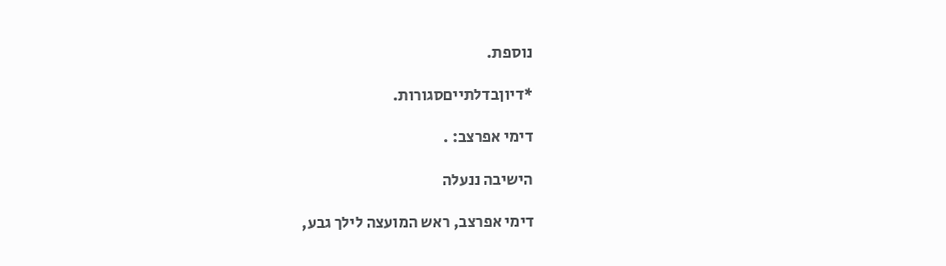נוספת.

*דיוןבדלתייםסגורות.

דימי אפרצב: .

הישיבה ננעלה

דימי אפרצב, ראש המועצה לילך גבע,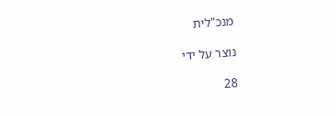מנכ"לית

נוצר על ידי

28